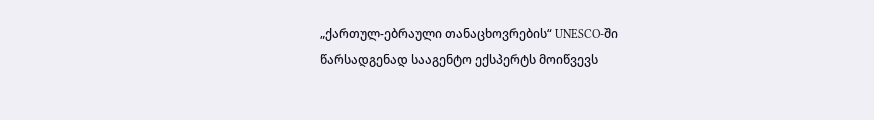„ქართულ-ებრაული თანაცხოვრების“ UNESCO-ში წარსადგენად სააგენტო ექსპერტს მოიწვევს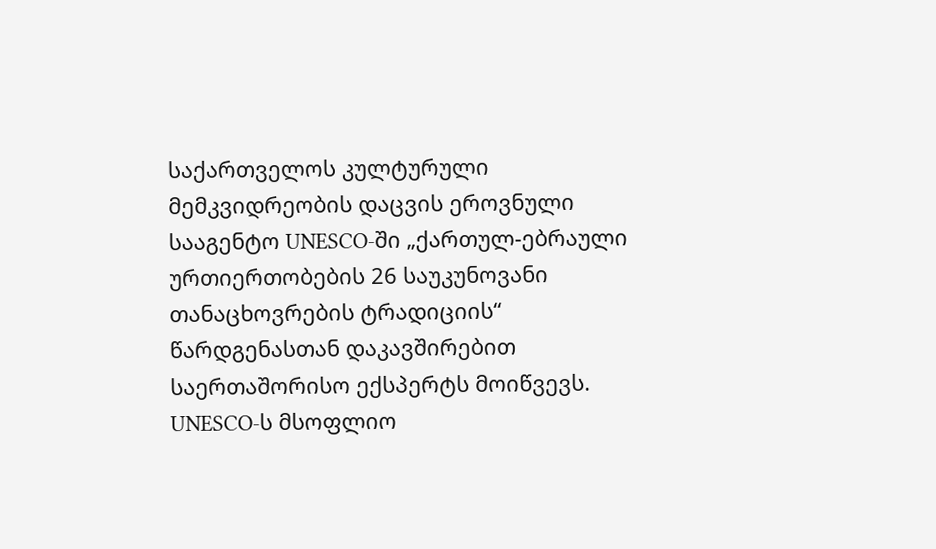საქართველოს კულტურული მემკვიდრეობის დაცვის ეროვნული სააგენტო UNESCO-ში „ქართულ-ებრაული ურთიერთობების 26 საუკუნოვანი თანაცხოვრების ტრადიციის“ წარდგენასთან დაკავშირებით საერთაშორისო ექსპერტს მოიწვევს. UNESCO-ს მსოფლიო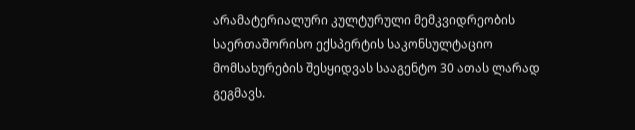არამატერიალური კულტურული მემკვიდრეობის საერთაშორისო ექსპერტის საკონსულტაციო მომსახურების შესყიდვას სააგენტო 30 ათას ლარად გეგმავს.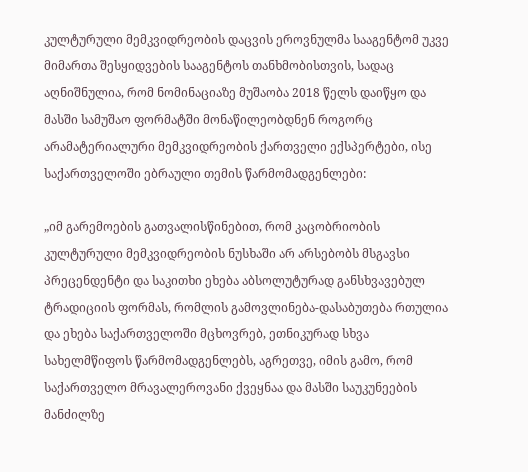კულტურული მემკვიდრეობის დაცვის ეროვნულმა სააგენტომ უკვე მიმართა შესყიდვების სააგენტოს თანხმობისთვის, სადაც აღნიშნულია, რომ ნომინაციაზე მუშაობა 2018 წელს დაიწყო და მასში სამუშაო ფორმატში მონაწილეობდნენ როგორც არამატერიალური მემკვიდრეობის ქართველი ექსპერტები, ისე საქართველოში ებრაული თემის წარმომადგენლები:

„იმ გარემოების გათვალისწინებით, რომ კაცობრიობის კულტურული მემკვიდრეობის ნუსხაში არ არსებობს მსგავსი პრეცენდენტი და საკითხი ეხება აბსოლუტურად განსხვავებულ ტრადიციის ფორმას, რომლის გამოვლინება-დასაბუთება რთულია და ეხება საქართველოში მცხოვრებ, ეთნიკურად სხვა სახელმწიფოს წარმომადგენლებს, აგრეთვე, იმის გამო, რომ საქართველო მრავალეროვანი ქვეყნაა და მასში საუკუნეების მანძილზე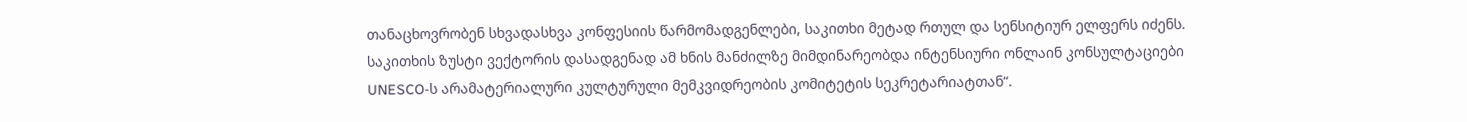თანაცხოვრობენ სხვადასხვა კონფესიის წარმომადგენლები, საკითხი მეტად რთულ და სენსიტიურ ელფერს იძენს. საკითხის ზუსტი ვექტორის დასადგენად ამ ხნის მანძილზე მიმდინარეობდა ინტენსიური ონლაინ კონსულტაციები UNESCO-ს არამატერიალური კულტურული მემკვიდრეობის კომიტეტის სეკრეტარიატთან“.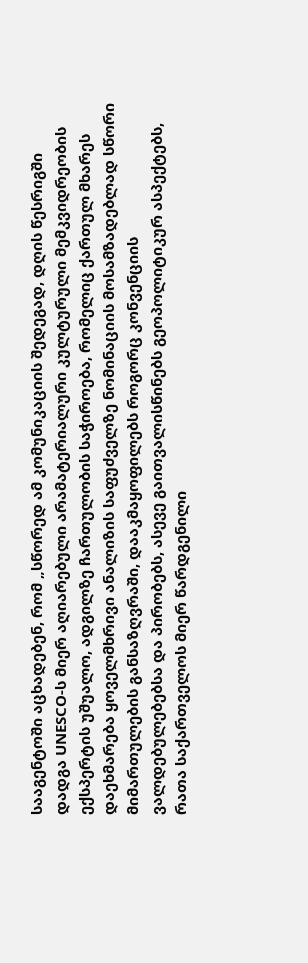სააგენტოში აცხადებენ, რომ „სწორედ ამ კომუნიკაციის შედეგად, დღის წესრიგში დადგა UNESCO-ს მიერ აღიარებული არამატერიალური კულტურული მემკვიდრეობის ექსპერტის უშუალო, ადგილზე ჩართულობის საჭიროება, რომელიც ქართულ მხარეს დაეხმარება ყოველმხრივი ანალიზის საფუძველზე ნომინაციის მოსამზადებლად სწორი მიმართულების განსაზღვრაში, დააკმაყოფილებს როგორც კონვენციის ვალდებულებებსა და პირობებს, ასევე გაითვალისწინებს გეოპოლიტიკურ ასპექტებს, რათა საქართველოს მიერ წარდგენილი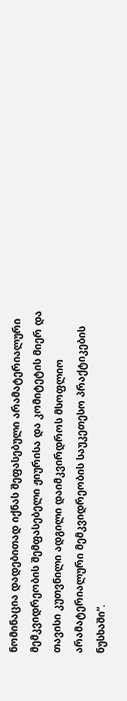ნომინაცია დადებითად იქნას შეფასებული არამატერიალური მემკვიდრეობის შემფასებელი ჟიურისა და კომიტეტის მიერ და თავისი კუთვნილი ადგილი დაიმკვირდროს მსოფლიო არამატერიალური მემკვიდრეობის საუკეთესო პრაქტიკების ნუსხაში“.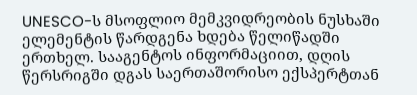UNESCO-ს მსოფლიო მემკვიდრეობის ნუსხაში ელემენტის წარდგენა ხდება წელიწადში ერთხელ. სააგენტოს ინფორმაციით, დღის წერსრიგში დგას საერთაშორისო ექსპერტთან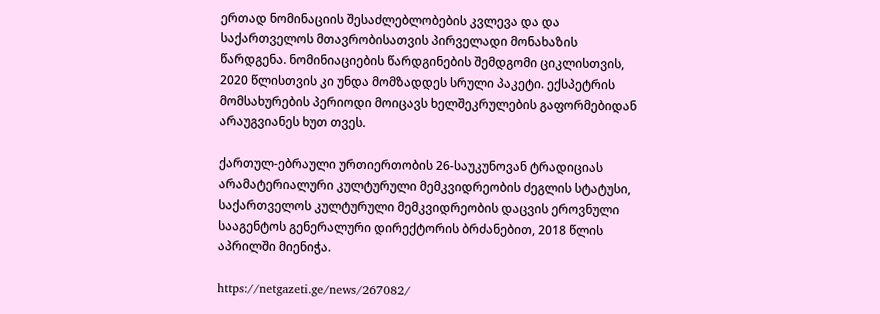ერთად ნომინაციის შესაძლებლობების კვლევა და და საქართველოს მთავრობისათვის პირველადი მონახაზის წარდგენა. ნომინიაციების წარდგინების შემდგომი ციკლისთვის, 2020 წლისთვის კი უნდა მომზადდეს სრული პაკეტი. ექსპეტრის მომსახურების პერიოდი მოიცავს ხელშეკრულების გაფორმებიდან არაუგვიანეს ხუთ თვეს.

ქართულ-ებრაული ურთიერთობის 26-საუკუნოვან ტრადიციას არამატერიალური კულტურული მემკვიდრეობის ძეგლის სტატუსი, საქართველოს კულტურული მემკვიდრეობის დაცვის ეროვნული სააგენტოს გენერალური დირექტორის ბრძანებით, 2018 წლის აპრილში მიენიჭა.

https://netgazeti.ge/news/267082/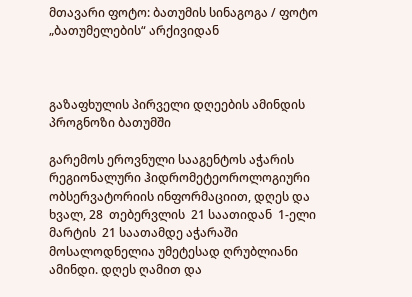მთავარი ფოტო: ბათუმის სინაგოგა / ფოტო „ბათუმელების“ არქივიდან



გაზაფხულის პირველი დღეების ამინდის პროგნოზი ბათუმში

გარემოს ეროვნული სააგენტოს აჭარის რეგიონალური ჰიდრომეტეოროლოგიური ობსერვატორიის ინფორმაციით, დღეს და ხვალ, 28  თებერვლის  21 საათიდან  1-ელი  მარტის  21 საათამდე აჭარაში მოსალოდნელია უმეტესად ღრუბლიანი ამინდი. დღეს ღამით და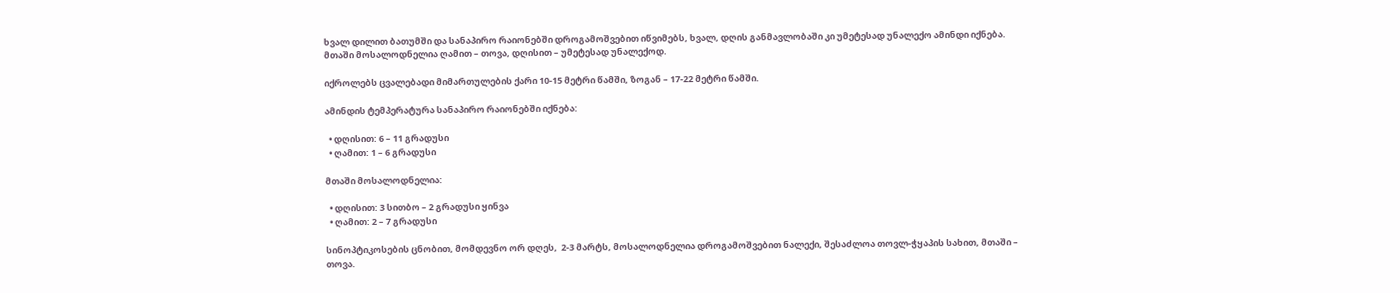ხვალ დილით ბათუმში და სანაპირო რაიონებში დროგამოშვებით იწვიმებს, ხვალ, დღის განმავლობაში კი უმეტესად უნალექო ამინდი იქნება. მთაში მოსალოდნელია ღამით – თოვა, დღისით – უმეტესად უნალექოდ.

იქროლებს ცვალებადი მიმართულების ქარი 10-15 მეტრი წამში, ზოგან – 17-22 მეტრი წამში.

ამინდის ტემპერატურა სანაპირო რაიონებში იქნება:

  • დღისით: 6 – 11 გრადუსი
  • ღამით: 1 – 6 გრადუსი

მთაში მოსალოდნელია:

  • დღისით: 3 სითბო – 2 გრადუსი ყინვა
  • ღამით: 2 – 7 გრადუსი

სინოპტიკოსების ცნობით, მომდევნო ორ დღეს,  2-3 მარტს, მოსალოდნელია დროგამოშვებით ნალექი, შესაძლოა თოვლ-ჭყაპის სახით, მთაში – თოვა.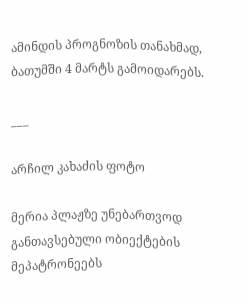ამინდის პროგნოზის თანახმად, ბათუმში 4 მარტს გამოიდარებს.

___

არჩილ კახაძის ფოტო

მერია პლაჟზე უნებართვოდ განთავსებული ობიექტების მეპატრონეებს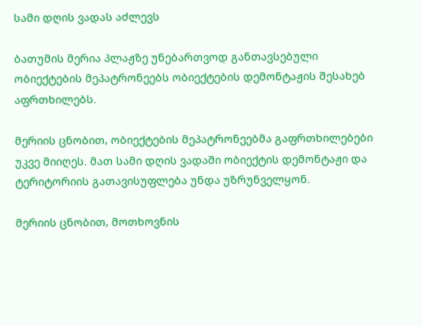სამი დღის ვადას აძლევს

ბათუმის მერია პლაჟზე უნებართვოდ განთავსებული ობიექტების მეპატრონეებს ობიექტების დემონტაჟის შესახებ აფრთხილებს.

მერიის ცნობით, ობიექტების მეპატრონეებმა გაფრთხილებები უკვე მიიღეს. მათ სამი დღის ვადაში ობიექტის დემონტაჟი და ტერიტორიის გათავისუფლება უნდა უზრუნველყონ.

მერიის ცნობით, მოთხოვნის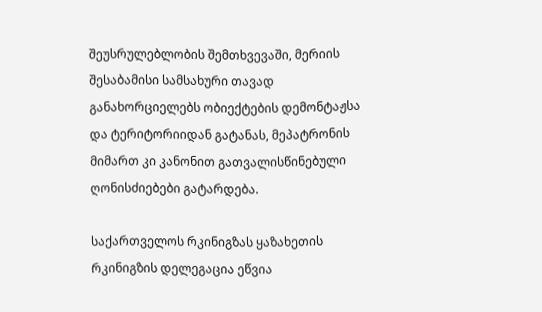შეუსრულებლობის შემთხვევაში, მერიის შესაბამისი სამსახური თავად განახორციელებს ობიექტების დემონტაჟსა და ტერიტორიიდან გატანას, მეპატრონის მიმართ კი კანონით გათვალისწინებული ღონისძიებები გატარდება.

საქართველოს რკინიგზას ყაზახეთის რკინიგზის დელეგაცია ეწვია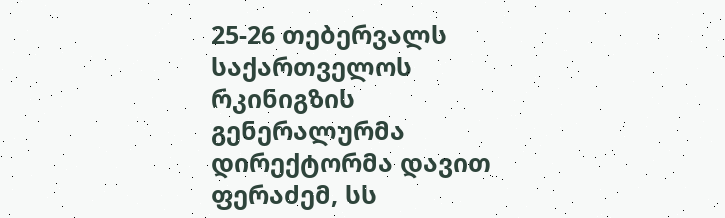25-26 თებერვალს საქართველოს რკინიგზის გენერალურმა დირექტორმა დავით ფერაძემ, სს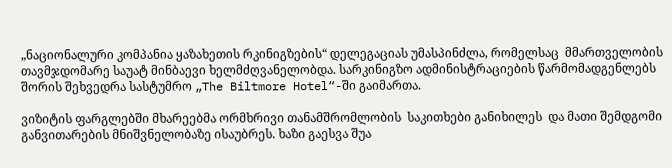„ნაციონალური კომპანია ყაზახეთის რკინიგზების“ დელეგაციას უმასპინძლა, რომელსაც  მმართველობის თავმჯდომარე საუატ მინბაევი ხელმძღვანელობდა. სარკინიგზო ადმინისტრაციების წარმომადგენლებს შორის შეხვედრა სასტუმრო „The Biltmore Hotel“-ში გაიმართა.

ვიზიტის ფარგლებში მხარეებმა ორმხრივი თანამშრომლობის  საკითხები განიხილეს  და მათი შემდგომი განვითარების მნიშვნელობაზე ისაუბრეს. ხაზი გაესვა შუა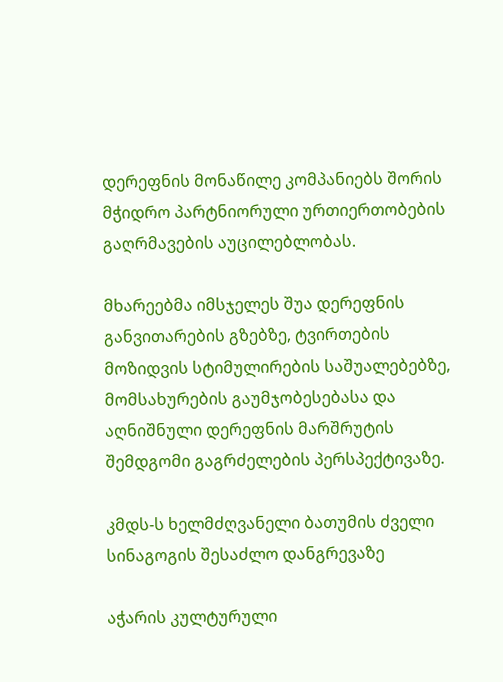დერეფნის მონაწილე კომპანიებს შორის მჭიდრო პარტნიორული ურთიერთობების გაღრმავების აუცილებლობას.

მხარეებმა იმსჯელეს შუა დერეფნის განვითარების გზებზე, ტვირთების მოზიდვის სტიმულირების საშუალებებზე, მომსახურების გაუმჯობესებასა და  აღნიშნული დერეფნის მარშრუტის შემდგომი გაგრძელების პერსპექტივაზე.

კმდს-ს ხელმძღვანელი ბათუმის ძველი სინაგოგის შესაძლო დანგრევაზე

აჭარის კულტურული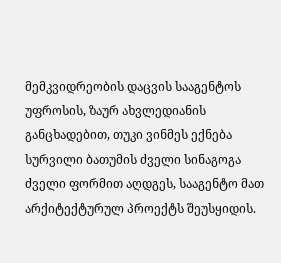მემკვიდრეობის დაცვის სააგენტოს უფროსის, ზაურ ახვლედიანის განცხადებით, თუკი ვინმეს ექნება სურვილი ბათუმის ძველი სინაგოგა ძველი ფორმით აღდგეს, სააგენტო მათ არქიტექტურულ პროექტს შეუსყიდის.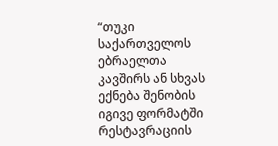“თუკი საქართველოს ებრაელთა კავშირს ან სხვას ექნება შენობის იგივე ფორმატში რესტავრაციის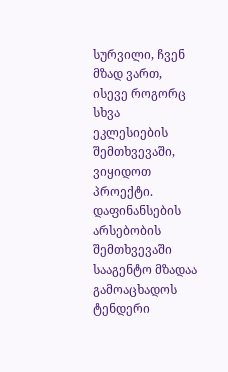სურვილი, ჩვენ მზად ვართ, ისევე როგორც სხვა ეკლესიების შემთხვევაში, ვიყიდოთ პროექტი. დაფინანსების არსებობის შემთხვევაში სააგენტო მზადაა გამოაცხადოს ტენდერი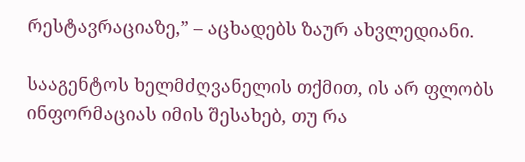რესტავრაციაზე,” – აცხადებს ზაურ ახვლედიანი.

სააგენტოს ხელმძღვანელის თქმით, ის არ ფლობს ინფორმაციას იმის შესახებ, თუ რა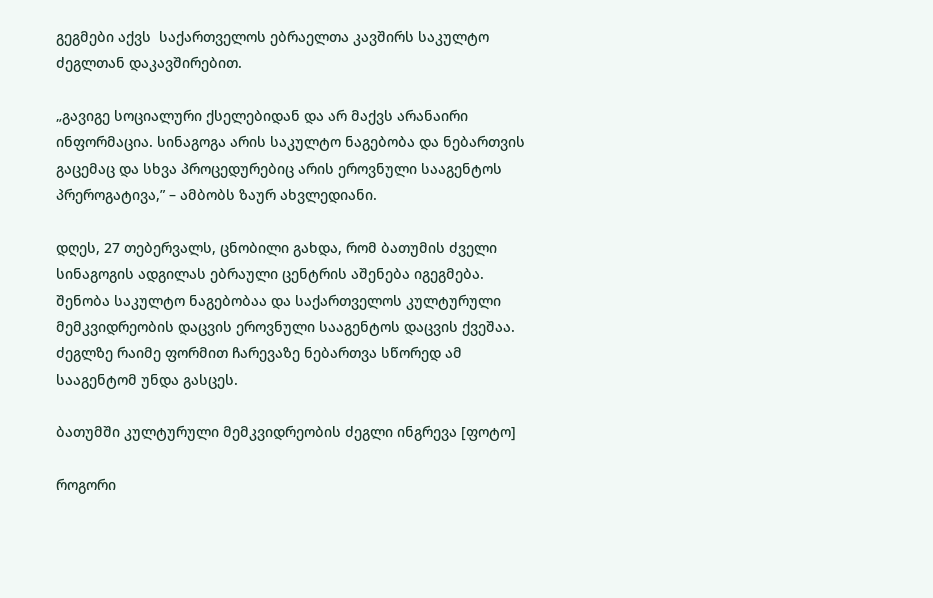გეგმები აქვს  საქართველოს ებრაელთა კავშირს საკულტო ძეგლთან დაკავშირებით.

„გავიგე სოციალური ქსელებიდან და არ მაქვს არანაირი ინფორმაცია. სინაგოგა არის საკულტო ნაგებობა და ნებართვის გაცემაც და სხვა პროცედურებიც არის ეროვნული სააგენტოს პრეროგატივა,” – ამბობს ზაურ ახვლედიანი.

დღეს, 27 თებერვალს, ცნობილი გახდა, რომ ბათუმის ძველი სინაგოგის ადგილას ებრაული ცენტრის აშენება იგეგმება. შენობა საკულტო ნაგებობაა და საქართველოს კულტურული მემკვიდრეობის დაცვის ეროვნული სააგენტოს დაცვის ქვეშაა. ძეგლზე რაიმე ფორმით ჩარევაზე ნებართვა სწორედ ამ სააგენტომ უნდა გასცეს.

ბათუმში კულტურული მემკვიდრეობის ძეგლი ინგრევა [ფოტო]

როგორი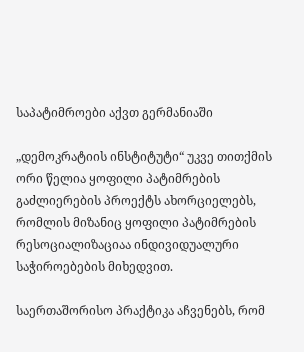საპატიმროები აქვთ გერმანიაში

„დემოკრატიის ინსტიტუტი“ უკვე თითქმის ორი წელია ყოფილი პატიმრების გაძლიერების პროექტს ახორციელებს, რომლის მიზანიც ყოფილი პატიმრების რესოციალიზაციაა ინდივიდუალური საჭიროებების მიხედვით.

საერთაშორისო პრაქტიკა აჩვენებს, რომ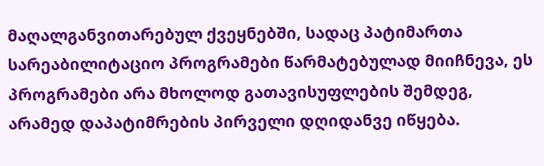მაღალგანვითარებულ ქვეყნებში, სადაც პატიმართა სარეაბილიტაციო პროგრამები წარმატებულად მიიჩნევა, ეს პროგრამები არა მხოლოდ გათავისუფლების შემდეგ, არამედ დაპატიმრების პირველი დღიდანვე იწყება.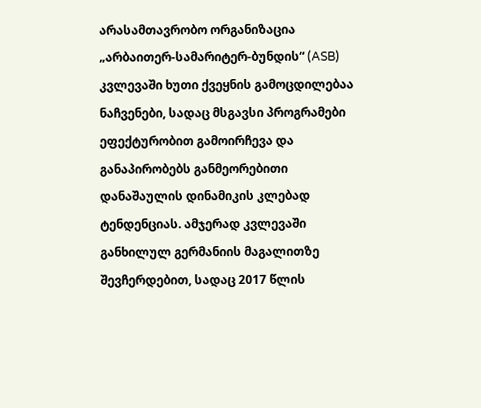არასამთავრობო ორგანიზაცია „არბაითერ-სამარიტერ-ბუნდის“ (ASB) კვლევაში ხუთი ქვეყნის გამოცდილებაა ნაჩვენები, სადაც მსგავსი პროგრამები ეფექტურობით გამოირჩევა და განაპირობებს განმეორებითი დანაშაულის დინამიკის კლებად ტენდენციას. ამჯერად კვლევაში განხილულ გერმანიის მაგალითზე შევჩერდებით, სადაც 2017 წლის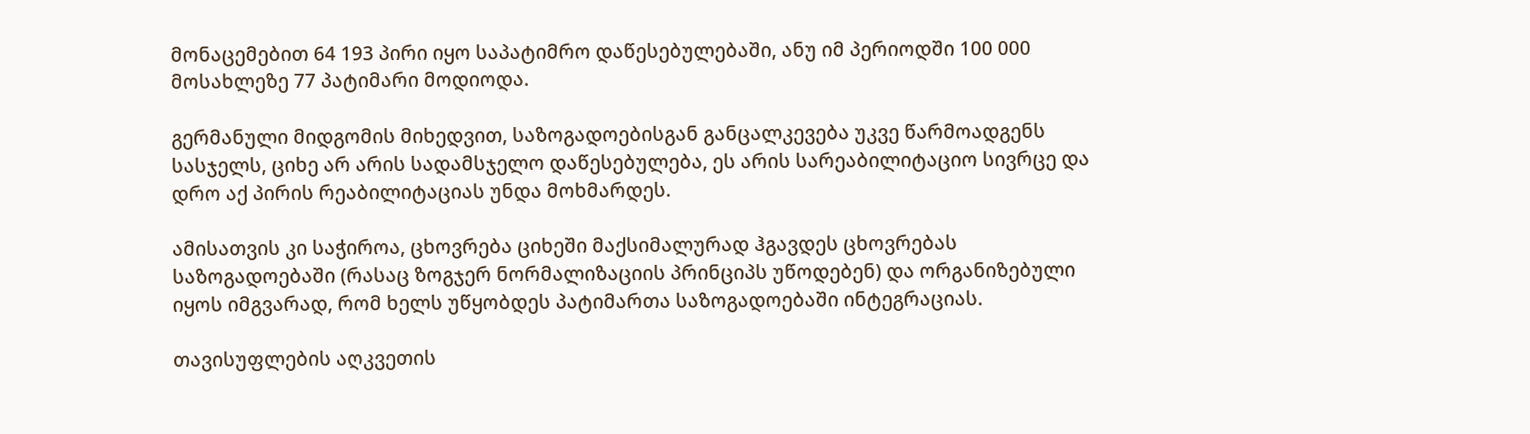მონაცემებით 64 193 პირი იყო საპატიმრო დაწესებულებაში, ანუ იმ პერიოდში 100 000 მოსახლეზე 77 პატიმარი მოდიოდა.

გერმანული მიდგომის მიხედვით, საზოგადოებისგან განცალკევება უკვე წარმოადგენს სასჯელს, ციხე არ არის სადამსჯელო დაწესებულება, ეს არის სარეაბილიტაციო სივრცე და დრო აქ პირის რეაბილიტაციას უნდა მოხმარდეს.

ამისათვის კი საჭიროა, ცხოვრება ციხეში მაქსიმალურად ჰგავდეს ცხოვრებას საზოგადოებაში (რასაც ზოგჯერ ნორმალიზაციის პრინციპს უწოდებენ) და ორგანიზებული იყოს იმგვარად, რომ ხელს უწყობდეს პატიმართა საზოგადოებაში ინტეგრაციას.

თავისუფლების აღკვეთის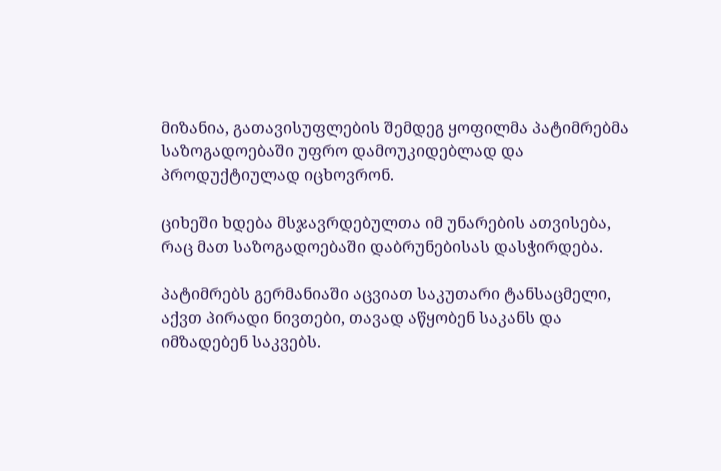მიზანია, გათავისუფლების შემდეგ ყოფილმა პატიმრებმა საზოგადოებაში უფრო დამოუკიდებლად და პროდუქტიულად იცხოვრონ.

ციხეში ხდება მსჯავრდებულთა იმ უნარების ათვისება, რაც მათ საზოგადოებაში დაბრუნებისას დასჭირდება.

პატიმრებს გერმანიაში აცვიათ საკუთარი ტანსაცმელი, აქვთ პირადი ნივთები, თავად აწყობენ საკანს და იმზადებენ საკვებს.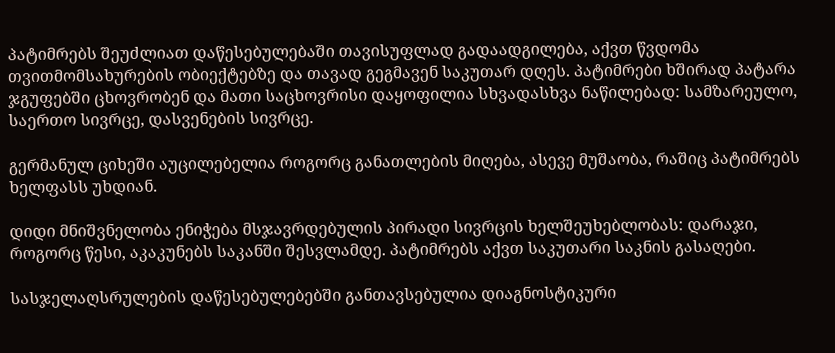პატიმრებს შეუძლიათ დაწესებულებაში თავისუფლად გადაადგილება, აქვთ წვდომა თვითმომსახურების ობიექტებზე და თავად გეგმავენ საკუთარ დღეს. პატიმრები ხშირად პატარა ჯგუფებში ცხოვრობენ და მათი საცხოვრისი დაყოფილია სხვადასხვა ნაწილებად: სამზარეულო, საერთო სივრცე, დასვენების სივრცე.

გერმანულ ციხეში აუცილებელია როგორც განათლების მიღება, ასევე მუშაობა, რაშიც პატიმრებს ხელფასს უხდიან.

დიდი მნიშვნელობა ენიჭება მსჯავრდებულის პირადი სივრცის ხელშეუხებლობას: დარაჯი, როგორც წესი, აკაკუნებს საკანში შესვლამდე. პატიმრებს აქვთ საკუთარი საკნის გასაღები.

სასჯელაღსრულების დაწესებულებებში განთავსებულია დიაგნოსტიკური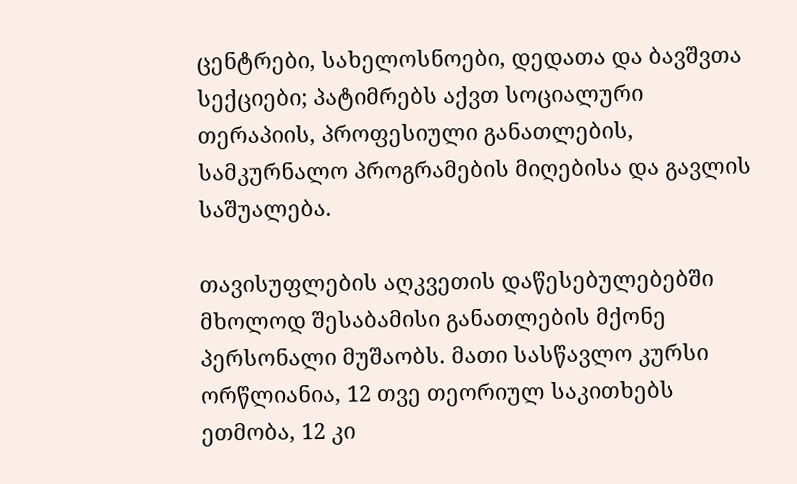ცენტრები, სახელოსნოები, დედათა და ბავშვთა სექციები; პატიმრებს აქვთ სოციალური თერაპიის, პროფესიული განათლების, სამკურნალო პროგრამების მიღებისა და გავლის საშუალება.

თავისუფლების აღკვეთის დაწესებულებებში მხოლოდ შესაბამისი განათლების მქონე პერსონალი მუშაობს. მათი სასწავლო კურსი ორწლიანია, 12 თვე თეორიულ საკითხებს ეთმობა, 12 კი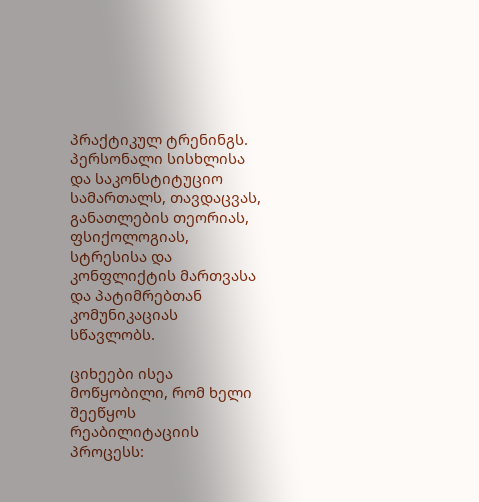პრაქტიკულ ტრენინგს. პერსონალი სისხლისა და საკონსტიტუციო სამართალს, თავდაცვას, განათლების თეორიას, ფსიქოლოგიას, სტრესისა და კონფლიქტის მართვასა და პატიმრებთან კომუნიკაციას სწავლობს.

ციხეები ისეა მოწყობილი, რომ ხელი შეეწყოს რეაბილიტაციის პროცესს: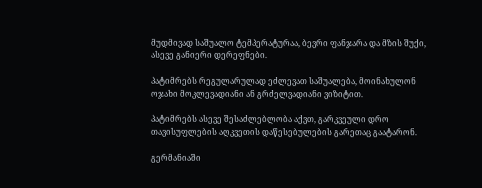მუდმივად საშუალო ტემპერატურაა, ბევრი ფანჯარა და მზის შუქი, ასევე განიერი დერეფნები.

პატიმრებს რეგულარულად ეძლევათ საშუალება, მოინახულონ ოჯახი მოკლევადიანი ან გრძელვადიანი ვიზიტით.

პატიმრებს ასევე შესაძლებლობა აქვთ, გარკვეული დრო თავისუფლების აღკვეთის დაწესებულების გარეთაც გაატარონ.

გერმანიაში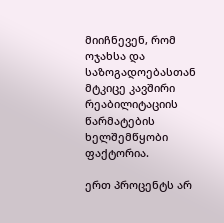მიიჩნევენ, რომ ოჯახსა და საზოგადოებასთან მტკიცე კავშირი რეაბილიტაციის წარმატების ხელშემწყობი ფაქტორია.

ერთ პროცენტს არ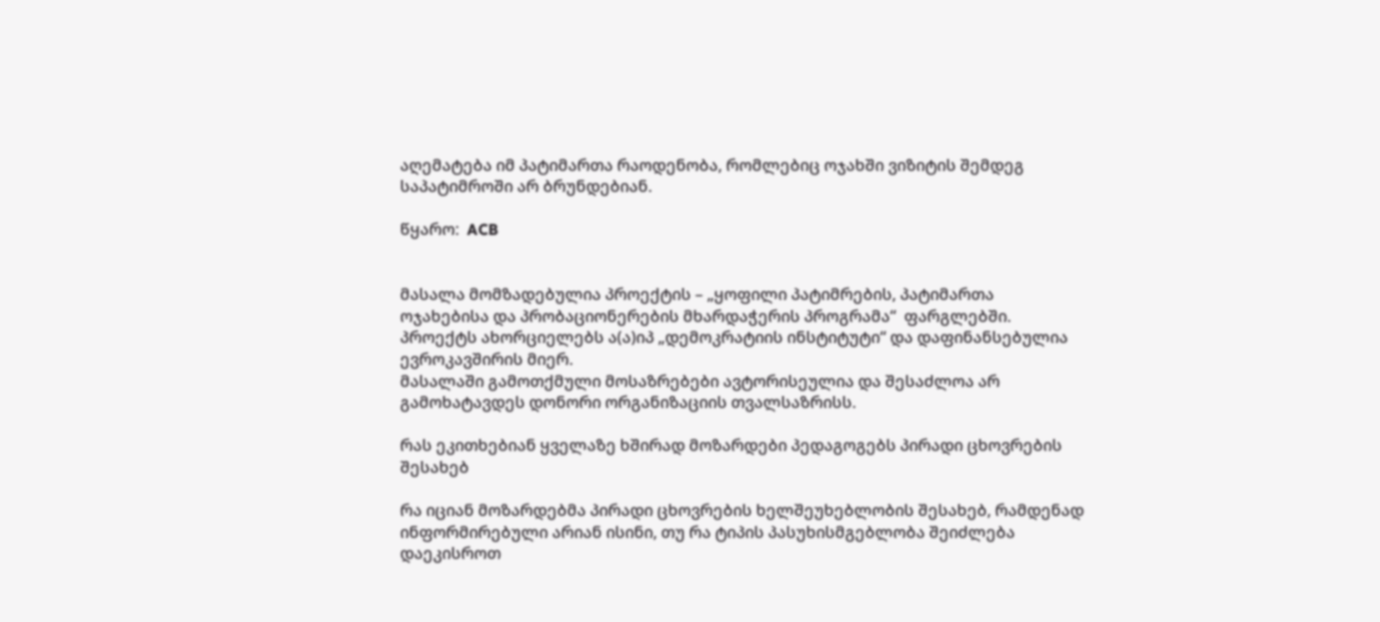აღემატება იმ პატიმართა რაოდენობა, რომლებიც ოჯახში ვიზიტის შემდეგ საპატიმროში არ ბრუნდებიან.

წყარო:  ACB


მასალა მომზადებულია პროექტის – „ყოფილი პატიმრების, პატიმართა ოჯახებისა და პრობაციონერების მხარდაჭერის პროგრამა“  ფარგლებში.
პროექტს ახორციელებს ა(ა)იპ „დემოკრატიის ინსტიტუტი“ და დაფინანსებულია ევროკავშირის მიერ.
მასალაში გამოთქმული მოსაზრებები ავტორისეულია და შესაძლოა არ გამოხატავდეს დონორი ორგანიზაციის თვალსაზრისს.

რას ეკითხებიან ყველაზე ხშირად მოზარდები პედაგოგებს პირადი ცხოვრების შესახებ

რა იციან მოზარდებმა პირადი ცხოვრების ხელშეუხებლობის შესახებ, რამდენად ინფორმირებული არიან ისინი, თუ რა ტიპის პასუხისმგებლობა შეიძლება დაეკისროთ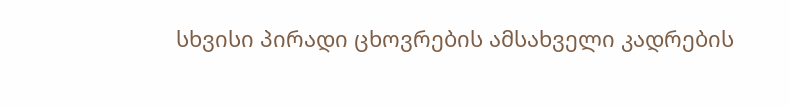სხვისი პირადი ცხოვრების ამსახველი კადრების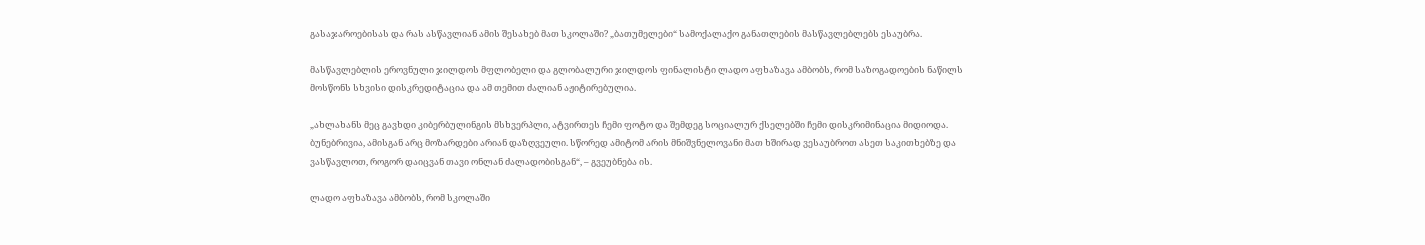გასაჯაროებისას და რას ასწავლიან ამის შესახებ მათ სკოლაში? „ბათუმელები“ სამოქალაქო განათლების მასწავლებლებს ესაუბრა.

მასწავლებლის ეროვნული ჯილდოს მფლობელი და გლობალური ჯილდოს ფინალისტი ლადო აფხაზავა ამბობს, რომ საზოგადოების ნაწილს მოსწონს სხვისი დისკრედიტაცია და ამ თემით ძალიან აჟიტირებულია.

„ახლახანს მეც გავხდი კიბერბულინგის მსხვერპლი, ატვირთეს ჩემი ფოტო და შემდეგ სოციალურ ქსელებში ჩემი დისკრიმინაცია მიდიოდა. ბუნებრივია, ამისგან არც მოზარდები არიან დაზღვეული. სწორედ ამიტომ არის მნიშვნელოვანი მათ ხშირად ვესაუბროთ ასეთ საკითხებზე და ვასწავლოთ, როგორ დაიცვან თავი ონლან ძალადობისგან“, – გვეუბნება ის.

ლადო აფხაზავა ამბობს, რომ სკოლაში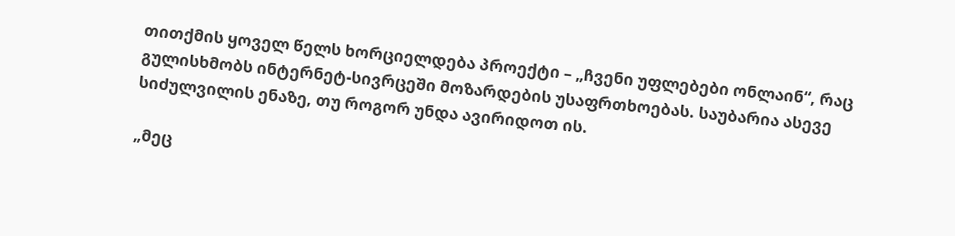თითქმის ყოველ წელს ხორციელდება პროექტი – „ჩვენი უფლებები ონლაინ“, რაც გულისხმობს ინტერნეტ-სივრცეში მოზარდების უსაფრთხოებას. საუბარია ასევე სიძულვილის ენაზე, თუ როგორ უნდა ავირიდოთ ის.

„მეც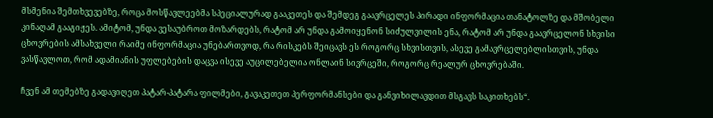მსმენია შემთხვევებზე, როცა მოსწავლეებმა სპეციალურად გააკეთეს და შემდეგ გაავრცელეს პირადი ინფორმაცია თანატოლზე და მშობელი კინაღამ გააგიჟეს. ამიტომ, უნდა ვესაუბროთ მოზარდებს, რატომ არ უნდა გამოიყენონ სიძულვილის ენა, რატომ არ უნდა გაავრცელონ სხვისი ცხოვრების ამსახველი რაიმე ინფორმაცია უნებართვოდ, რა რისკებს შეიცავს ეს როგორც სხვისთვის, ასევე გამავრცელებლისთვის, უნდა ვასწავლოთ, რომ ადამიანის უფლებების დაცვა ისევე აუცილებელია ონლაინ სივრცეში, როგორც რეალურ ცხოვრებაში.

ჩვენ ამ თემებზე გადავიღეთ პატარ-პატარა ფილმები, გავაკეთეთ პერფორმანსები და განვიხილავდით მსგავს საკითხებს“.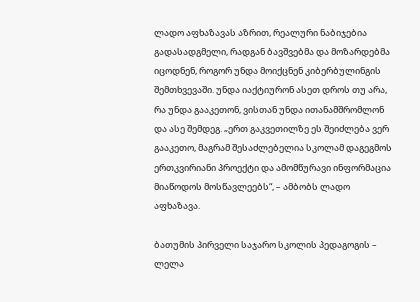ლადო აფხაზავას აზრით, რეალური ნაბიჯებია გადასადგმელი, რადგან ბავშვებმა და მოზარდებმა იცოდნენ, როგორ უნდა მოიქცნენ კიბერბულინგის შემთხვევაში. უნდა იაქტიურონ ასეთ დროს თუ არა, რა უნდა გააკეთონ, ვისთან უნდა ითანამშრომლონ და ასე შემდეგ. „ერთ გაკვეთილზე ეს შეიძლება ვერ გააკეთო, მაგრამ შესაძლებელია სკოლამ დაგეგმოს ერთკვირიანი პროექტი და ამომწურავი ინფორმაცია მიაწოდოს მოსწავლეებს“, – ამბობს ლადო აფხაზავა.

ბათუმის პირველი საჯარო სკოლის პედაგოგის – ლელა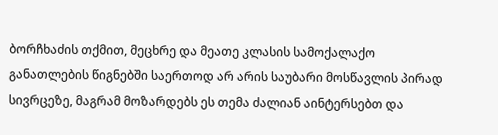ბორჩხაძის თქმით, მეცხრე და მეათე კლასის სამოქალაქო განათლების წიგნებში საერთოდ არ არის საუბარი მოსწავლის პირად სივრცეზე, მაგრამ მოზარდებს ეს თემა ძალიან აინტერსებთ და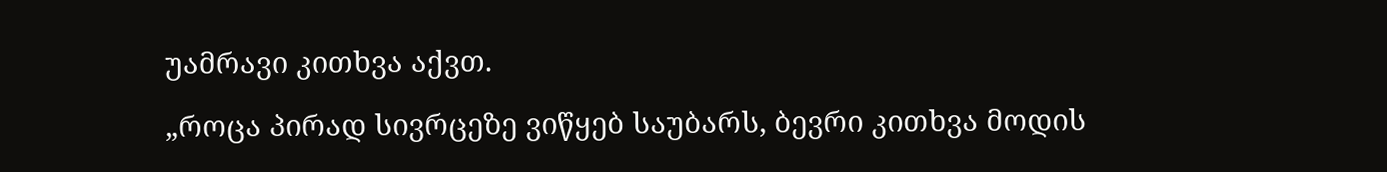უამრავი კითხვა აქვთ.

„როცა პირად სივრცეზე ვიწყებ საუბარს, ბევრი კითხვა მოდის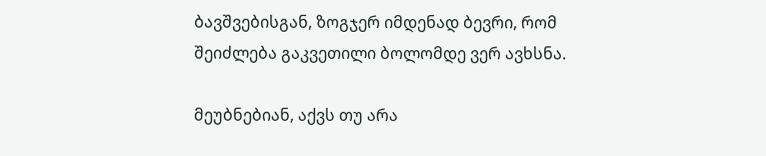ბავშვებისგან, ზოგჯერ იმდენად ბევრი, რომ შეიძლება გაკვეთილი ბოლომდე ვერ ავხსნა.

მეუბნებიან, აქვს თუ არა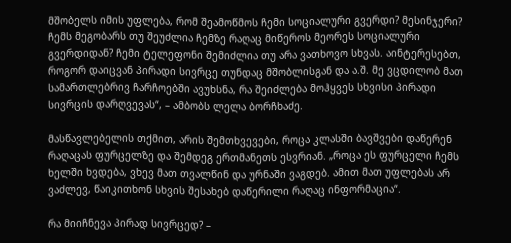მშობელს იმის უფლება, რომ შეამოწმოს ჩემი სოციალური გვერდი? მესინჯერი? ჩემს მეგობარს თუ შეუძლია ჩემზე რაღაც მიწეროს მეორეს სოციალური გვერდიდან? ჩემი ტელეფონი შემიძლია თუ არა ვათხოვო სხვას. აინტერესებთ, როგორ დაიცვან პირადი სივრცე თუნდაც მშობლისგან და ა.შ. მე ვცდილობ მათ სამართლებრივ ჩარჩოებში ავუხსნა, რა შეიძლება მოჰყვეს სხვისი პირადი სივრცის დარღვევას“, – ამბობს ლელა ბორჩხაძე.

მასწავლებელის თქმით, არის შემთხვევები, როცა კლასში ბავშვები დაწერენ რაღაცას ფურცელზე და შემდეგ ერთმანეთს ესვრიან. „როცა ეს ფურცელი ჩემს ხელში ხვდება, ვხევ მათ თვალწინ და ურნაში ვაგდებ. ამით მათ უფლებას არ ვაძლევ, წაიკითხონ სხვის შესახებ დაწერილი რაღაც ინფორმაცია“.

რა მიიჩნევა პირად სივრცედ? –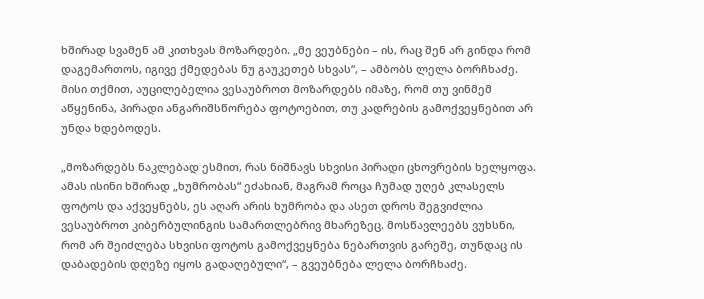ხშირად სვამენ ამ კითხვას მოზარდები. „მე ვეუბნები – ის, რაც შენ არ გინდა რომ დაგემართოს, იგივე ქმედებას ნუ გაუკეთებ სხვას“, – ამბობს ლელა ბორჩხაძე. მისი თქმით, აუცილებელია ვესაუბროთ მოზარდებს იმაზე, რომ თუ ვინმემ აწყენინა, პირადი ანგარიშსწორება ფოტოებით, თუ კადრების გამოქვეყნებით არ უნდა ხდებოდეს.

„მოზარდებს ნაკლებად ესმით, რას ნიშნავს სხვისი პირადი ცხოვრების ხელყოფა. ამას ისინი ხშირად „ხუმრობას“ ეძახიან, მაგრამ როცა ჩუმად უღებ კლასელს ფოტოს და აქვეყნებს, ეს აღარ არის ხუმრობა და ასეთ დროს შეგვიძლია ვესაუბროთ კიბერბულინგის სამართლებრივ მხარეზეც. მოსწავლეებს ვუხსნი, რომ არ შეიძლება სხვისი ფოტოს გამოქვეყნება ნებართვის გარეშე, თუნდაც ის დაბადების დღეზე იყოს გადაღებული“, – გვეუბნება ლელა ბორჩხაძე.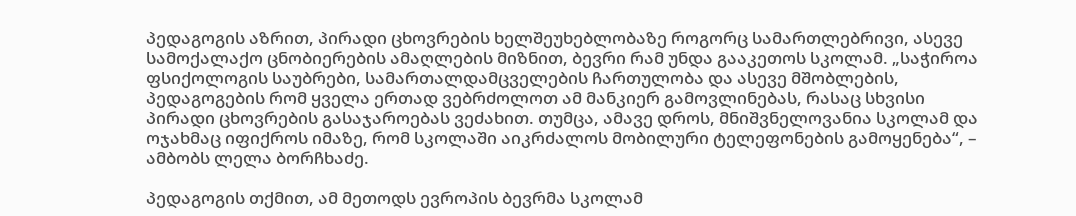პედაგოგის აზრით, პირადი ცხოვრების ხელშეუხებლობაზე როგორც სამართლებრივი, ასევე სამოქალაქო ცნობიერების ამაღლების მიზნით, ბევრი რამ უნდა გააკეთოს სკოლამ. „საჭიროა ფსიქოლოგის საუბრები, სამართალდამცველების ჩართულობა და ასევე მშობლების, პედაგოგების რომ ყველა ერთად ვებრძოლოთ ამ მანკიერ გამოვლინებას, რასაც სხვისი პირადი ცხოვრების გასაჯაროებას ვეძახით. თუმცა, ამავე დროს, მნიშვნელოვანია სკოლამ და ოჯახმაც იფიქროს იმაზე, რომ სკოლაში აიკრძალოს მობილური ტელეფონების გამოყენება“, – ამბობს ლელა ბორჩხაძე.

პედაგოგის თქმით, ამ მეთოდს ევროპის ბევრმა სკოლამ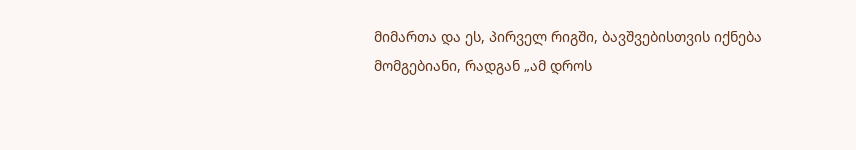მიმართა და ეს, პირველ რიგში, ბავშვებისთვის იქნება მომგებიანი, რადგან „ამ დროს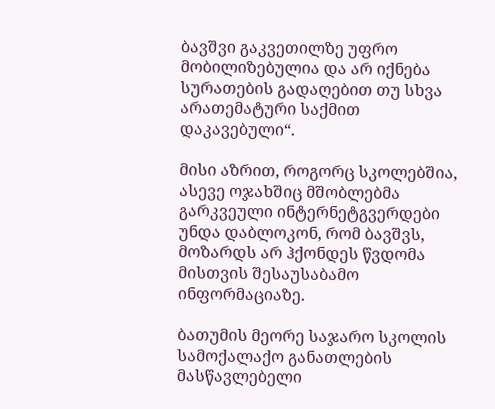ბავშვი გაკვეთილზე უფრო მობილიზებულია და არ იქნება სურათების გადაღებით თუ სხვა არათემატური საქმით დაკავებული“.

მისი აზრით, როგორც სკოლებშია, ასევე ოჯახშიც მშობლებმა გარკვეული ინტერნეტგვერდები უნდა დაბლოკონ, რომ ბავშვს, მოზარდს არ ჰქონდეს წვდომა მისთვის შესაუსაბამო ინფორმაციაზე.

ბათუმის მეორე საჯარო სკოლის სამოქალაქო განათლების მასწავლებელი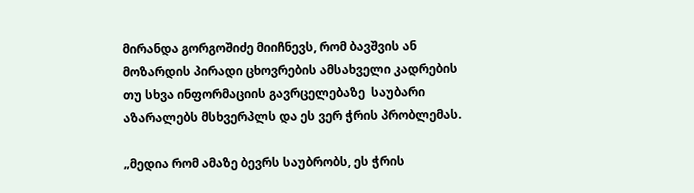მირანდა გორგოშიძე მიიჩნევს, რომ ბავშვის ან მოზარდის პირადი ცხოვრების ამსახველი კადრების თუ სხვა ინფორმაციის გავრცელებაზე  საუბარი აზარალებს მსხვერპლს და ეს ვერ ჭრის პრობლემას.

„მედია რომ ამაზე ბევრს საუბრობს, ეს ჭრის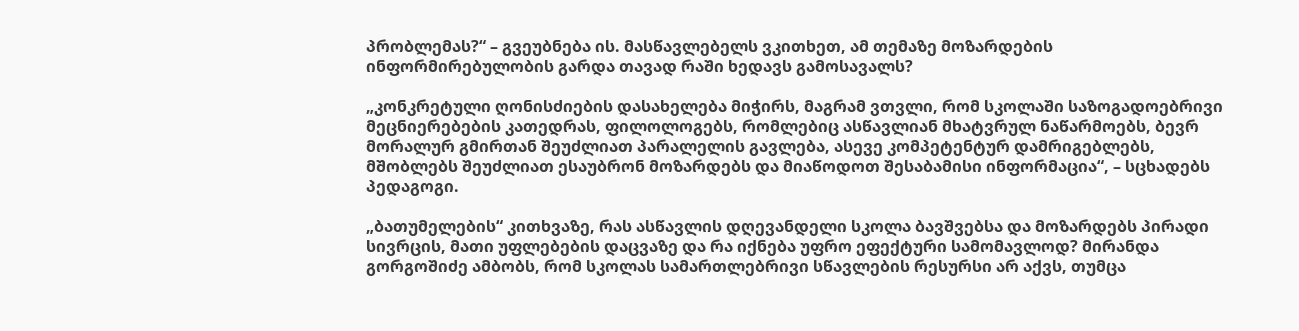პრობლემას?“ – გვეუბნება ის. მასწავლებელს ვკითხეთ, ამ თემაზე მოზარდების ინფორმირებულობის გარდა თავად რაში ხედავს გამოსავალს?

„კონკრეტული ღონისძიების დასახელება მიჭირს, მაგრამ ვთვლი, რომ სკოლაში საზოგადოებრივი მეცნიერებების კათედრას, ფილოლოგებს, რომლებიც ასწავლიან მხატვრულ ნაწარმოებს, ბევრ მორალურ გმირთან შეუძლიათ პარალელის გავლება, ასევე კომპეტენტურ დამრიგებლებს, მშობლებს შეუძლიათ ესაუბრონ მოზარდებს და მიაწოდოთ შესაბამისი ინფორმაცია“, – სცხადებს პედაგოგი.

„ბათუმელების“ კითხვაზე, რას ასწავლის დღევანდელი სკოლა ბავშვებსა და მოზარდებს პირადი სივრცის, მათი უფლებების დაცვაზე და რა იქნება უფრო ეფექტური სამომავლოდ? მირანდა გორგოშიძე ამბობს, რომ სკოლას სამართლებრივი სწავლების რესურსი არ აქვს, თუმცა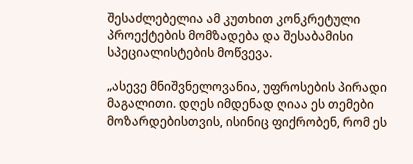შესაძლებელია ამ კუთხით კონკრეტული პროექტების მომზადება და შესაბამისი სპეციალისტების მოწვევა.

„ასევე მნიშვნელოვანია, უფროსების პირადი მაგალითი. დღეს იმდენად ღიაა ეს თემები მოზარდებისთვის, ისინიც ფიქრობენ, რომ ეს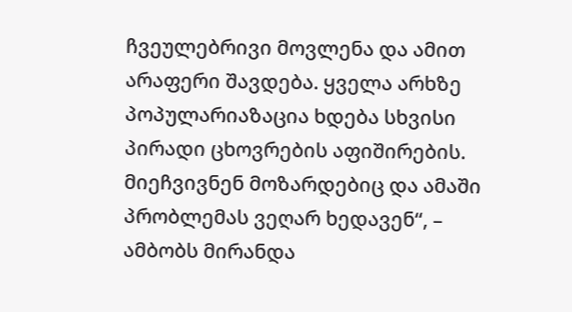ჩვეულებრივი მოვლენა და ამით არაფერი შავდება. ყველა არხზე პოპულარიაზაცია ხდება სხვისი პირადი ცხოვრების აფიშირების. მიეჩვივნენ მოზარდებიც და ამაში პრობლემას ვეღარ ხედავენ“, – ამბობს მირანდა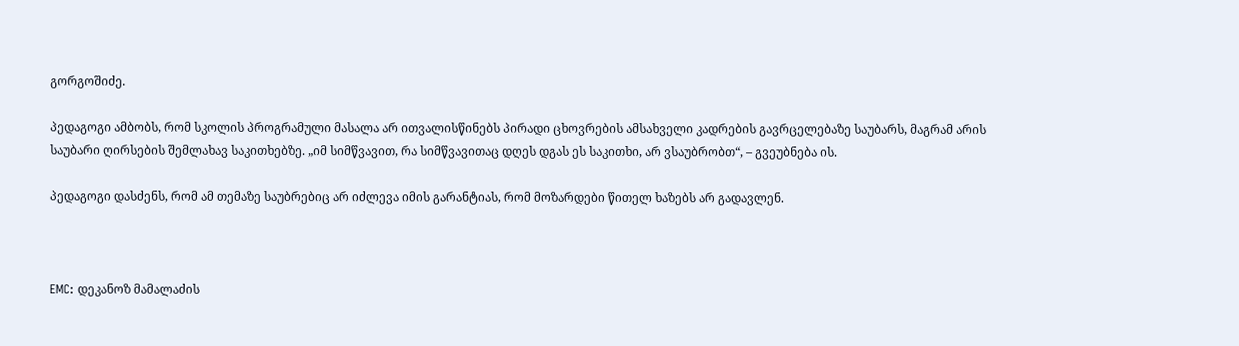გორგოშიძე.

პედაგოგი ამბობს, რომ სკოლის პროგრამული მასალა არ ითვალისწინებს პირადი ცხოვრების ამსახველი კადრების გავრცელებაზე საუბარს, მაგრამ არის საუბარი ღირსების შემლახავ საკითხებზე. „იმ სიმწვავით, რა სიმწვავითაც დღეს დგას ეს საკითხი, არ ვსაუბრობთ“, – გვეუბნება ის.

პედაგოგი დასძენს, რომ ამ თემაზე საუბრებიც არ იძლევა იმის გარანტიას, რომ მოზარდები წითელ ხაზებს არ გადავლენ.



EMC: დეკანოზ მამალაძის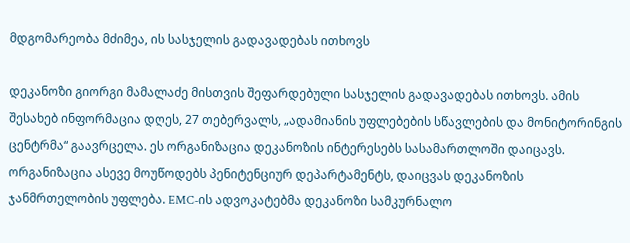მდგომარეობა მძიმეა, ის სასჯელის გადავადებას ითხოვს

დეკანოზი გიორგი მამალაძე მისთვის შეფარდებული სასჯელის გადავადებას ითხოვს. ამის შესახებ ინფორმაცია დღეს, 27 თებერვალს, „ადამიანის უფლებების სწავლების და მონიტორინგის ცენტრმა“ გაავრცელა. ეს ორგანიზაცია დეკანოზის ინტერესებს სასამართლოში დაიცავს. ორგანიზაცია ასევე მოუწოდებს პენიტენციურ დეპარტამენტს, დაიცვას დეკანოზის ჯანმრთელობის უფლება. EMC-ის ადვოკატებმა დეკანოზი სამკურნალო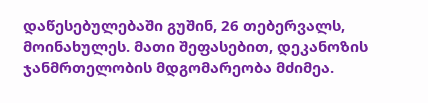დაწესებულებაში გუშინ, 26 თებერვალს, მოინახულეს. მათი შეფასებით, დეკანოზის ჯანმრთელობის მდგომარეობა მძიმეა.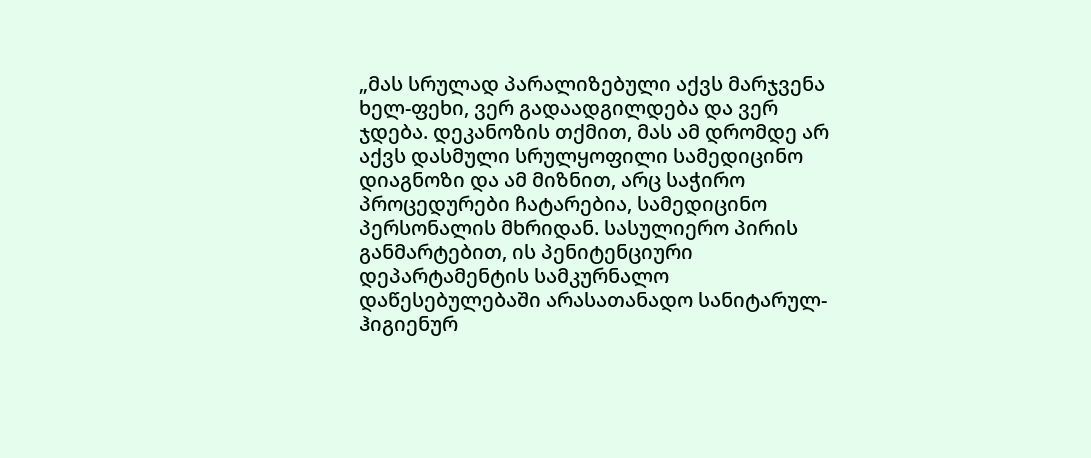„მას სრულად პარალიზებული აქვს მარჯვენა ხელ-ფეხი, ვერ გადაადგილდება და ვერ ჯდება. დეკანოზის თქმით, მას ამ დრომდე არ აქვს დასმული სრულყოფილი სამედიცინო
დიაგნოზი და ამ მიზნით, არც საჭირო პროცედურები ჩატარებია, სამედიცინო პერსონალის მხრიდან. სასულიერო პირის განმარტებით, ის პენიტენციური დეპარტამენტის სამკურნალო დაწესებულებაში არასათანადო სანიტარულ-ჰიგიენურ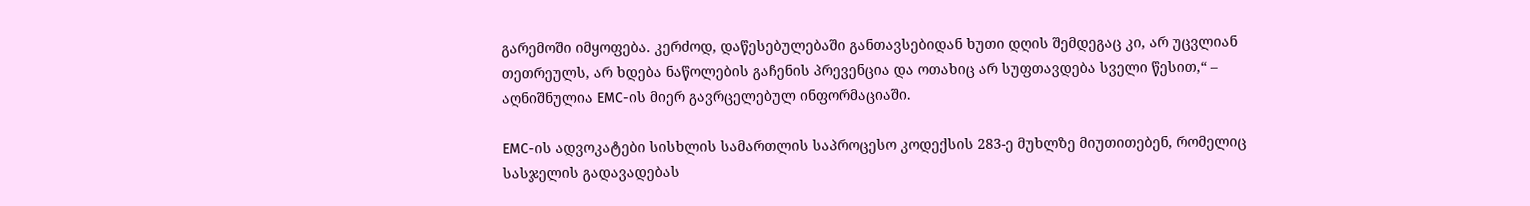გარემოში იმყოფება. კერძოდ, დაწესებულებაში განთავსებიდან ხუთი დღის შემდეგაც კი, არ უცვლიან თეთრეულს, არ ხდება ნაწოლების გაჩენის პრევენცია და ოთახიც არ სუფთავდება სველი წესით,“ – აღნიშნულია EMC-ის მიერ გავრცელებულ ინფორმაციაში.

EMC-ის ადვოკატები სისხლის სამართლის საპროცესო კოდექსის 283-ე მუხლზე მიუთითებენ, რომელიც სასჯელის გადავადებას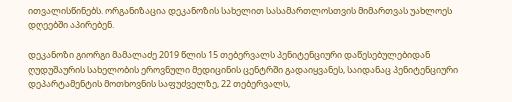ითვალისწინებს. ორგანიზაცია დეკანოზის სახელით სასამართლოსთვის მიმართვას უახლოეს დღეებში აპირებენ.

დეკანოზი გიორგი მამალაძე 2019 წლის 15 თებერვალს პენიტენციური დაწესებულებიდან ღუდუშაურის სახელობის ეროვნული მედიცინის ცენტრში გადაიყვანეს, საიდანაც პენიტენციური დეპარტამენტის მოთხოვნის საფუძველზე, 22 თებერვალს,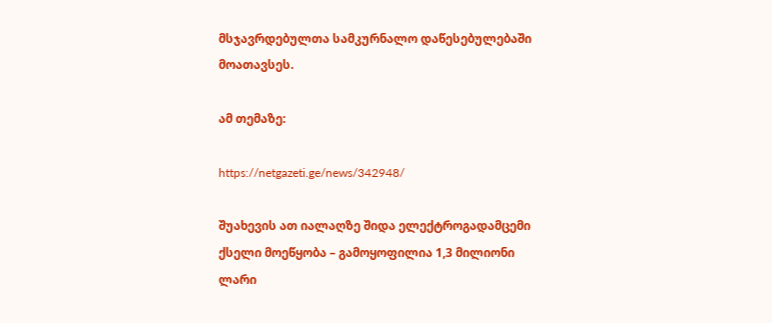მსჯავრდებულთა სამკურნალო დაწესებულებაში მოათავსეს.

ამ თემაზე:

https://netgazeti.ge/news/342948/

შუახევის ათ იალაღზე შიდა ელექტროგადამცემი ქსელი მოეწყობა – გამოყოფილია 1,3 მილიონი ლარი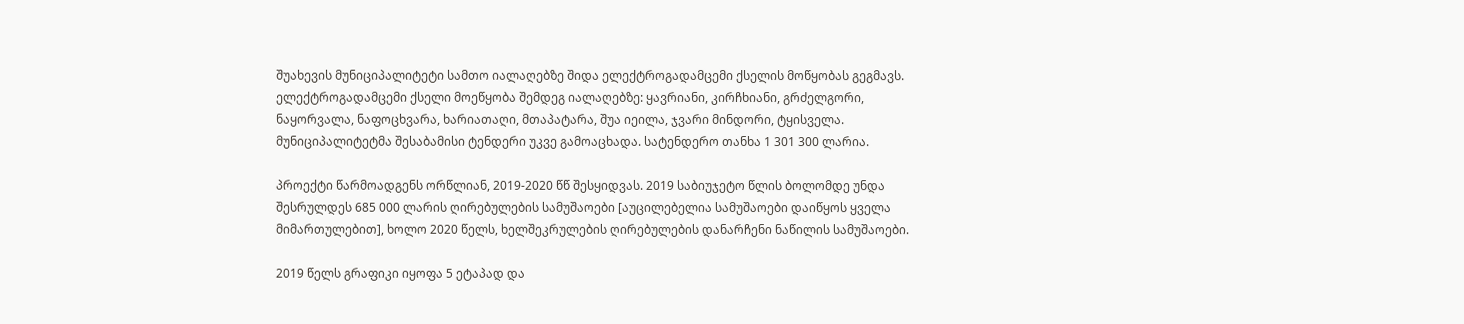შუახევის მუნიციპალიტეტი სამთო იალაღებზე შიდა ელექტროგადამცემი ქსელის მოწყობას გეგმავს. ელექტროგადამცემი ქსელი მოეწყობა შემდეგ იალაღებზე: ყავრიანი, კირჩხიანი, გრძელგორი, ნაყორვალა, ნაფოცხვარა, ხარიათაღი, მთაპატარა, შუა იეილა, ჯვარი მინდორი, ტყისველა. მუნიციპალიტეტმა შესაბამისი ტენდერი უკვე გამოაცხადა. სატენდერო თანხა 1 301 300 ლარია.

პროექტი წარმოადგენს ორწლიან, 2019-2020 წწ შესყიდვას. 2019 საბიუჯეტო წლის ბოლომდე უნდა შესრულდეს 685 000 ლარის ღირებულების სამუშაოები [აუცილებელია სამუშაოები დაიწყოს ყველა მიმართულებით], ხოლო 2020 წელს, ხელშეკრულების ღირებულების დანარჩენი ნაწილის სამუშაოები.

2019 წელს გრაფიკი იყოფა 5 ეტაპად და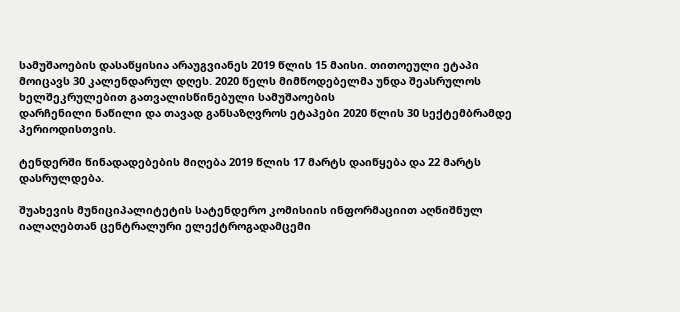სამუშაოების დასაწყისია არაუგვიანეს 2019 წლის 15 მაისი. თითოეული ეტაპი მოიცავს 30 კალენდარულ დღეს. 2020 წელს მიმწოდებელმა უნდა შეასრულოს ხელშეკრულებით გათვალისწინებული სამუშაოების
დარჩენილი ნაწილი და თავად განსაზღვროს ეტაპები 2020 წლის 30 სექტემბრამდე პერიოდისთვის.

ტენდერში წინადადებების მიღება 2019 წლის 17 მარტს დაიწყება და 22 მარტს დასრულდება.

შუახევის მუნიციპალიტეტის სატენდერო კომისიის ინფორმაციით აღნიშნულ იალაღებთან ცენტრალური ელექტროგადამცემი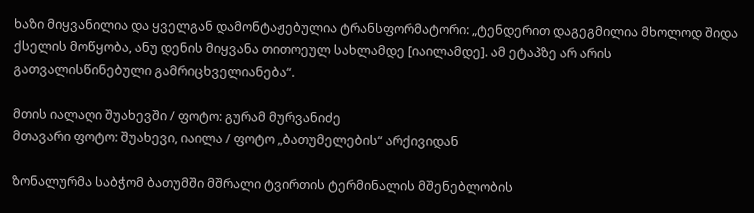ხაზი მიყვანილია და ყველგან დამონტაჟებულია ტრანსფორმატორი: „ტენდერით დაგეგმილია მხოლოდ შიდა ქსელის მოწყობა, ანუ დენის მიყვანა თითოეულ სახლამდე [იაილამდე]. ამ ეტაპზე არ არის გათვალისწინებული გამრიცხველიანება“.

მთის იალაღი შუახევში / ფოტო: გურამ მურვანიძე
მთავარი ფოტო: შუახევი, იაილა / ფოტო „ბათუმელების“ არქივიდან

ზონალურმა საბჭომ ბათუმში მშრალი ტვირთის ტერმინალის მშენებლობის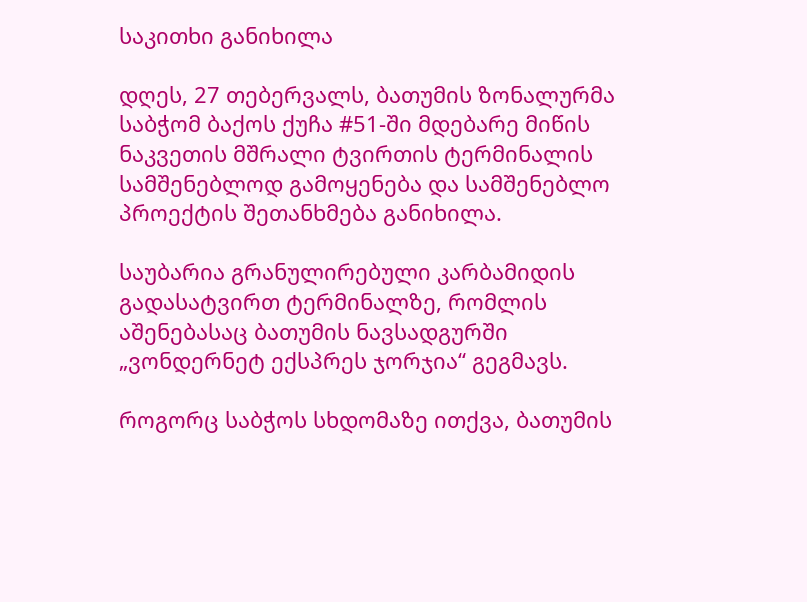საკითხი განიხილა

დღეს, 27 თებერვალს, ბათუმის ზონალურმა საბჭომ ბაქოს ქუჩა #51-ში მდებარე მიწის ნაკვეთის მშრალი ტვირთის ტერმინალის სამშენებლოდ გამოყენება და სამშენებლო პროექტის შეთანხმება განიხილა.

საუბარია გრანულირებული კარბამიდის გადასატვირთ ტერმინალზე, რომლის აშენებასაც ბათუმის ნავსადგურში „ვონდერნეტ ექსპრეს ჯორჯია“ გეგმავს.

როგორც საბჭოს სხდომაზე ითქვა, ბათუმის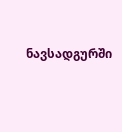ნავსადგურში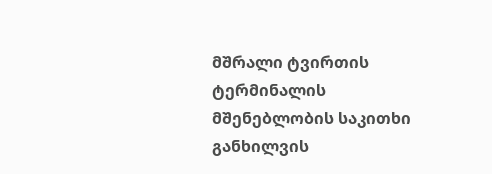მშრალი ტვირთის ტერმინალის მშენებლობის საკითხი განხილვის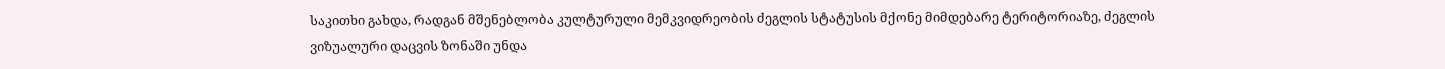საკითხი გახდა, რადგან მშენებლობა კულტურული მემკვიდრეობის ძეგლის სტატუსის მქონე მიმდებარე ტერიტორიაზე, ძეგლის ვიზუალური დაცვის ზონაში უნდა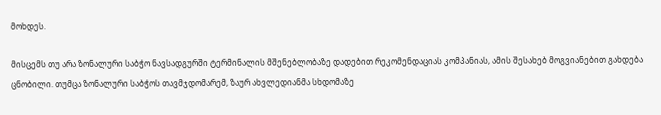მოხდეს.

მისცემს თუ არა ზონალური საბჭო ნავსადგურში ტერმინალის მშენებლობაზე დადებით რეკომენდაციას კომპანიას, ამის შესახებ მოგვიანებით გახდება ცნობილი. თუმცა ზონალური საბჭოს თავმჯდომარემ, ზაურ ახვლედიანმა სხდომაზე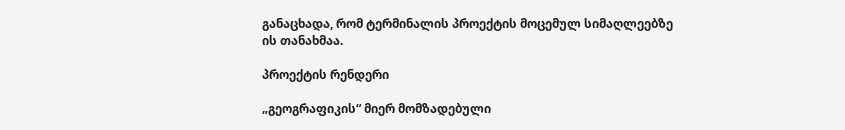განაცხადა, რომ ტერმინალის პროექტის მოცემულ სიმაღლეებზე ის თანახმაა.

პროექტის რენდერი

„გეოგრაფიკის“ მიერ მომზადებული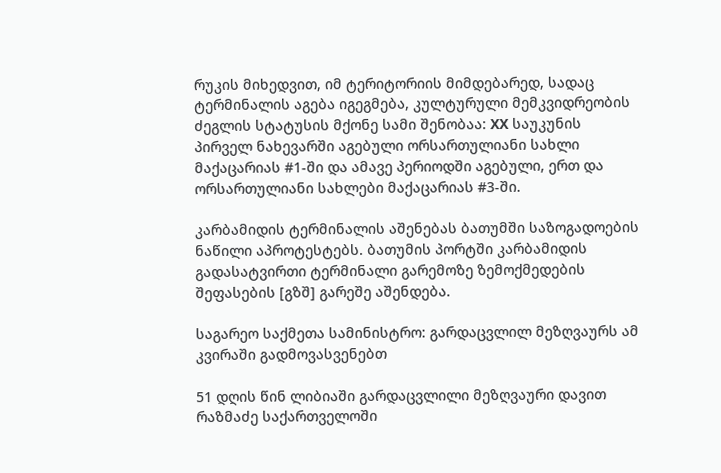რუკის მიხედვით, იმ ტერიტორიის მიმდებარედ, სადაც ტერმინალის აგება იგეგმება, კულტურული მემკვიდრეობის ძეგლის სტატუსის მქონე სამი შენობაა: XX საუკუნის პირველ ნახევარში აგებული ორსართულიანი სახლი მაქაცარიას #1-ში და ამავე პერიოდში აგებული, ერთ და ორსართულიანი სახლები მაქაცარიას #3-ში.

კარბამიდის ტერმინალის აშენებას ბათუმში საზოგადოების ნაწილი აპროტესტებს. ბათუმის პორტში კარბამიდის გადასატვირთი ტერმინალი გარემოზე ზემოქმედების შეფასების [გზშ] გარეშე აშენდება.

საგარეო საქმეთა სამინისტრო: გარდაცვლილ მეზღვაურს ამ კვირაში გადმოვასვენებთ

51 დღის წინ ლიბიაში გარდაცვლილი მეზღვაური დავით რაზმაძე საქართველოში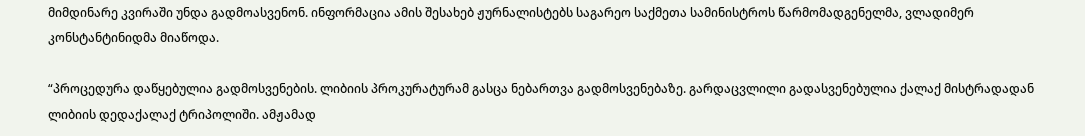მიმდინარე კვირაში უნდა გადმოასვენონ. ინფორმაცია ამის შესახებ ჟურნალისტებს საგარეო საქმეთა სამინისტროს წარმომადგენელმა, ვლადიმერ კონსტანტინიდმა მიაწოდა.

“პროცედურა დაწყებულია გადმოსვენების. ლიბიის პროკურატურამ გასცა ნებართვა გადმოსვენებაზე. გარდაცვლილი გადასვენებულია ქალაქ მისტრადადან ლიბიის დედაქალაქ ტრიპოლიში. ამჟამად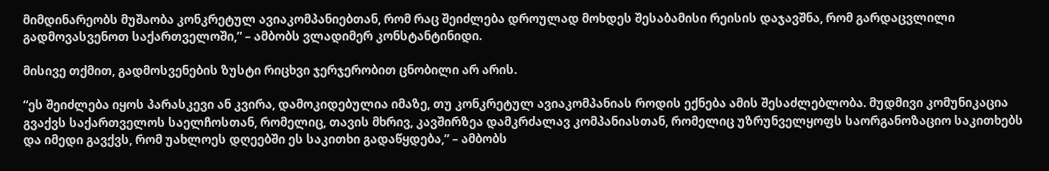მიმდინარეობს მუშაობა კონკრეტულ ავიაკომპანიებთან, რომ რაც შეიძლება დროულად მოხდეს შესაბამისი რეისის დაჯავშნა, რომ გარდაცვლილი  გადმოვასვენოთ საქართველოში,” – ამბობს ვლადიმერ კონსტანტინიდი.

მისივე თქმით, გადმოსვენების ზუსტი რიცხვი ჯერჯერობით ცნობილი არ არის.

“ეს შეიძლება იყოს პარასკევი ან კვირა, დამოკიდებულია იმაზე, თუ კონკრეტულ ავიაკომპანიას როდის ექნება ამის შესაძლებლობა. მუდმივი კომუნიკაცია გვაქვს საქართველოს საელჩოსთან, რომელიც, თავის მხრივ, კავშირზეა დამკრძალავ კომპანიასთან, რომელიც უზრუნველყოფს საორგანოზაციო საკითხებს და იმედი გავქვს, რომ უახლოეს დღეებში ეს საკითხი გადაწყდება,” – ამბობს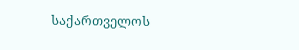საქართველოს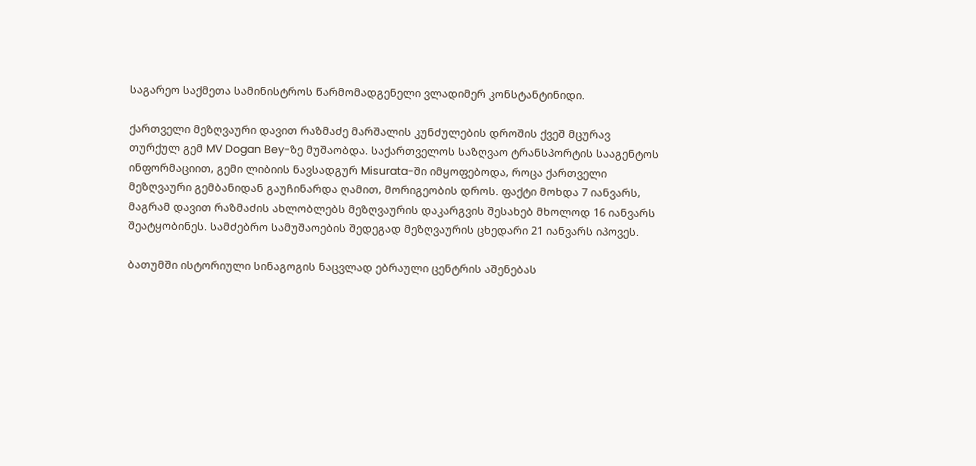საგარეო საქმეთა სამინისტროს წარმომადგენელი ვლადიმერ კონსტანტინიდი.

ქართველი მეზღვაური დავით რაზმაძე მარშალის კუნძულების დროშის ქვეშ მცურავ თურქულ გემ MV Dogan Bey-ზე მუშაობდა. საქართველოს საზღვაო ტრანსპორტის სააგენტოს ინფორმაციით, გემი ლიბიის ნავსადგურ Misurata-ში იმყოფებოდა, როცა ქართველი მეზღვაური გემბანიდან გაუჩინარდა ღამით, მორიგეობის დროს. ფაქტი მოხდა 7 იანვარს, მაგრამ დავით რაზმაძის ახლობლებს მეზღვაურის დაკარგვის შესახებ მხოლოდ 16 იანვარს შეატყობინეს. სამძებრო სამუშაოების შედეგად მეზღვაურის ცხედარი 21 იანვარს იპოვეს.

ბათუმში ისტორიული სინაგოგის ნაცვლად ებრაული ცენტრის აშენებას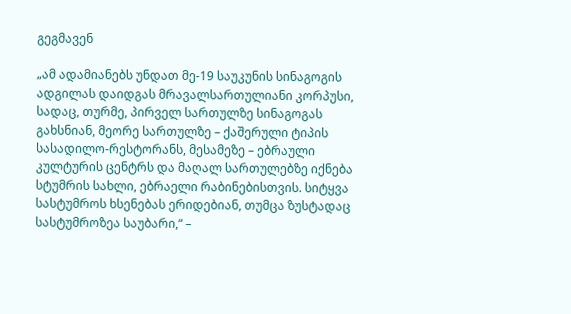გეგმავენ

„ამ ადამიანებს უნდათ მე-19 საუკუნის სინაგოგის ადგილას დაიდგას მრავალსართულიანი კორპუსი, სადაც, თურმე, პირველ სართულზე სინაგოგას გახსნიან, მეორე სართულზე – ქაშერული ტიპის სასადილო-რესტორანს, მესამეზე – ებრაული კულტურის ცენტრს და მაღალ სართულებზე იქნება სტუმრის სახლი, ებრაელი რაბინებისთვის. სიტყვა სასტუმროს ხსენებას ერიდებიან, თუმცა ზუსტადაც სასტუმროზეა საუბარი,“ –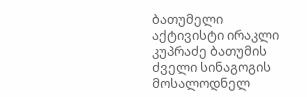ბათუმელი აქტივისტი ირაკლი კუპრაძე ბათუმის ძველი სინაგოგის მოსალოდნელ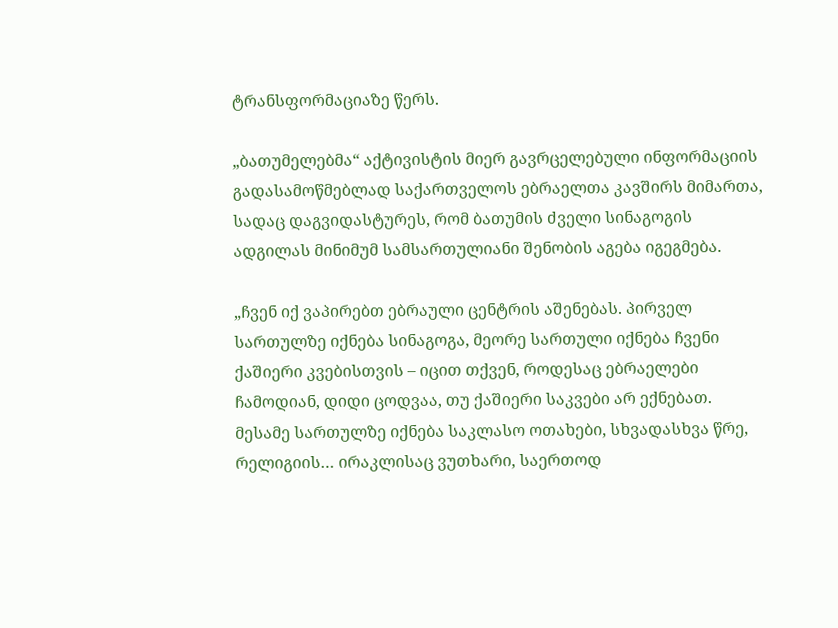ტრანსფორმაციაზე წერს.

„ბათუმელებმა“ აქტივისტის მიერ გავრცელებული ინფორმაციის გადასამოწმებლად საქართველოს ებრაელთა კავშირს მიმართა, სადაც დაგვიდასტურეს, რომ ბათუმის ძველი სინაგოგის ადგილას მინიმუმ სამსართულიანი შენობის აგება იგეგმება.

„ჩვენ იქ ვაპირებთ ებრაული ცენტრის აშენებას. პირველ სართულზე იქნება სინაგოგა, მეორე სართული იქნება ჩვენი ქაშიერი კვებისთვის – იცით თქვენ, როდესაც ებრაელები ჩამოდიან, დიდი ცოდვაა, თუ ქაშიერი საკვები არ ექნებათ. მესამე სართულზე იქნება საკლასო ოთახები, სხვადასხვა წრე, რელიგიის… ირაკლისაც ვუთხარი, საერთოდ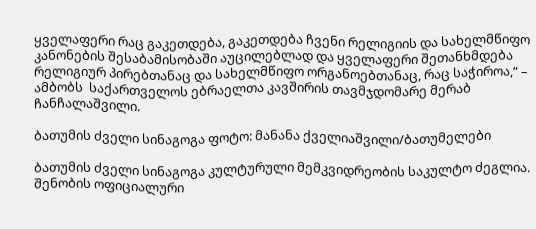ყველაფერი რაც გაკეთდება, გაკეთდება ჩვენი რელიგიის და სახელმწიფო კანონების შესაბამისობაში აუცილებლად და ყველაფერი შეთანხმდება  რელიგიურ პირებთანაც და სახელმწიფო ორგანოებთანაც, რაც საჭიროა,“ – ამბობს  საქართველოს ებრაელთა კავშირის თავმჯდომარე მერაბ ჩანჩალაშვილი.

ბათუმის ძველი სინაგოგა ფოტო: მანანა ქველიაშვილი/ბათუმელები

ბათუმის ძველი სინაგოგა კულტურული მემკვიდრეობის საკულტო ძეგლია. შენობის ოფიციალური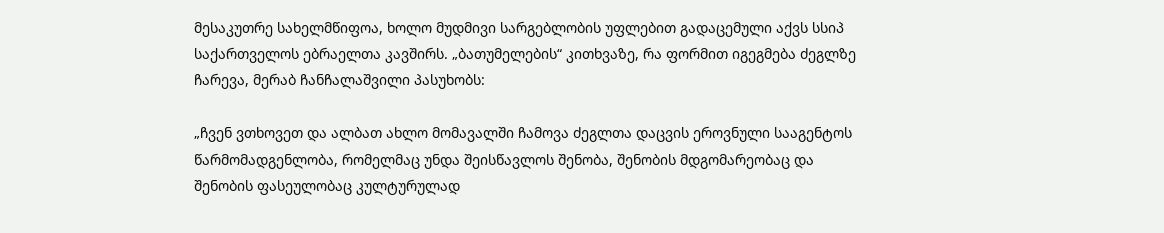მესაკუთრე სახელმწიფოა, ხოლო მუდმივი სარგებლობის უფლებით გადაცემული აქვს სსიპ საქართველოს ებრაელთა კავშირს. „ბათუმელების“ კითხვაზე, რა ფორმით იგეგმება ძეგლზე ჩარევა, მერაბ ჩანჩალაშვილი პასუხობს:

„ჩვენ ვთხოვეთ და ალბათ ახლო მომავალში ჩამოვა ძეგლთა დაცვის ეროვნული სააგენტოს წარმომადგენლობა, რომელმაც უნდა შეისწავლოს შენობა, შენობის მდგომარეობაც და შენობის ფასეულობაც კულტურულად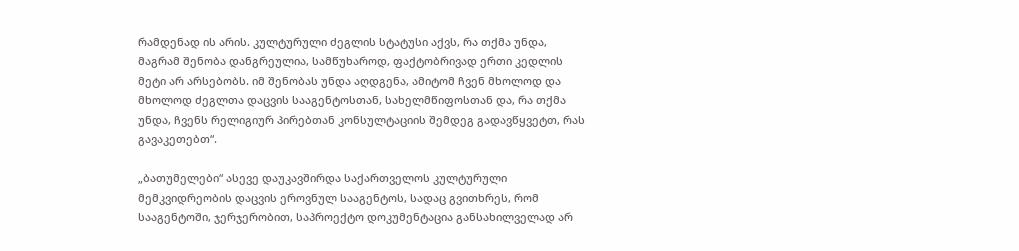რამდენად ის არის. კულტურული ძეგლის სტატუსი აქვს, რა თქმა უნდა, მაგრამ შენობა დანგრეულია, სამწუხაროდ, ფაქტობრივად ერთი კედლის მეტი არ არსებობს. იმ შენობას უნდა აღდგენა, ამიტომ ჩვენ მხოლოდ და მხოლოდ ძეგლთა დაცვის სააგენტოსთან, სახელმწიფოსთან და, რა თქმა უნდა, ჩვენს რელიგიურ პირებთან კონსულტაციის შემდეგ გადავწყვეტთ, რას გავაკეთებთ“.

„ბათუმელები“ ასევე დაუკავშირდა საქართველოს კულტურული მემკვიდრეობის დაცვის ეროვნულ სააგენტოს, სადაც გვითხრეს, რომ სააგენტოში, ჯერჯერობით, საპროექტო დოკუმენტაცია განსახილველად არ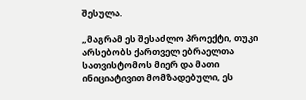შესულა.

„მაგრამ ეს შესაძლო პროექტი, თუკი არსებობს ქართველ ებრაელთა სათვისტომოს მიერ და მათი ინიციატივით მომზადებული, ეს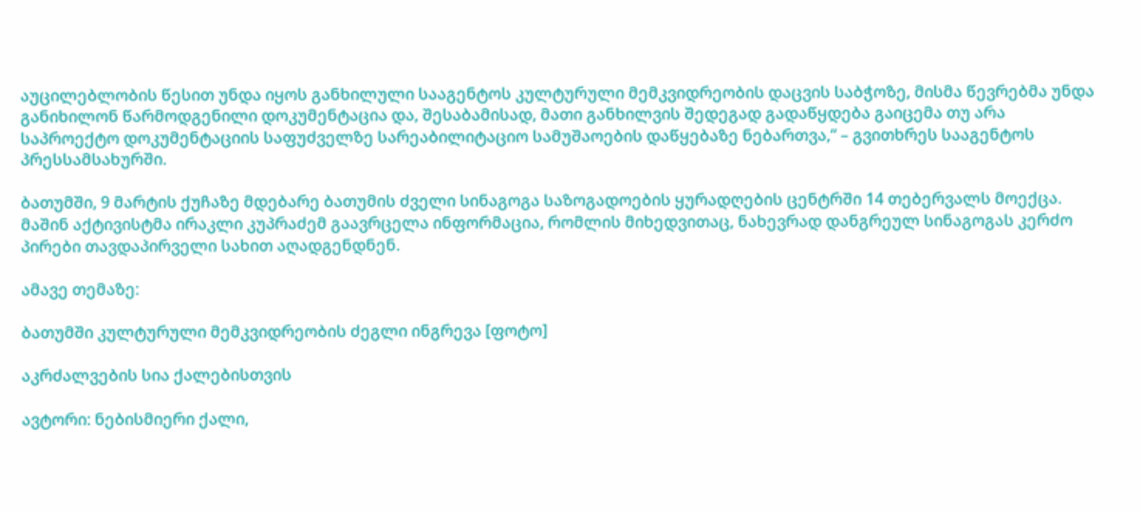აუცილებლობის წესით უნდა იყოს განხილული სააგენტოს კულტურული მემკვიდრეობის დაცვის საბჭოზე, მისმა წევრებმა უნდა განიხილონ წარმოდგენილი დოკუმენტაცია და, შესაბამისად, მათი განხილვის შედეგად გადაწყდება გაიცემა თუ არა საპროექტო დოკუმენტაციის საფუძველზე სარეაბილიტაციო სამუშაოების დაწყებაზე ნებართვა,“ – გვითხრეს სააგენტოს პრესსამსახურში.

ბათუმში, 9 მარტის ქუჩაზე მდებარე ბათუმის ძველი სინაგოგა საზოგადოების ყურადღების ცენტრში 14 თებერვალს მოექცა. მაშინ აქტივისტმა ირაკლი კუპრაძემ გაავრცელა ინფორმაცია, რომლის მიხედვითაც, ნახევრად დანგრეულ სინაგოგას კერძო პირები თავდაპირველი სახით აღადგენდნენ.

ამავე თემაზე:

ბათუმში კულტურული მემკვიდრეობის ძეგლი ინგრევა [ფოტო]

აკრძალვების სია ქალებისთვის

ავტორი: ნებისმიერი ქალი,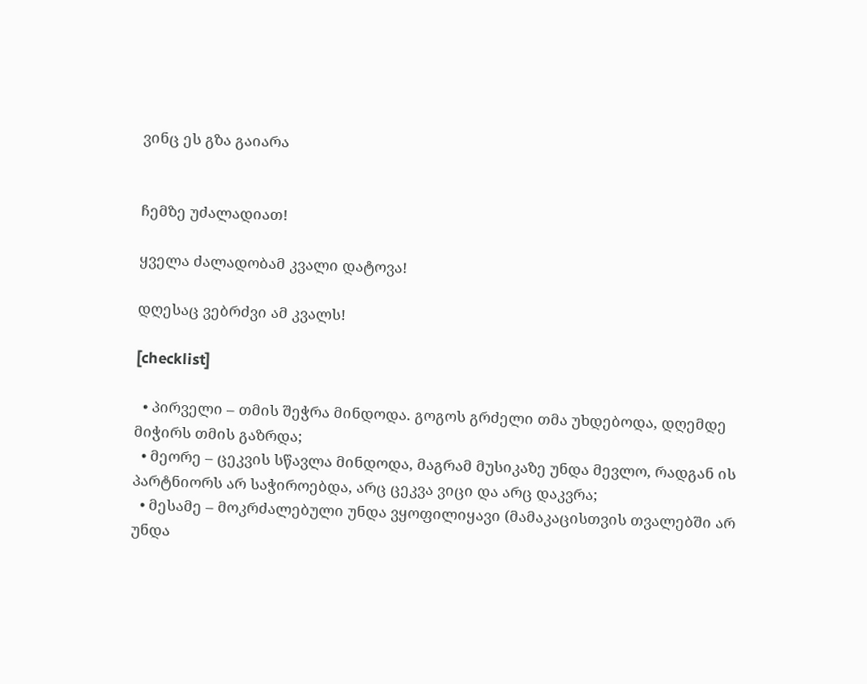ვინც ეს გზა გაიარა


ჩემზე უძალადიათ!

ყველა ძალადობამ კვალი დატოვა!

დღესაც ვებრძვი ამ კვალს!

[checklist]

  • პირველი – თმის შეჭრა მინდოდა. გოგოს გრძელი თმა უხდებოდა, დღემდე მიჭირს თმის გაზრდა;
  • მეორე – ცეკვის სწავლა მინდოდა, მაგრამ მუსიკაზე უნდა მევლო, რადგან ის პარტნიორს არ საჭიროებდა, არც ცეკვა ვიცი და არც დაკვრა;
  • მესამე – მოკრძალებული უნდა ვყოფილიყავი (მამაკაცისთვის თვალებში არ უნდა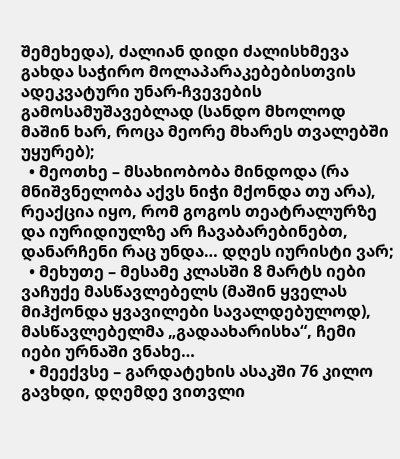შემეხედა), ძალიან დიდი ძალისხმევა გახდა საჭირო მოლაპარაკებებისთვის ადეკვატური უნარ-ჩვევების გამოსამუშავებლად (სანდო მხოლოდ მაშინ ხარ, როცა მეორე მხარეს თვალებში უყურებ);
  • მეოთხე – მსახიობობა მინდოდა (რა მნიშვნელობა აქვს ნიჭი მქონდა თუ არა), რეაქცია იყო, რომ გოგოს თეატრალურზე და იურიდიულზე არ ჩავაბარებინებთ, დანარჩენი რაც უნდა… დღეს იურისტი ვარ;
  • მეხუთე – მესამე კლასში 8 მარტს იები ვაჩუქე მასწავლებელს (მაშინ ყველას მიჰქონდა ყვავილები სავალდებულოდ), მასწავლებელმა „გადაახარისხა“, ჩემი იები ურნაში ვნახე…
  • მეექვსე – გარდატეხის ასაკში 76 კილო გავხდი, დღემდე ვითვლი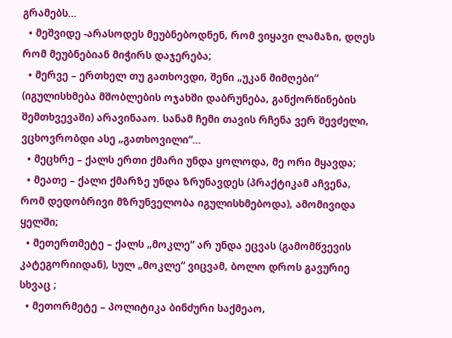გრამებს…
  • მეშვიდე -არასოდეს მეუბნებოდნენ, რომ ვიყავი ლამაზი, დღეს რომ მეუბნებიან მიჭირს დაჯერება;
  • მერვე – ერთხელ თუ გათხოვდი, შენი „უკან მიმღები“ (იგულისხმება მშობლების ოჯახში დაბრუნება, განქორწინების შემთხვევაში) არავინააო. სანამ ჩემი თავის რჩენა ვერ შევძელი, ვცხოვრობდი ასე „გათხოვილი“…
  • მეცხრე – ქალს ერთი ქმარი უნდა ყოლოდა, მე ორი მყავდა;
  • მეათე – ქალი ქმარზე უნდა ზრუნავდეს (პრაქტიკამ აჩვენა, რომ დედობრივი მზრუნველობა იგულისხმებოდა), ამომივიდა ყელში;
  • მეთერთმეტე – ქალს „მოკლე“ არ უნდა ეცვას (გამომწვევის კატეგორიიდან), სულ „მოკლე“ ვიცვამ, ბოლო დროს გავურიე სხვაც ;
  • მეთორმეტე – პოლიტიკა ბინძური საქმეაო,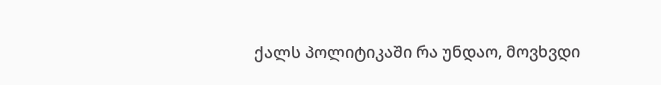ქალს პოლიტიკაში რა უნდაო, მოვხვდი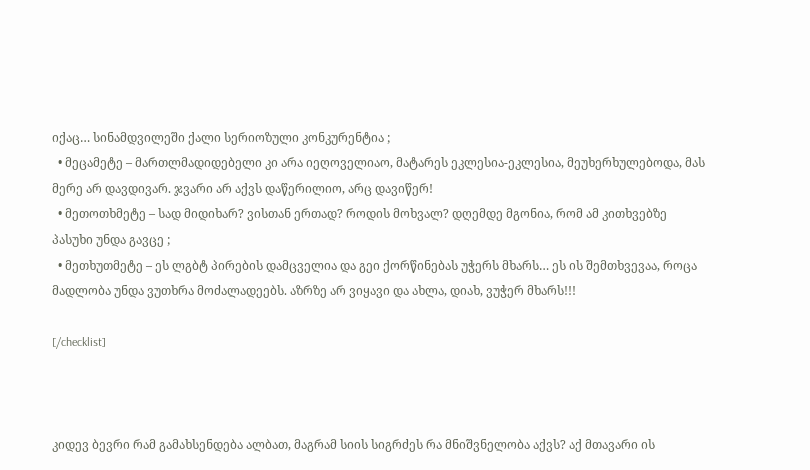იქაც… სინამდვილეში ქალი სერიოზული კონკურენტია ;
  • მეცამეტე – მართლმადიდებელი კი არა იეღოველიაო, მატარეს ეკლესია-ეკლესია, მეუხერხულებოდა, მას მერე არ დავდივარ. ჯვარი არ აქვს დაწერილიო, არც დავიწერ!
  • მეთოთხმეტე – სად მიდიხარ? ვისთან ერთად? როდის მოხვალ? დღემდე მგონია, რომ ამ კითხვებზე პასუხი უნდა გავცე ;
  • მეთხუთმეტე – ეს ლგბტ პირების დამცველია და გეი ქორწინებას უჭერს მხარს… ეს ის შემთხვევაა, როცა მადლობა უნდა ვუთხრა მოძალადეებს. აზრზე არ ვიყავი და ახლა, დიახ, ვუჭერ მხარს!!!

[/checklist]



კიდევ ბევრი რამ გამახსენდება ალბათ, მაგრამ სიის სიგრძეს რა მნიშვნელობა აქვს? აქ მთავარი ის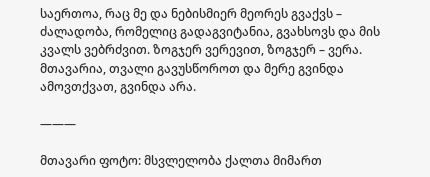საერთოა, რაც მე და ნებისმიერ მეორეს გვაქვს – ძალადობა, რომელიც გადაგვიტანია, გვახსოვს და მის კვალს ვებრძვით. ზოგჯერ ვერევით, ზოგჯერ – ვერა. მთავარია, თვალი გავუსწოროთ და მერე გვინდა ამოვთქვათ, გვინდა არა.

———

მთავარი ფოტო: მსვლელობა ქალთა მიმართ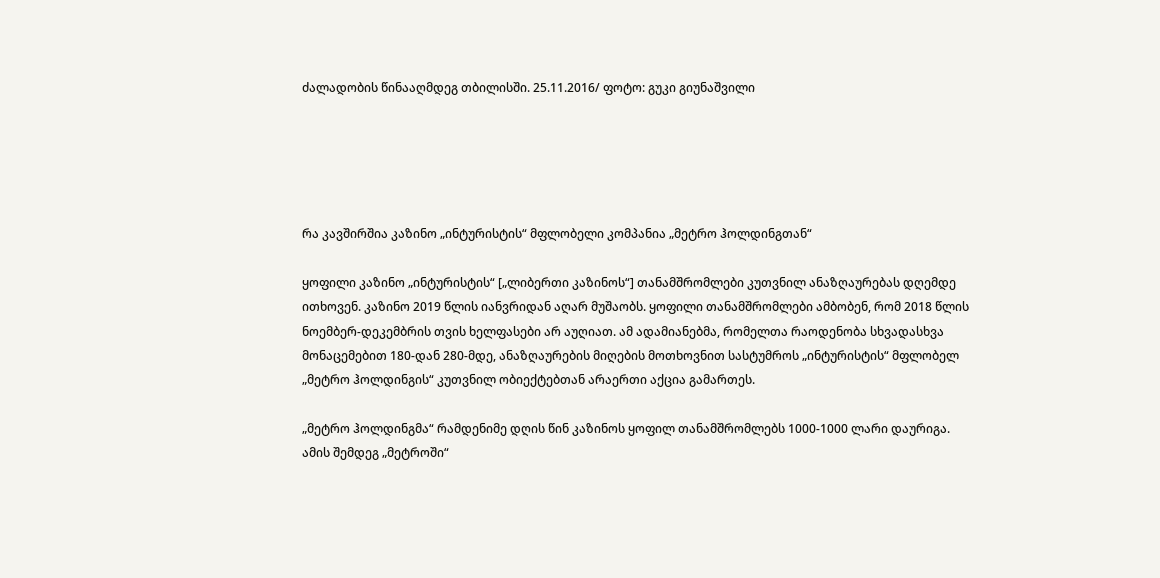ძალადობის წინააღმდეგ თბილისში. 25.11.2016/ ფოტო: გუკი გიუნაშვილი





რა კავშირშია კაზინო „ინტურისტის“ მფლობელი კომპანია „მეტრო ჰოლდინგთან“

ყოფილი კაზინო „ინტურისტის“ [„ლიბერთი კაზინოს“] თანამშრომლები კუთვნილ ანაზღაურებას დღემდე ითხოვენ. კაზინო 2019 წლის იანვრიდან აღარ მუშაობს. ყოფილი თანამშრომლები ამბობენ, რომ 2018 წლის ნოემბერ-დეკემბრის თვის ხელფასები არ აუღიათ. ამ ადამიანებმა, რომელთა რაოდენობა სხვადასხვა მონაცემებით 180-დან 280-მდე, ანაზღაურების მიღების მოთხოვნით სასტუმროს „ინტურისტის“ მფლობელ „მეტრო ჰოლდინგის“ კუთვნილ ობიექტებთან არაერთი აქცია გამართეს.

„მეტრო ჰოლდინგმა“ რამდენიმე დღის წინ კაზინოს ყოფილ თანამშრომლებს 1000-1000 ლარი დაურიგა. ამის შემდეგ „მეტროში“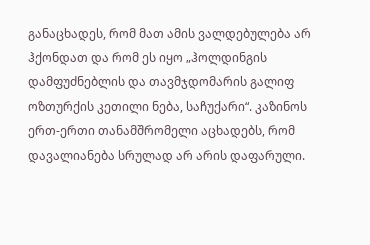განაცხადეს, რომ მათ ამის ვალდებულება არ ჰქონდათ და რომ ეს იყო „ჰოლდინგის დამფუძნებლის და თავმჯდომარის გალიფ ოზთურქის კეთილი ნება, საჩუქარი“. კაზინოს ერთ-ერთი თანამშრომელი აცხადებს, რომ დავალიანება სრულად არ არის დაფარული.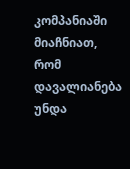კომპანიაში მიაჩნიათ, რომ დავალიანება უნდა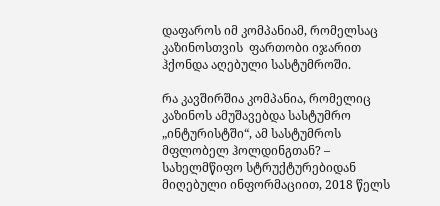დაფაროს იმ კომპანიამ, რომელსაც კაზინოსთვის  ფართობი იჯარით ჰქონდა აღებული სასტუმროში.

რა კავშირშია კომპანია, რომელიც კაზინოს ამუშავებდა სასტუმრო „ინტურისტში“, ამ სასტუმროს მფლობელ ჰოლდინგთან? – სახელმწიფო სტრუქტურებიდან მიღებული ინფორმაციით, 2018 წელს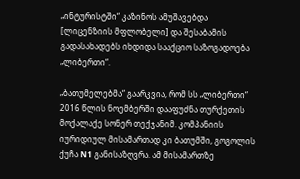„ინტურისტში“ კაზინოს ამუშავებდა [ლიცენზიის მფლობელი] და შესაბამის გადასახადებს იხდიდა სააქციო საზოგადოება „ლიბერთი“.

„ბათუმელებმა“ გაარკვია, რომ სს „ლიბერთი“ 2016 წლის ნოემბერში დააფუძნა თურქეთის მოქალაქე სონერ თექჯანიმ. კომპანიის იურიდიულ მისამართად კი ბათუმში, გოგოლის ქუჩა N1 განისაზღვრა. ამ მისამართზე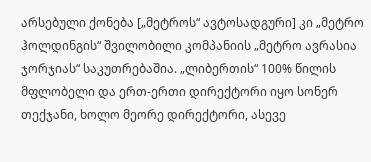არსებული ქონება [„მეტროს“ ავტოსადგური] კი „მეტრო ჰოლდინგის“ შვილობილი კომპანიის „მეტრო ავრასია ჯორჯიას“ საკუთრებაშია. „ლიბერთის“ 100% წილის მფლობელი და ერთ-ერთი დირექტორი იყო სონერ თექჯანი, ხოლო მეორე დირექტორი, ასევე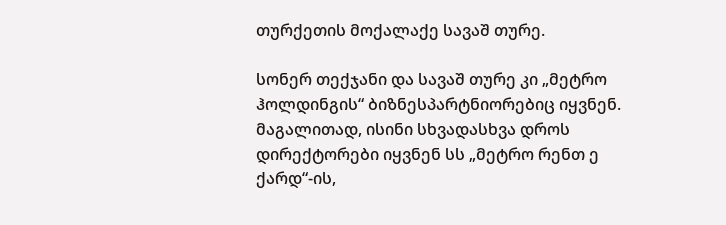თურქეთის მოქალაქე სავაშ თურე.

სონერ თექჯანი და სავაშ თურე კი „მეტრო ჰოლდინგის“ ბიზნესპარტნიორებიც იყვნენ. მაგალითად, ისინი სხვადასხვა დროს დირექტორები იყვნენ სს „მეტრო რენთ ე ქარდ“-ის,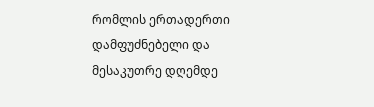რომლის ერთადერთი დამფუძნებელი და მესაკუთრე დღემდე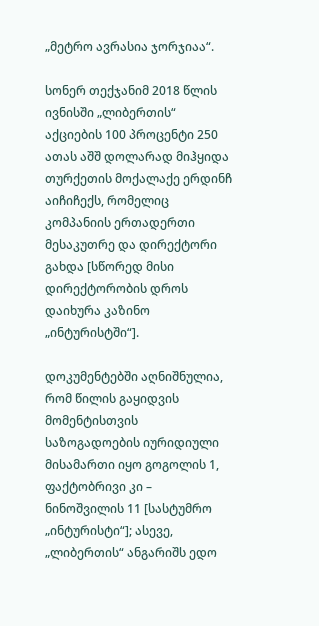„მეტრო ავრასია ჯორჯიაა“.

სონერ თექჯანიმ 2018 წლის ივნისში „ლიბერთის“ აქციების 100 პროცენტი 250 ათას აშშ დოლარად მიჰყიდა თურქეთის მოქალაქე ერდინჩ აიჩიჩექს, რომელიც კომპანიის ერთადერთი მესაკუთრე და დირექტორი გახდა [სწორედ მისი დირექტორობის დროს დაიხურა კაზინო „ინტურისტში“].

დოკუმენტებში აღნიშნულია, რომ წილის გაყიდვის მომენტისთვის საზოგადოების იურიდიული მისამართი იყო გოგოლის 1, ფაქტობრივი კი – ნინოშვილის 11 [სასტუმრო „ინტურისტი“]; ასევე, „ლიბერთის“ ანგარიშს ედო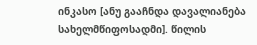ინკასო [ანუ გააჩნდა დავალიანება სახელმწიფოსადმი]. წილის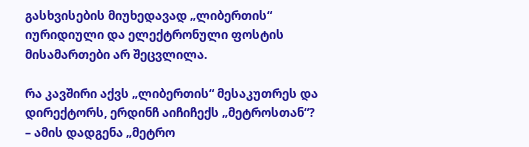გასხვისების მიუხედავად „ლიბერთის“ იურიდიული და ელექტრონული ფოსტის მისამართები არ შეცვლილა.

რა კავშირი აქვს „ლიბერთის“ მესაკუთრეს და დირექტორს, ერდინჩ აიჩიჩექს „მეტროსთან“? – ამის დადგენა „მეტრო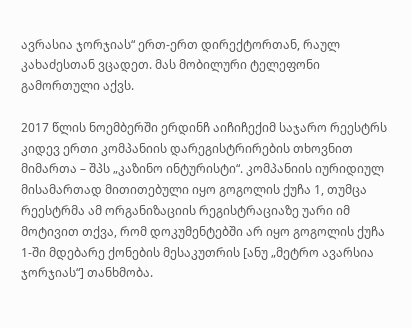ავრასია ჯორჯიას“ ერთ-ერთ დირექტორთან, რაულ კახაძესთან ვცადეთ. მას მობილური ტელეფონი გამორთული აქვს.

2017 წლის ნოემბერში ერდინჩ აიჩიჩექიმ საჯარო რეესტრს კიდევ ერთი კომპანიის დარეგისტრირების თხოვნით მიმართა – შპს „კაზინო ინტურისტი“. კომპანიის იურიდიულ მისამართად მითითებული იყო გოგოლის ქუჩა 1, თუმცა რეესტრმა ამ ორგანიზაციის რეგისტრაციაზე უარი იმ მოტივით თქვა, რომ დოკუმენტებში არ იყო გოგოლის ქუჩა 1-ში მდებარე ქონების მესაკუთრის [ანუ „მეტრო ავარსია ჯორჯიას“] თანხმობა.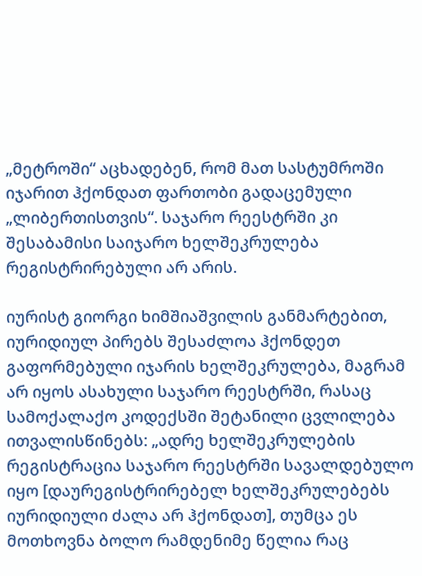„მეტროში“ აცხადებენ, რომ მათ სასტუმროში იჯარით ჰქონდათ ფართობი გადაცემული „ლიბერთისთვის“. საჯარო რეესტრში კი შესაბამისი საიჯარო ხელშეკრულება რეგისტრირებული არ არის.

იურისტ გიორგი ხიმშიაშვილის განმარტებით, იურიდიულ პირებს შესაძლოა ჰქონდეთ გაფორმებული იჯარის ხელშეკრულება, მაგრამ არ იყოს ასახული საჯარო რეესტრში, რასაც სამოქალაქო კოდექსში შეტანილი ცვლილება ითვალისწინებს: „ადრე ხელშეკრულების რეგისტრაცია საჯარო რეესტრში სავალდებულო იყო [დაურეგისტრირებელ ხელშეკრულებებს იურიდიული ძალა არ ჰქონდათ], თუმცა ეს მოთხოვნა ბოლო რამდენიმე წელია რაც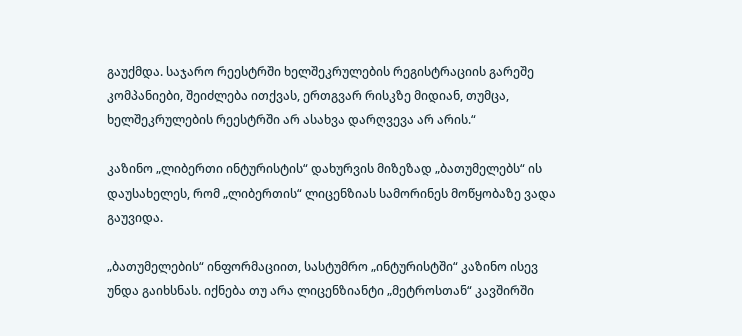გაუქმდა. საჯარო რეესტრში ხელშეკრულების რეგისტრაციის გარეშე კომპანიები, შეიძლება ითქვას, ერთგვარ რისკზე მიდიან, თუმცა, ხელშეკრულების რეესტრში არ ასახვა დარღვევა არ არის.“

კაზინო „ლიბერთი ინტურისტის“ დახურვის მიზეზად „ბათუმელებს“ ის დაუსახელეს, რომ „ლიბერთის“ ლიცენზიას სამორინეს მოწყობაზე ვადა გაუვიდა.

„ბათუმელების“ ინფორმაციით, სასტუმრო „ინტურისტში“ კაზინო ისევ უნდა გაიხსნას. იქნება თუ არა ლიცენზიანტი „მეტროსთან“ კავშირში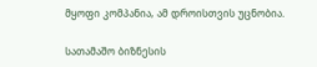მყოფი კომპანია, ამ დროისთვის უცნობია.

სათამაშო ბიზნესის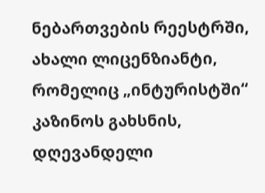ნებართვების რეესტრში, ახალი ლიცენზიანტი, რომელიც „ინტურისტში“ კაზინოს გახსნის, დღევანდელი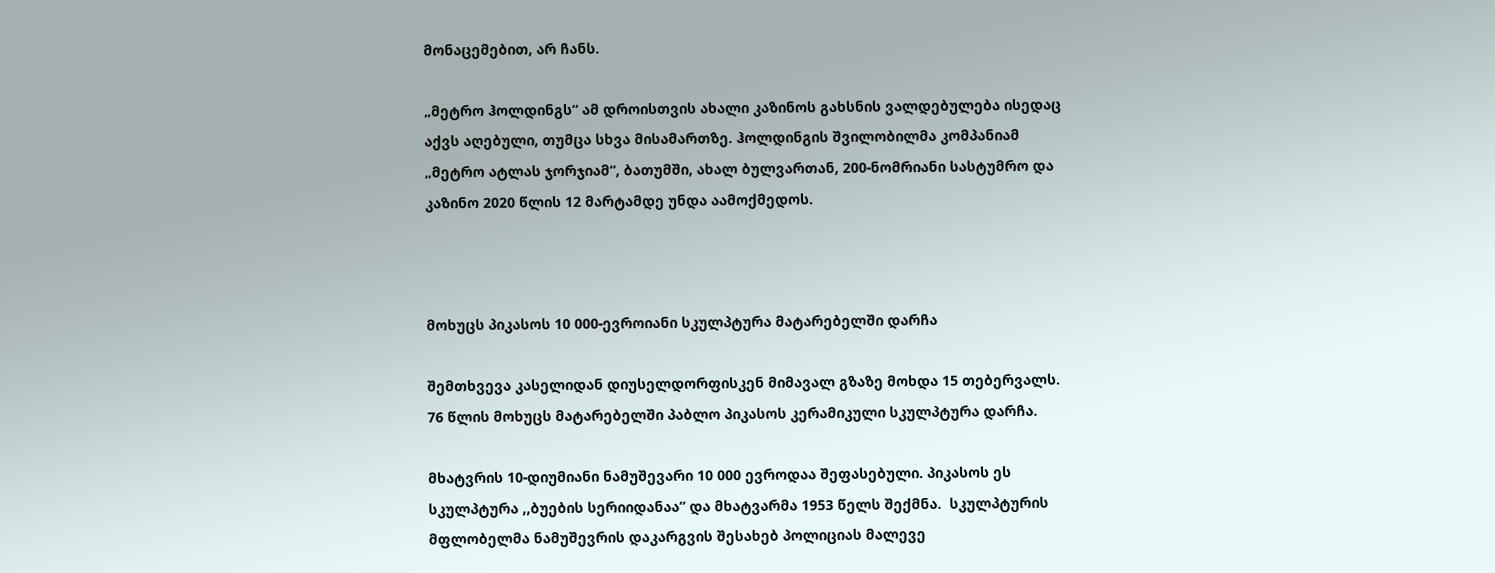მონაცემებით, არ ჩანს.

„მეტრო ჰოლდინგს“ ამ დროისთვის ახალი კაზინოს გახსნის ვალდებულება ისედაც აქვს აღებული, თუმცა სხვა მისამართზე. ჰოლდინგის შვილობილმა კომპანიამ „მეტრო ატლას ჯორჯიამ“, ბათუმში, ახალ ბულვართან, 200-ნომრიანი სასტუმრო და კაზინო 2020 წლის 12 მარტამდე უნდა აამოქმედოს.



მოხუცს პიკასოს 10 000-ევროიანი სკულპტურა მატარებელში დარჩა

შემთხვევა კასელიდან დიუსელდორფისკენ მიმავალ გზაზე მოხდა 15 თებერვალს. 76 წლის მოხუცს მატარებელში პაბლო პიკასოს კერამიკული სკულპტურა დარჩა.

მხატვრის 10-დიუმიანი ნამუშევარი 10 000 ევროდაა შეფასებული. პიკასოს ეს სკულპტურა ,,ბუების სერიიდანაა” და მხატვარმა 1953 წელს შექმნა.  სკულპტურის მფლობელმა ნამუშევრის დაკარგვის შესახებ პოლიციას მალევე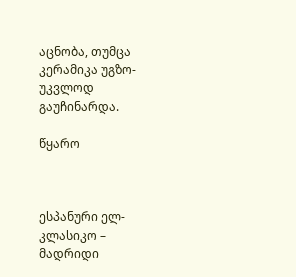აცნობა, თუმცა კერამიკა უგზო-უკვლოდ გაუჩინარდა.

წყარო



ესპანური ელ-კლასიკო – მადრიდი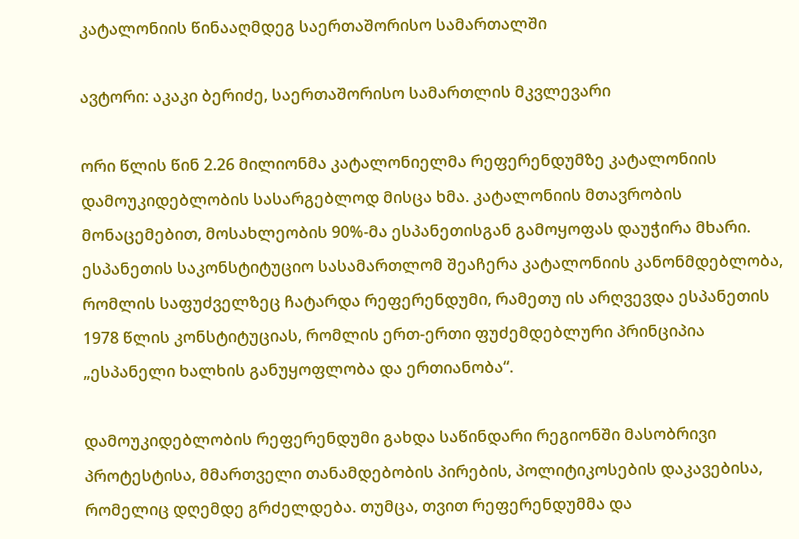კატალონიის წინააღმდეგ საერთაშორისო სამართალში

ავტორი: აკაკი ბერიძე, საერთაშორისო სამართლის მკვლევარი

ორი წლის წინ 2.26 მილიონმა კატალონიელმა რეფერენდუმზე კატალონიის დამოუკიდებლობის სასარგებლოდ მისცა ხმა. კატალონიის მთავრობის მონაცემებით, მოსახლეობის 90%-მა ესპანეთისგან გამოყოფას დაუჭირა მხარი. ესპანეთის საკონსტიტუციო სასამართლომ შეაჩერა კატალონიის კანონმდებლობა, რომლის საფუძველზეც ჩატარდა რეფერენდუმი, რამეთუ ის არღვევდა ესპანეთის 1978 წლის კონსტიტუციას, რომლის ერთ-ერთი ფუძემდებლური პრინციპია „ესპანელი ხალხის განუყოფლობა და ერთიანობა“.

დამოუკიდებლობის რეფერენდუმი გახდა საწინდარი რეგიონში მასობრივი პროტესტისა, მმართველი თანამდებობის პირების, პოლიტიკოსების დაკავებისა, რომელიც დღემდე გრძელდება. თუმცა, თვით რეფერენდუმმა და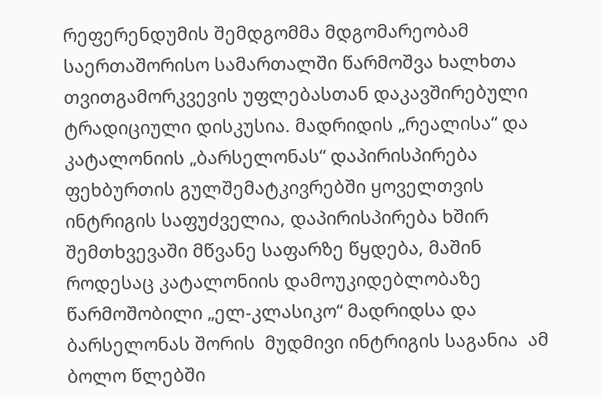რეფერენდუმის შემდგომმა მდგომარეობამ საერთაშორისო სამართალში წარმოშვა ხალხთა თვითგამორკვევის უფლებასთან დაკავშირებული ტრადიციული დისკუსია. მადრიდის „რეალისა“ და კატალონიის „ბარსელონას“ დაპირისპირება ფეხბურთის გულშემატკივრებში ყოველთვის ინტრიგის საფუძველია, დაპირისპირება ხშირ შემთხვევაში მწვანე საფარზე წყდება, მაშინ როდესაც კატალონიის დამოუკიდებლობაზე წარმოშობილი „ელ-კლასიკო“ მადრიდსა და ბარსელონას შორის  მუდმივი ინტრიგის საგანია  ამ ბოლო წლებში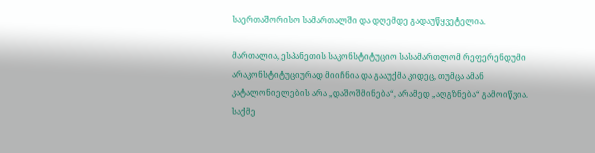საერთაშორისო სამართალში და დღემდე გადაუწყვეტელია.

მართალია, ესპანეთის საკონსტიტუციო სასამართლომ რეფერენდუმი არაკონსტიტუციურად მიიჩნია და გააუქმა კიდეც, თუმცა ამან კატალონიელების არა „დაშოშმინება“, არამედ „აღგზნება“ გამოიწვია. საქმე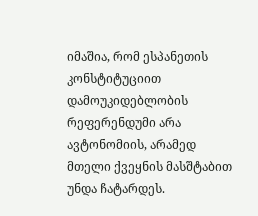იმაშია, რომ ესპანეთის კონსტიტუციით დამოუკიდებლობის რეფერენდუმი არა ავტონომიის, არამედ მთელი ქვეყნის მასშტაბით უნდა ჩატარდეს.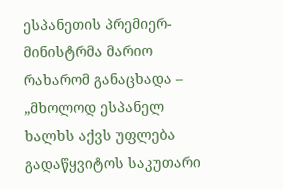ესპანეთის პრემიერ-მინისტრმა მარიო რახარომ განაცხადა – „მხოლოდ ესპანელ ხალხს აქვს უფლება გადაწყვიტოს საკუთარი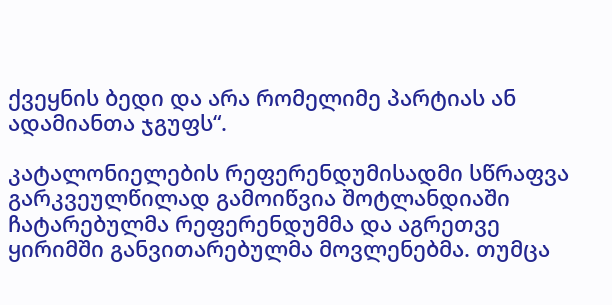ქვეყნის ბედი და არა რომელიმე პარტიას ან ადამიანთა ჯგუფს“.

კატალონიელების რეფერენდუმისადმი სწრაფვა გარკვეულწილად გამოიწვია შოტლანდიაში ჩატარებულმა რეფერენდუმმა და აგრეთვე ყირიმში განვითარებულმა მოვლენებმა. თუმცა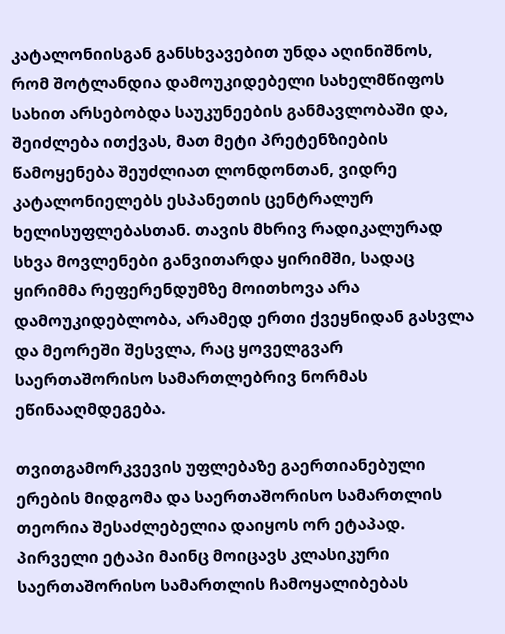კატალონიისგან განსხვავებით უნდა აღინიშნოს, რომ შოტლანდია დამოუკიდებელი სახელმწიფოს სახით არსებობდა საუკუნეების განმავლობაში და, შეიძლება ითქვას, მათ მეტი პრეტენზიების წამოყენება შეუძლიათ ლონდონთან, ვიდრე კატალონიელებს ესპანეთის ცენტრალურ ხელისუფლებასთან. თავის მხრივ რადიკალურად სხვა მოვლენები განვითარდა ყირიმში, სადაც ყირიმმა რეფერენდუმზე მოითხოვა არა დამოუკიდებლობა, არამედ ერთი ქვეყნიდან გასვლა და მეორეში შესვლა, რაც ყოველგვარ საერთაშორისო სამართლებრივ ნორმას ეწინააღმდეგება.

თვითგამორკვევის უფლებაზე გაერთიანებული ერების მიდგომა და საერთაშორისო სამართლის თეორია შესაძლებელია დაიყოს ორ ეტაპად. პირველი ეტაპი მაინც მოიცავს კლასიკური საერთაშორისო სამართლის ჩამოყალიბებას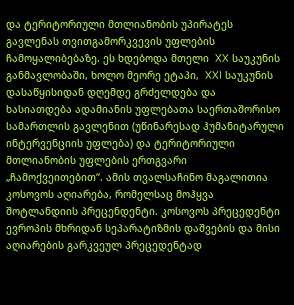და ტერიტორიული მთლიანობის უპირატეს გავლენას თვითგამორკვევის უფლების ჩამოყალიბებაზე. ეს ხდებოდა მთელი  XX საუკუნის განმავლობაში, ხოლო მეორე ეტაპი,  XXI საუკუნის დასაწყისიდან დღემდე გრძელდება და ხასიათდება ადამიანის უფლებათა საერთაშორისო სამართლის გავლენით (უწინარესად ჰუმანიტარული ინტერვენციის უფლება) და ტერიტორიული მთლიანობის უფლების ერთგვარი „ჩამოქვეითებით“. ამის თვალსაჩინო მაგალითია კოსოვოს აღიარება, რომელსაც მოჰყვა შოტლანდიის პრეცენდენტი. კოსოვოს პრეცედენტი ევროპის მხრიდან სეპარატიზმის დაშვების და მისი აღიარების გარკვეულ პრეცედენტად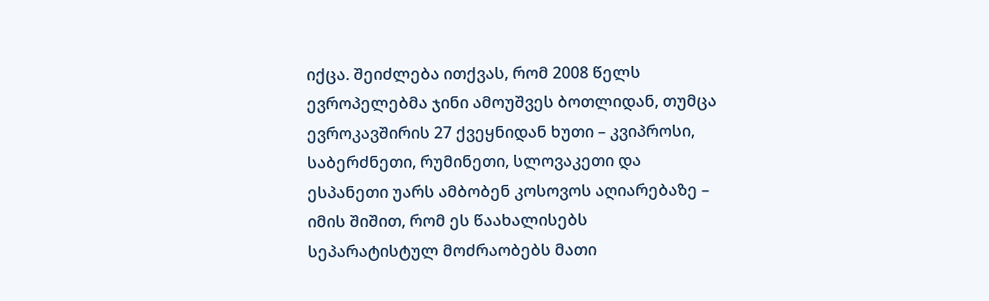იქცა. შეიძლება ითქვას, რომ 2008 წელს ევროპელებმა ჯინი ამოუშვეს ბოთლიდან, თუმცა ევროკავშირის 27 ქვეყნიდან ხუთი – კვიპროსი, საბერძნეთი, რუმინეთი, სლოვაკეთი და ესპანეთი უარს ამბობენ კოსოვოს აღიარებაზე – იმის შიშით, რომ ეს წაახალისებს სეპარატისტულ მოძრაობებს მათი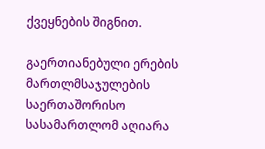ქვეყნების შიგნით.

გაერთიანებული ერების მართლმსაჯულების საერთაშორისო სასამართლომ აღიარა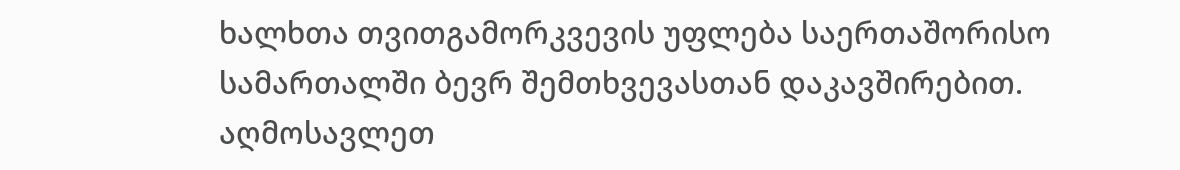ხალხთა თვითგამორკვევის უფლება საერთაშორისო სამართალში ბევრ შემთხვევასთან დაკავშირებით. აღმოსავლეთ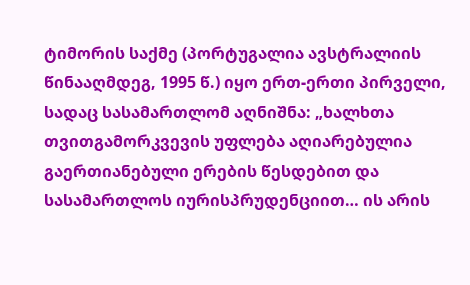ტიმორის საქმე (პორტუგალია ავსტრალიის წინააღმდეგ, 1995 წ.) იყო ერთ-ერთი პირველი, სადაც სასამართლომ აღნიშნა: „ხალხთა თვითგამორკვევის უფლება აღიარებულია გაერთიანებული ერების წესდებით და სასამართლოს იურისპრუდენციით… ის არის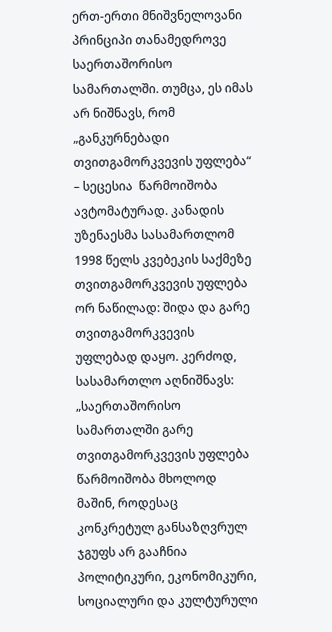ერთ-ერთი მნიშვნელოვანი პრინციპი თანამედროვე საერთაშორისო სამართალში. თუმცა, ეს იმას არ ნიშნავს, რომ „განკურნებადი თვითგამორკვევის უფლება“ – სეცესია  წარმოიშობა ავტომატურად. კანადის უზენაესმა სასამართლომ 1998 წელს კვებეკის საქმეზე თვითგამორკვევის უფლება ორ ნაწილად: შიდა და გარე თვითგამორკვევის უფლებად დაყო. კერძოდ, სასამართლო აღნიშნავს: „საერთაშორისო სამართალში გარე თვითგამორკვევის უფლება წარმოიშობა მხოლოდ მაშინ, როდესაც კონკრეტულ განსაზღვრულ ჯგუფს არ გააჩნია პოლიტიკური, ეკონომიკური, სოციალური და კულტურული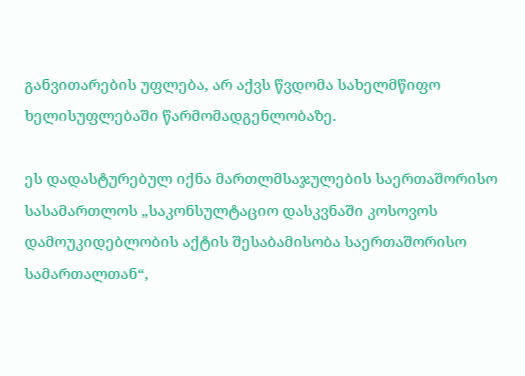განვითარების უფლება, არ აქვს წვდომა სახელმწიფო ხელისუფლებაში წარმომადგენლობაზე.

ეს დადასტურებულ იქნა მართლმსაჯულების საერთაშორისო სასამართლოს „საკონსულტაციო დასკვნაში კოსოვოს დამოუკიდებლობის აქტის შესაბამისობა საერთაშორისო სამართალთან“,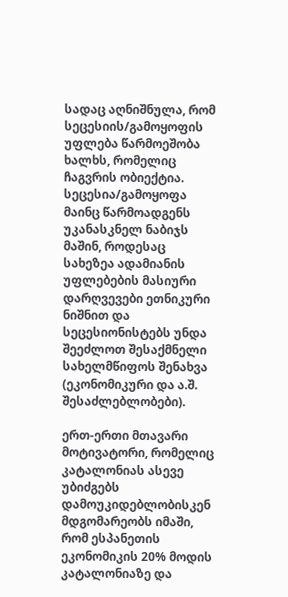სადაც აღნიშნულა, რომ სეცესიის/გამოყოფის უფლება წარმოეშობა ხალხს, რომელიც ჩაგვრის ობიექტია. სეცესია/გამოყოფა მაინც წარმოადგენს უკანასკნელ ნაბიჯს მაშინ, როდესაც სახეზეა ადამიანის უფლებების მასიური დარღვევები ეთნიკური ნიშნით და სეცესიონისტებს უნდა შეეძლოთ შესაქმნელი სახელმწიფოს შენახვა (ეკონომიკური და ა.შ. შესაძლებლობები).

ერთ-ერთი მთავარი მოტივატორი, რომელიც კატალონიას ასევე უბიძგებს დამოუკიდებლობისკენ მდგომარეობს იმაში, რომ ესპანეთის ეკონომიკის 20% მოდის კატალონიაზე და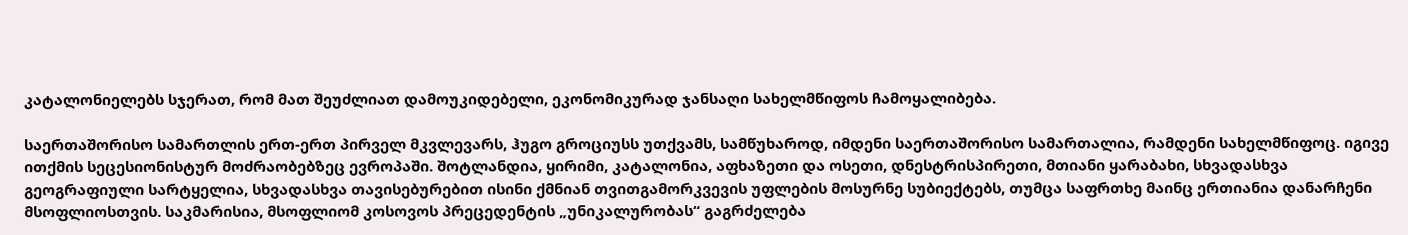კატალონიელებს სჯერათ, რომ მათ შეუძლიათ დამოუკიდებელი, ეკონომიკურად ჯანსაღი სახელმწიფოს ჩამოყალიბება.

საერთაშორისო სამართლის ერთ-ერთ პირველ მკვლევარს, ჰუგო გროციუსს უთქვამს, სამწუხაროდ, იმდენი საერთაშორისო სამართალია, რამდენი სახელმწიფოც. იგივე ითქმის სეცესიონისტურ მოძრაობებზეც ევროპაში. შოტლანდია, ყირიმი, კატალონია, აფხაზეთი და ოსეთი, დნესტრისპირეთი, მთიანი ყარაბახი, სხვადასხვა გეოგრაფიული სარტყელია, სხვადასხვა თავისებურებით ისინი ქმნიან თვითგამორკვევის უფლების მოსურნე სუბიექტებს, თუმცა საფრთხე მაინც ერთიანია დანარჩენი მსოფლიოსთვის. საკმარისია, მსოფლიომ კოსოვოს პრეცედენტის „უნიკალურობას“ გაგრძელება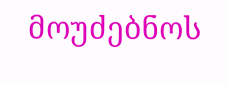მოუძებნოს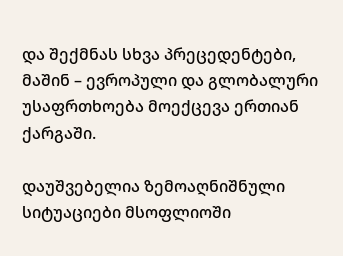და შექმნას სხვა პრეცედენტები, მაშინ – ევროპული და გლობალური უსაფრთხოება მოექცევა ერთიან ქარგაში.

დაუშვებელია ზემოაღნიშნული სიტუაციები მსოფლიოში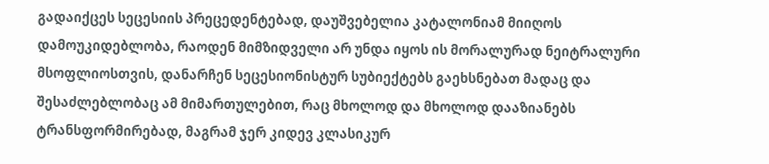გადაიქცეს სეცესიის პრეცედენტებად, დაუშვებელია კატალონიამ მიიღოს დამოუკიდებლობა, რაოდენ მიმზიდველი არ უნდა იყოს ის მორალურად ნეიტრალური მსოფლიოსთვის, დანარჩენ სეცესიონისტურ სუბიექტებს გაეხსნებათ მადაც და შესაძლებლობაც ამ მიმართულებით, რაც მხოლოდ და მხოლოდ დააზიანებს  ტრანსფორმირებად, მაგრამ ჯერ კიდევ კლასიკურ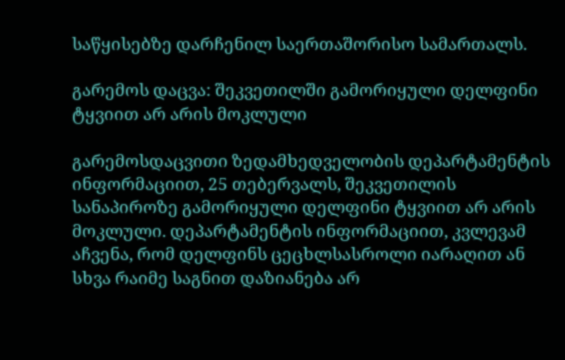საწყისებზე დარჩენილ საერთაშორისო სამართალს.

გარემოს დაცვა: შეკვეთილში გამორიყული დელფინი ტყვიით არ არის მოკლული

გარემოსდაცვითი ზედამხედველობის დეპარტამენტის ინფორმაციით, 25 თებერვალს, შეკვეთილის სანაპიროზე გამორიყული დელფინი ტყვიით არ არის მოკლული. დეპარტამენტის ინფორმაციით, კვლევამ აჩვენა, რომ დელფინს ცეცხლსასროლი იარაღით ან სხვა რაიმე საგნით დაზიანება არ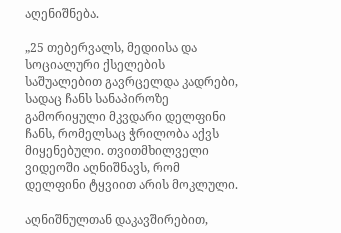აღენიშნება.

„25 თებერვალს, მედიისა და სოციალური ქსელების საშუალებით გავრცელდა კადრები, სადაც ჩანს სანაპიროზე გამორიყული მკვდარი დელფინი ჩანს, რომელსაც ჭრილობა აქვს მიყენებული. თვითმხილველი ვიდეოში აღნიშნავს, რომ დელფინი ტყვიით არის მოკლული.

აღნიშნულთან დაკავშირებით,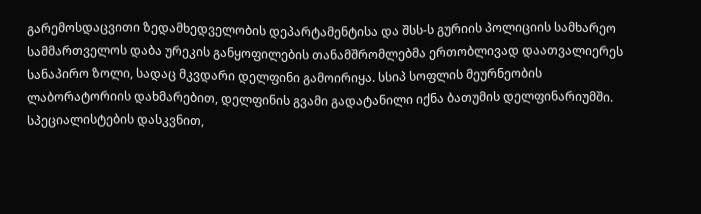გარემოსდაცვითი ზედამხედველობის დეპარტამენტისა და შსს-ს გურიის პოლიციის სამხარეო სამმართველოს დაბა ურეკის განყოფილების თანამშრომლებმა ერთობლივად დაათვალიერეს სანაპირო ზოლი, სადაც მკვდარი დელფინი გამოირიყა. სსიპ სოფლის მეურნეობის ლაბორატორიის დახმარებით, დელფინის გვამი გადატანილი იქნა ბათუმის დელფინარიუმში. სპეციალისტების დასკვნით,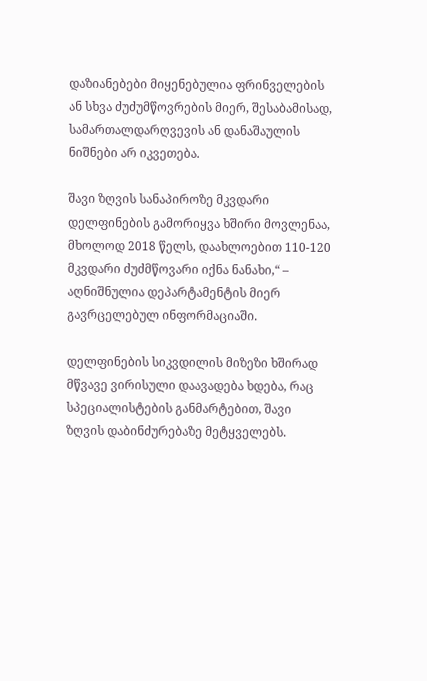დაზიანებები მიყენებულია ფრინველების ან სხვა ძუძუმწოვრების მიერ, შესაბამისად, სამართალდარღვევის ან დანაშაულის ნიშნები არ იკვეთება.

შავი ზღვის სანაპიროზე მკვდარი დელფინების გამორიყვა ხშირი მოვლენაა, მხოლოდ 2018 წელს, დაახლოებით 110-120 მკვდარი ძუძმწოვარი იქნა ნანახი,“ – აღნიშნულია დეპარტამენტის მიერ გავრცელებულ ინფორმაციაში.

დელფინების სიკვდილის მიზეზი ხშირად მწვავე ვირისული დაავადება ხდება, რაც სპეციალისტების განმარტებით, შავი ზღვის დაბინძურებაზე მეტყველებს.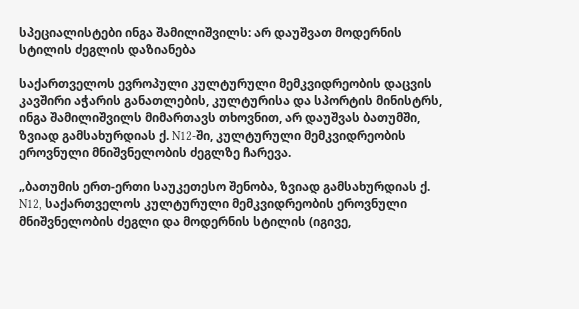სპეციალისტები ინგა შამილიშვილს: არ დაუშვათ მოდერნის სტილის ძეგლის დაზიანება

საქართველოს ევროპული კულტურული მემკვიდრეობის დაცვის კავშირი აჭარის განათლების, კულტურისა და სპორტის მინისტრს, ინგა შამილიშვილს მიმართავს თხოვნით, არ დაუშვას ბათუმში, ზვიად გამსახურდიას ქ. N12-ში, კულტურული მემკვიდრეობის ეროვნული მნიშვნელობის ძეგლზე ჩარევა.

„ბათუმის ერთ-ერთი საუკეთესო შენობა, ზვიად გამსახურდიას ქ. N12, საქართველოს კულტურული მემკვიდრეობის ეროვნული მნიშვნელობის ძეგლი და მოდერნის სტილის (იგივე,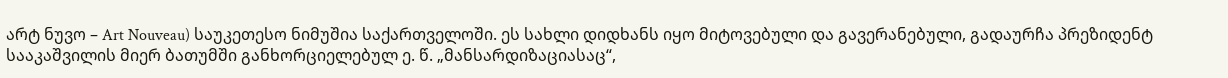არტ ნუვო – Art Nouveau) საუკეთესო ნიმუშია საქართველოში. ეს სახლი დიდხანს იყო მიტოვებული და გავერანებული, გადაურჩა პრეზიდენტ სააკაშვილის მიერ ბათუმში განხორციელებულ ე. წ. „მანსარდიზაციასაც“,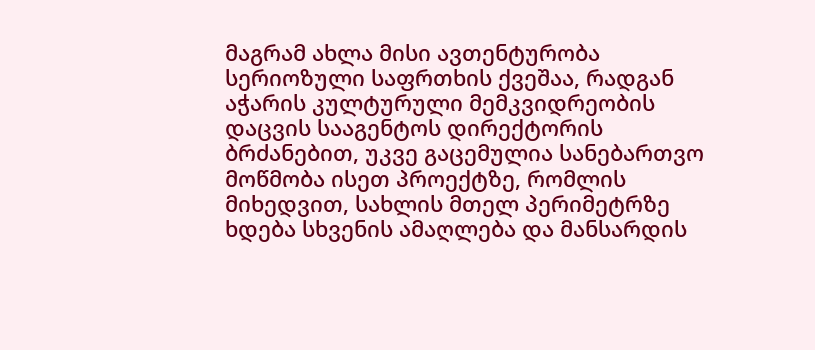მაგრამ ახლა მისი ავთენტურობა სერიოზული საფრთხის ქვეშაა, რადგან აჭარის კულტურული მემკვიდრეობის დაცვის სააგენტოს დირექტორის ბრძანებით, უკვე გაცემულია სანებართვო მოწმობა ისეთ პროექტზე, რომლის მიხედვით, სახლის მთელ პერიმეტრზე ხდება სხვენის ამაღლება და მანსარდის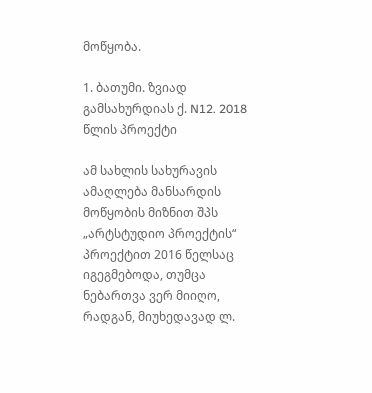მოწყობა.

1. ბათუმი. ზვიად გამსახურდიას ქ. N12. 2018 წლის პროექტი

ამ სახლის სახურავის ამაღლება მანსარდის მოწყობის მიზნით შპს „არტსტუდიო პროექტის“ პროექტით 2016 წელსაც იგეგმებოდა, თუმცა ნებართვა ვერ მიიღო, რადგან, მიუხედავად ლ.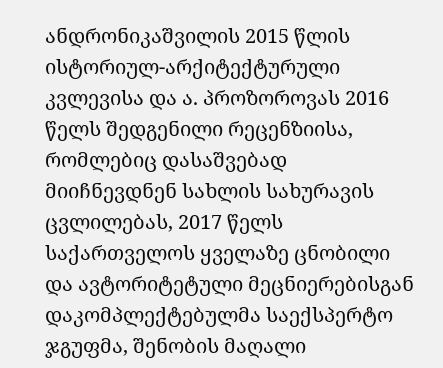ანდრონიკაშვილის 2015 წლის ისტორიულ-არქიტექტურული კვლევისა და ა. პროზოროვას 2016 წელს შედგენილი რეცენზიისა, რომლებიც დასაშვებად მიიჩნევდნენ სახლის სახურავის ცვლილებას, 2017 წელს საქართველოს ყველაზე ცნობილი და ავტორიტეტული მეცნიერებისგან დაკომპლექტებულმა საექსპერტო ჯგუფმა, შენობის მაღალი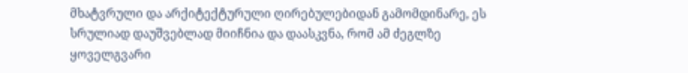მხატვრული და არქიტექტურული ღირებულებიდან გამომდინარე, ეს სრულიად დაუშვებლად მიიჩნია და დაასკვნა, რომ ამ ძეგლზე ყოველგვარი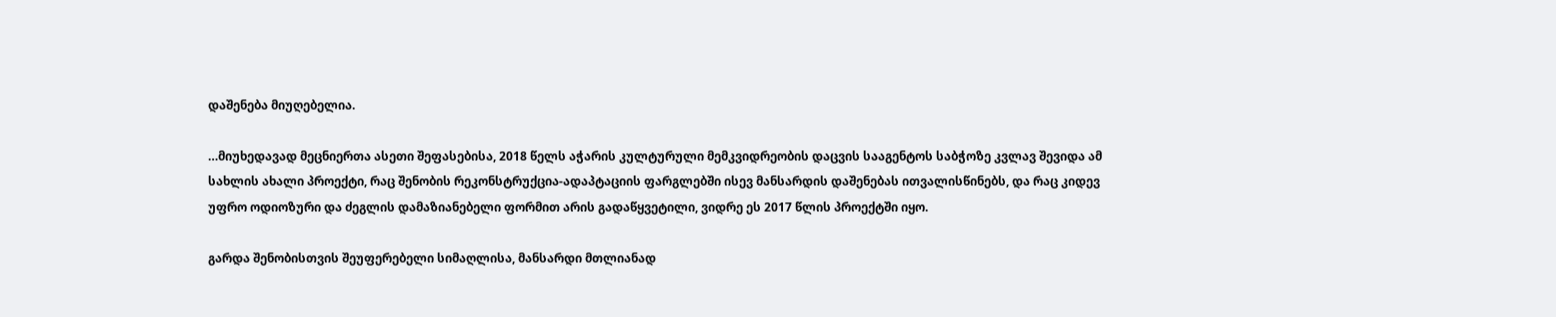დაშენება მიუღებელია.

…მიუხედავად მეცნიერთა ასეთი შეფასებისა, 2018 წელს აჭარის კულტურული მემკვიდრეობის დაცვის სააგენტოს საბჭოზე კვლავ შევიდა ამ სახლის ახალი პროექტი, რაც შენობის რეკონსტრუქცია-ადაპტაციის ფარგლებში ისევ მანსარდის დაშენებას ითვალისწინებს, და რაც კიდევ უფრო ოდიოზური და ძეგლის დამაზიანებელი ფორმით არის გადაწყვეტილი, ვიდრე ეს 2017 წლის პროექტში იყო.

გარდა შენობისთვის შეუფერებელი სიმაღლისა, მანსარდი მთლიანად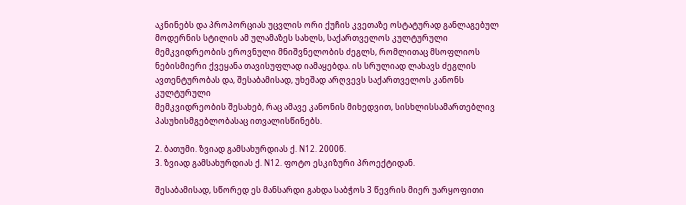აკნინებს და პროპორციას უცვლის ორი ქუჩის კვეთაზე ოსტატურად განლაგებულ მოდერნის სტილის ამ ულამაზეს სახლს, საქართველოს კულტურული მემკვიდრეობის ეროვნული მნიშვნელობის ძეგლს, რომლითაც მსოფლიოს ნებისმიერი ქვეყანა თავისუფლად იამაყებდა. ის სრულიად ლახავს ძეგლის ავთენტურობას და, შესაბამისად, უხეშად არღვევს საქართველოს კანონს კულტურული
მემკვიდრეობის შესახებ, რაც ამავე კანონის მიხედვით, სისხლისსამართებლივ პასუხისმგებლობასაც ითვალისწინებს.

2. ბათუმი. ზვიად გამსახურდიას ქ. N12. 2000წ.
3. ზვიად გამსახურდიას ქ. N12. ფოტო ესკიზური პროექტიდან.

შესაბამისად, სწორედ ეს მანსარდი გახდა საბჭოს 3 წევრის მიერ უარყოფითი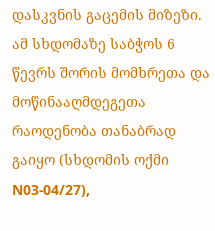დასკვნის გაცემის მიზეზი. ამ სხდომაზე საბჭოს 6 წევრს შორის მომხრეთა და მოწინააღმდეგეთა რაოდენობა თანაბრად გაიყო (სხდომის ოქმი N03-04/27),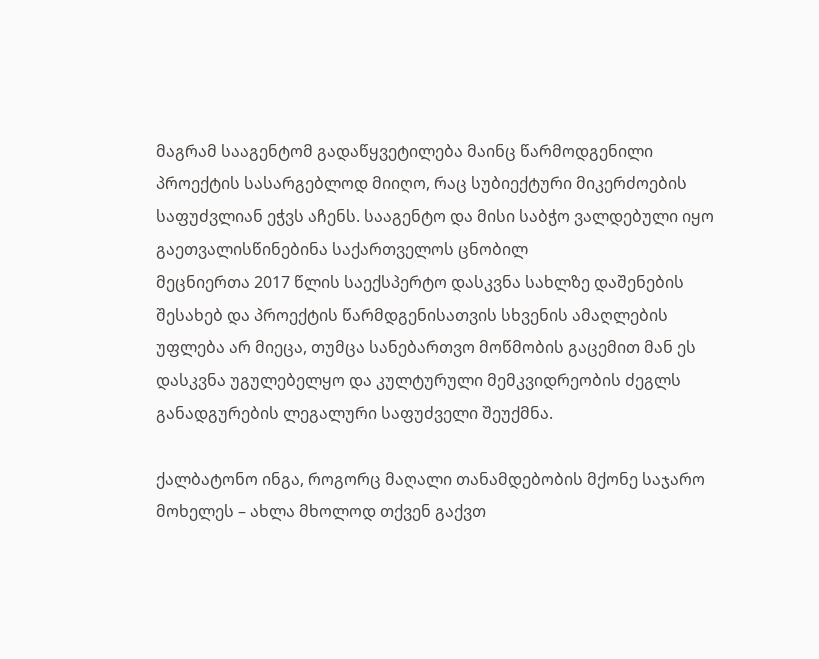მაგრამ სააგენტომ გადაწყვეტილება მაინც წარმოდგენილი პროექტის სასარგებლოდ მიიღო, რაც სუბიექტური მიკერძოების საფუძვლიან ეჭვს აჩენს. სააგენტო და მისი საბჭო ვალდებული იყო გაეთვალისწინებინა საქართველოს ცნობილ
მეცნიერთა 2017 წლის საექსპერტო დასკვნა სახლზე დაშენების შესახებ და პროექტის წარმდგენისათვის სხვენის ამაღლების უფლება არ მიეცა, თუმცა სანებართვო მოწმობის გაცემით მან ეს დასკვნა უგულებელყო და კულტურული მემკვიდრეობის ძეგლს განადგურების ლეგალური საფუძველი შეუქმნა.

ქალბატონო ინგა, როგორც მაღალი თანამდებობის მქონე საჯარო მოხელეს – ახლა მხოლოდ თქვენ გაქვთ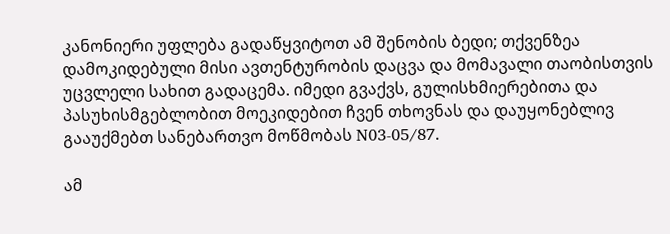კანონიერი უფლება გადაწყვიტოთ ამ შენობის ბედი; თქვენზეა დამოკიდებული მისი ავთენტურობის დაცვა და მომავალი თაობისთვის უცვლელი სახით გადაცემა. იმედი გვაქვს, გულისხმიერებითა და პასუხისმგებლობით მოეკიდებით ჩვენ თხოვნას და დაუყონებლივ გააუქმებთ სანებართვო მოწმობას N03-05/87.

ამ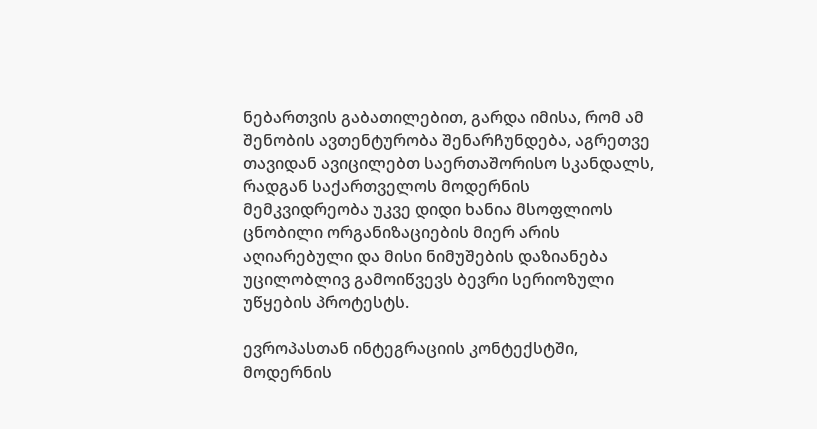ნებართვის გაბათილებით, გარდა იმისა, რომ ამ შენობის ავთენტურობა შენარჩუნდება, აგრეთვე თავიდან ავიცილებთ საერთაშორისო სკანდალს, რადგან საქართველოს მოდერნის მემკვიდრეობა უკვე დიდი ხანია მსოფლიოს ცნობილი ორგანიზაციების მიერ არის აღიარებული და მისი ნიმუშების დაზიანება უცილობლივ გამოიწვევს ბევრი სერიოზული უწყების პროტესტს.

ევროპასთან ინტეგრაციის კონტექსტში, მოდერნის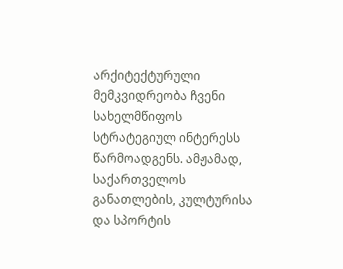არქიტექტურული მემკვიდრეობა ჩვენი სახელმწიფოს სტრატეგიულ ინტერესს წარმოადგენს. ამჟამად, საქართველოს განათლების, კულტურისა და სპორტის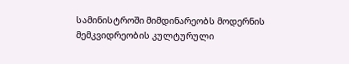სამინისტროში მიმდინარეობს მოდერნის მემკვიდრეობის კულტურული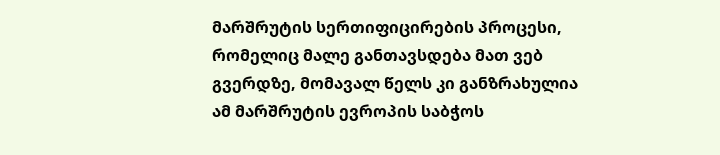მარშრუტის სერთიფიცირების პროცესი, რომელიც მალე განთავსდება მათ ვებ გვერდზე, მომავალ წელს კი განზრახულია ამ მარშრუტის ევროპის საბჭოს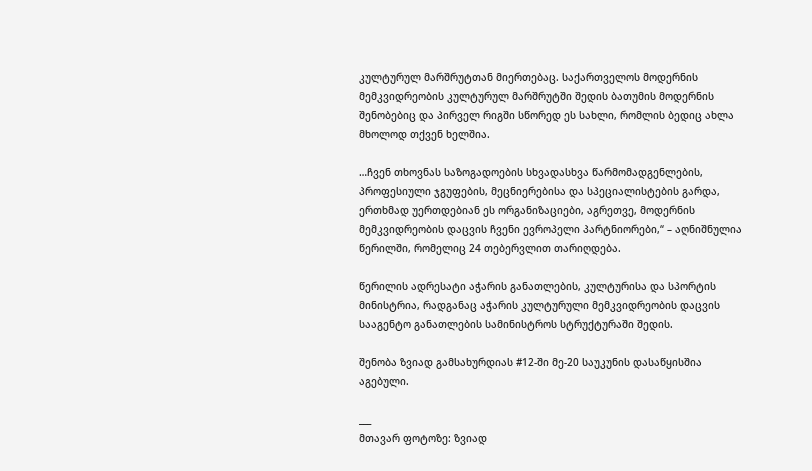კულტურულ მარშრუტთან მიერთებაც. საქართველოს მოდერნის მემკვიდრეობის კულტურულ მარშრუტში შედის ბათუმის მოდერნის შენობებიც და პირველ რიგში სწორედ ეს სახლი, რომლის ბედიც ახლა მხოლოდ თქვენ ხელშია.

…ჩვენ თხოვნას საზოგადოების სხვადასხვა წარმომადგენლების, პროფესიული ჯგუფების, მეცნიერებისა და სპეციალისტების გარდა, ერთხმად უერთდებიან ეს ორგანიზაციები, აგრეთვე, მოდერნის მემკვიდრეობის დაცვის ჩვენი ევროპელი პარტნიორები,“ – აღნიშნულია წერილში, რომელიც 24 თებერვლით თარიღდება.

წერილის ადრესატი აჭარის განათლების, კულტურისა და სპორტის მინისტრია, რადგანაც აჭარის კულტურული მემკვიდრეობის დაცვის სააგენტო განათლების სამინისტროს სტრუქტურაში შედის.

შენობა ზვიად გამსახურდიას #12-ში მე-20 საუკუნის დასაწყისშია აგებული.

___
მთავარ ფოტოზე: ზვიად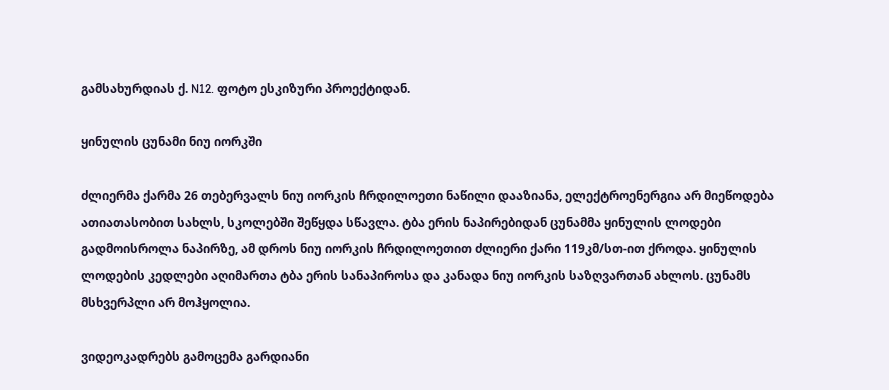გამსახურდიას ქ. N12. ფოტო ესკიზური პროექტიდან.

ყინულის ცუნამი ნიუ იორკში

ძლიერმა ქარმა 26 თებერვალს ნიუ იორკის ჩრდილოეთი ნაწილი დააზიანა, ელექტროენერგია არ მიეწოდება ათიათასობით სახლს, სკოლებში შეწყდა სწავლა. ტბა ერის ნაპირებიდან ცუნამმა ყინულის ლოდები გადმოისროლა ნაპირზე, ამ დროს ნიუ იორკის ჩრდილოეთით ძლიერი ქარი 119კმ/სთ-ით ქროდა. ყინულის ლოდების კედლები აღიმართა ტბა ერის სანაპიროსა და კანადა ნიუ იორკის საზღვართან ახლოს. ცუნამს მსხვერპლი არ მოჰყოლია.

ვიდეოკადრებს გამოცემა გარდიანი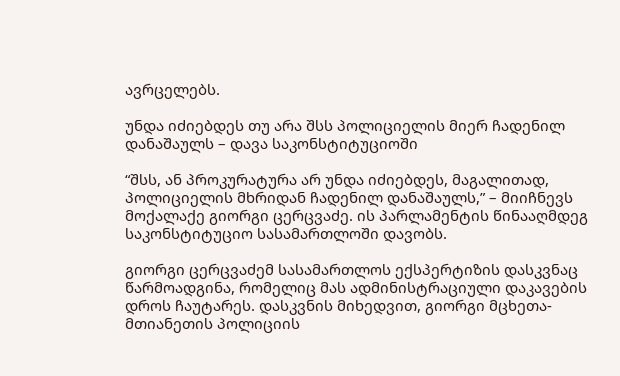ავრცელებს.

უნდა იძიებდეს თუ არა შსს პოლიციელის მიერ ჩადენილ დანაშაულს – დავა საკონსტიტუციოში

“შსს, ან პროკურატურა არ უნდა იძიებდეს, მაგალითად, პოლიციელის მხრიდან ჩადენილ დანაშაულს,” – მიიჩნევს მოქალაქე გიორგი ცერცვაძე. ის პარლამენტის წინააღმდეგ საკონსტიტუციო სასამართლოში დავობს.

გიორგი ცერცვაძემ სასამართლოს ექსპერტიზის დასკვნაც წარმოადგინა, რომელიც მას ადმინისტრაციული დაკავების დროს ჩაუტარეს. დასკვნის მიხედვით, გიორგი მცხეთა-მთიანეთის პოლიციის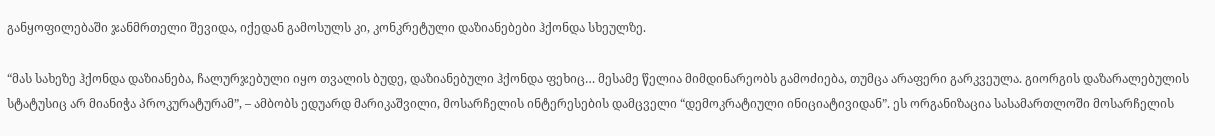განყოფილებაში ჯანმრთელი შევიდა, იქედან გამოსულს კი, კონკრეტული დაზიანებები ჰქონდა სხეულზე.

“მას სახეზე ჰქონდა დაზიანება, ჩალურჯებული იყო თვალის ბუდე, დაზიანებული ჰქონდა ფეხიც… მესამე წელია მიმდინარეობს გამოძიება, თუმცა არაფერი გარკვეულა. გიორგის დაზარალებულის სტატუსიც არ მიანიჭა პროკურატურამ”, – ამბობს ედუარდ მარიკაშვილი, მოსარჩელის ინტერესების დამცველი “დემოკრატიული ინიციატივიდან”. ეს ორგანიზაცია სასამართლოში მოსარჩელის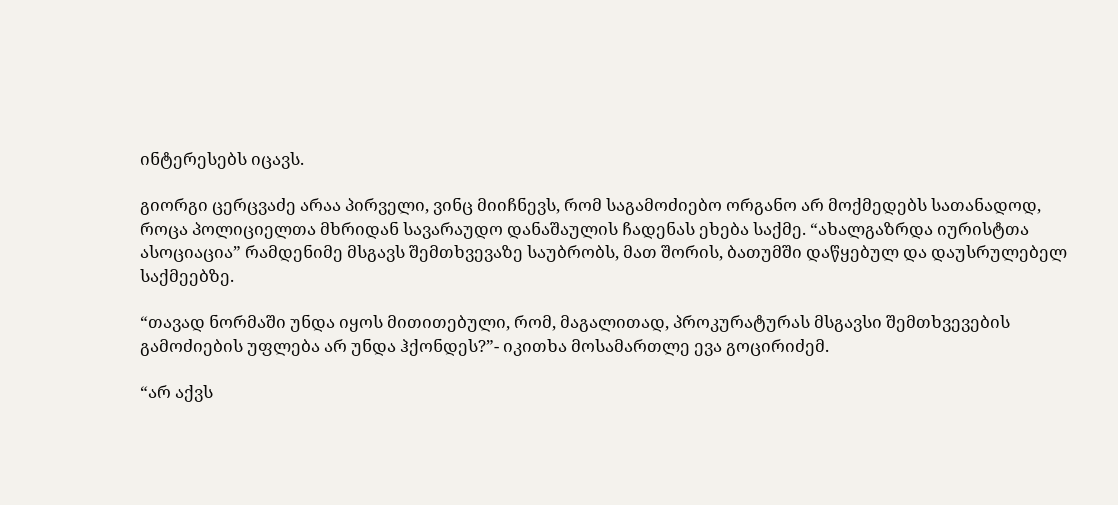ინტერესებს იცავს.

გიორგი ცერცვაძე არაა პირველი, ვინც მიიჩნევს, რომ საგამოძიებო ორგანო არ მოქმედებს სათანადოდ, როცა პოლიციელთა მხრიდან სავარაუდო დანაშაულის ჩადენას ეხება საქმე. “ახალგაზრდა იურისტთა ასოციაცია” რამდენიმე მსგავს შემთხვევაზე საუბრობს, მათ შორის, ბათუმში დაწყებულ და დაუსრულებელ საქმეებზე.

“თავად ნორმაში უნდა იყოს მითითებული, რომ, მაგალითად, პროკურატურას მსგავსი შემთხვევების გამოძიების უფლება არ უნდა ჰქონდეს?”- იკითხა მოსამართლე ევა გოცირიძემ.

“არ აქვს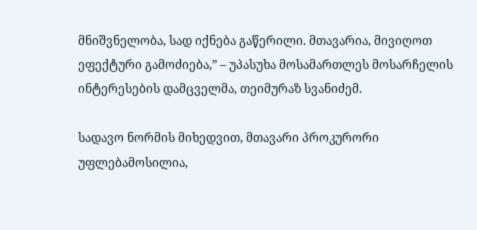მნიშვნელობა, სად იქნება გაწერილი. მთავარია, მივიღოთ ეფექტური გამოძიება,” – უპასუხა მოსამართლეს მოსარჩელის ინტერესების დამცველმა, თეიმურაზ სვანიძემ.

სადავო ნორმის მიხედვით, მთავარი პროკურორი უფლებამოსილია,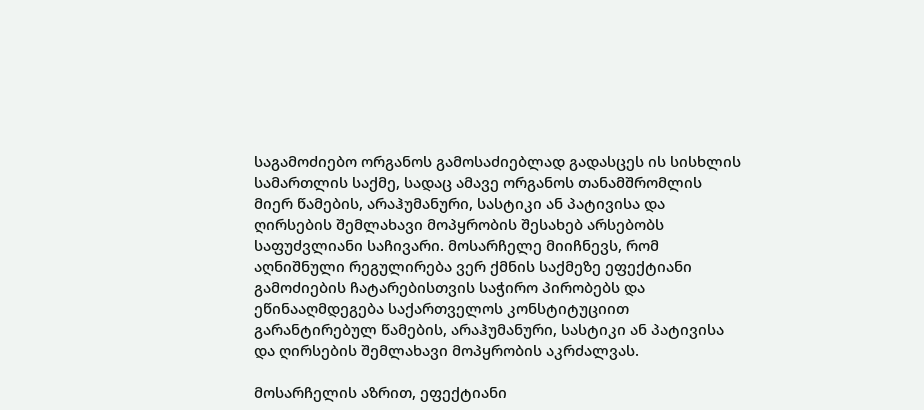საგამოძიებო ორგანოს გამოსაძიებლად გადასცეს ის სისხლის სამართლის საქმე, სადაც ამავე ორგანოს თანამშრომლის მიერ წამების, არაჰუმანური, სასტიკი ან პატივისა და ღირსების შემლახავი მოპყრობის შესახებ არსებობს საფუძვლიანი საჩივარი. მოსარჩელე მიიჩნევს, რომ აღნიშნული რეგულირება ვერ ქმნის საქმეზე ეფექტიანი გამოძიების ჩატარებისთვის საჭირო პირობებს და ეწინააღმდეგება საქართველოს კონსტიტუციით გარანტირებულ წამების, არაჰუმანური, სასტიკი ან პატივისა და ღირსების შემლახავი მოპყრობის აკრძალვას.

მოსარჩელის აზრით, ეფექტიანი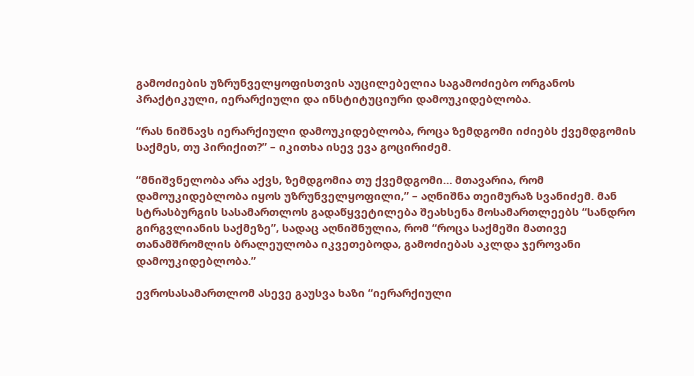გამოძიების უზრუნველყოფისთვის აუცილებელია საგამოძიებო ორგანოს პრაქტიკული, იერარქიული და ინსტიტუციური დამოუკიდებლობა.

“რას ნიშნავს იერარქიული დამოუკიდებლობა, როცა ზემდგომი იძიებს ქვემდგომის საქმეს, თუ პირიქით?” – იკითხა ისევ ევა გოცირიძემ.

“მნიშვნელობა არა აქვს, ზემდგომია თუ ქვემდგომი… მთავარია, რომ დამოუკიდებლობა იყოს უზრუნველყოფილი,” – აღნიშნა თეიმურაზ სვანიძემ. მან სტრასბურგის სასამართლოს გადაწყვეტილება შეახსენა მოსამართლეებს “სანდრო გირგვლიანის საქმეზე”, სადაც აღნიშნულია, რომ “როცა საქმეში მათივე თანამშრომლის ბრალეულობა იკვეთებოდა, გამოძიებას აკლდა ჯეროვანი დამოუკიდებლობა.”

ევროსასამართლომ ასევე გაუსვა ხაზი “იერარქიული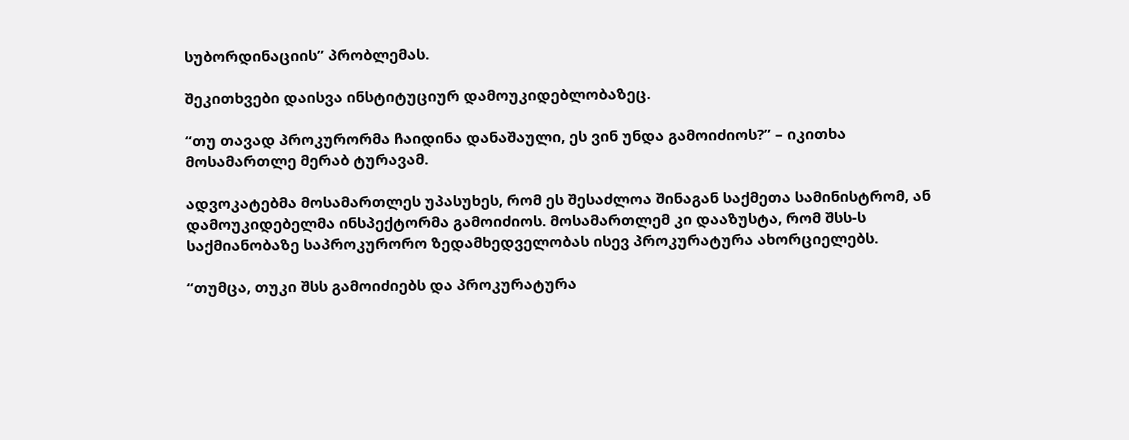სუბორდინაციის” პრობლემას.

შეკითხვები დაისვა ინსტიტუციურ დამოუკიდებლობაზეც.

“თუ თავად პროკურორმა ჩაიდინა დანაშაული, ეს ვინ უნდა გამოიძიოს?” – იკითხა მოსამართლე მერაბ ტურავამ.

ადვოკატებმა მოსამართლეს უპასუხეს, რომ ეს შესაძლოა შინაგან საქმეთა სამინისტრომ, ან დამოუკიდებელმა ინსპექტორმა გამოიძიოს. მოსამართლემ კი დააზუსტა, რომ შსს-ს საქმიანობაზე საპროკურორო ზედამხედველობას ისევ პროკურატურა ახორციელებს.

“თუმცა, თუკი შსს გამოიძიებს და პროკურატურა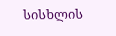სისხლის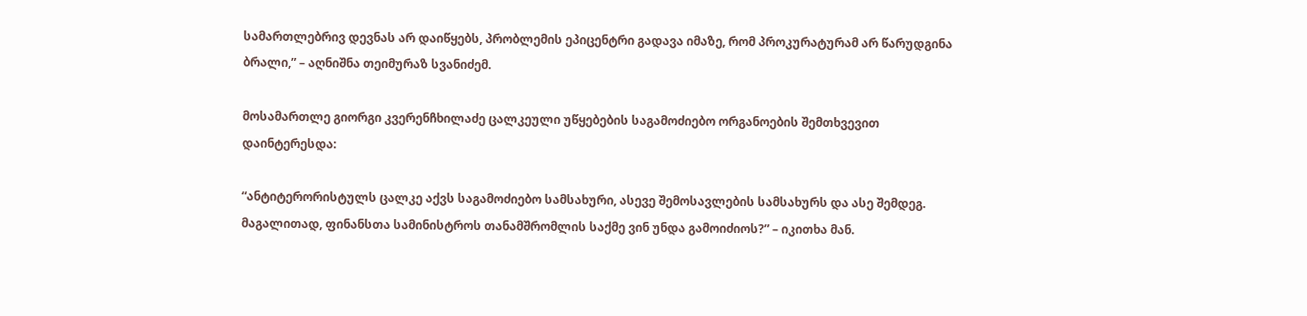სამართლებრივ დევნას არ დაიწყებს, პრობლემის ეპიცენტრი გადავა იმაზე, რომ პროკურატურამ არ წარუდგინა ბრალი,” – აღნიშნა თეიმურაზ სვანიძემ.

მოსამართლე გიორგი კვერენჩხილაძე ცალკეული უწყებების საგამოძიებო ორგანოების შემთხვევით დაინტერესდა:

“ანტიტერორისტულს ცალკე აქვს საგამოძიებო სამსახური, ასევე შემოსავლების სამსახურს და ასე შემდეგ. მაგალითად, ფინანსთა სამინისტროს თანამშრომლის საქმე ვინ უნდა გამოიძიოს?” – იკითხა მან.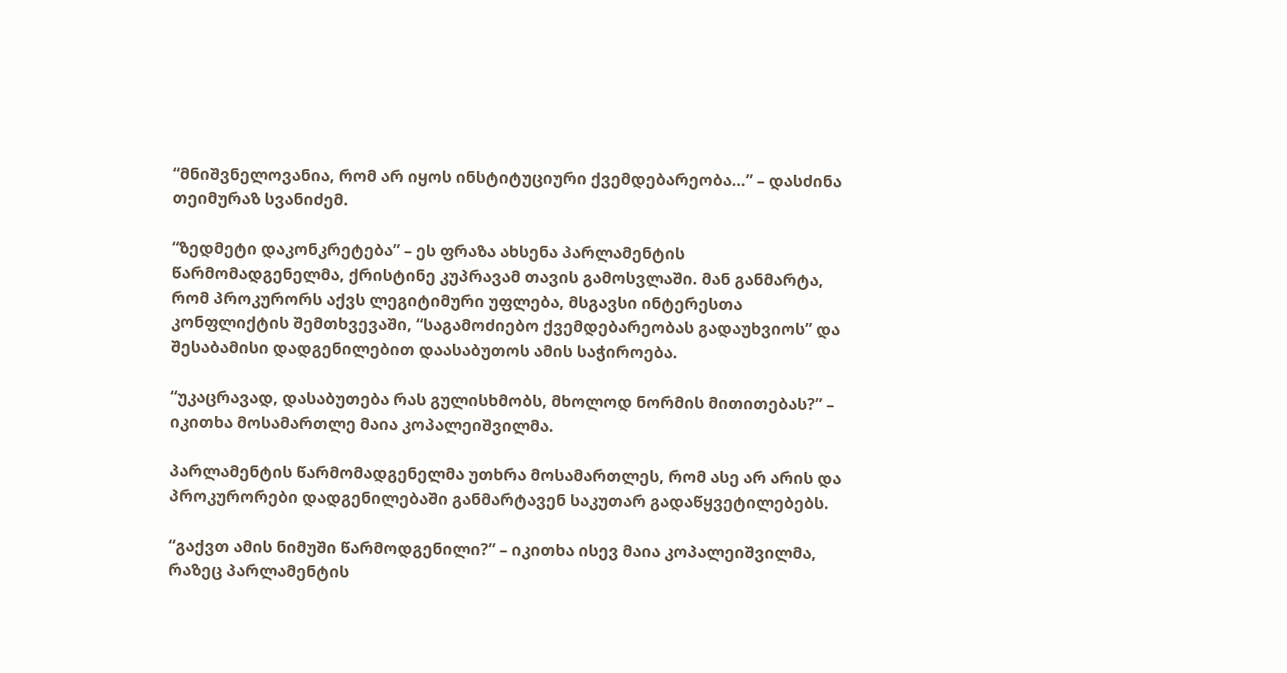“მნიშვნელოვანია, რომ არ იყოს ინსტიტუციური ქვემდებარეობა…” – დასძინა თეიმურაზ სვანიძემ.

“ზედმეტი დაკონკრეტება” – ეს ფრაზა ახსენა პარლამენტის წარმომადგენელმა, ქრისტინე კუპრავამ თავის გამოსვლაში. მან განმარტა, რომ პროკურორს აქვს ლეგიტიმური უფლება, მსგავსი ინტერესთა კონფლიქტის შემთხვევაში, “საგამოძიებო ქვემდებარეობას გადაუხვიოს” და შესაბამისი დადგენილებით დაასაბუთოს ამის საჭიროება.

“უკაცრავად, დასაბუთება რას გულისხმობს, მხოლოდ ნორმის მითითებას?” – იკითხა მოსამართლე მაია კოპალეიშვილმა.

პარლამენტის წარმომადგენელმა უთხრა მოსამართლეს, რომ ასე არ არის და პროკურორები დადგენილებაში განმარტავენ საკუთარ გადაწყვეტილებებს.

“გაქვთ ამის ნიმუში წარმოდგენილი?” – იკითხა ისევ მაია კოპალეიშვილმა, რაზეც პარლამენტის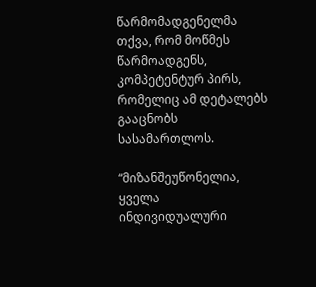წარმომადგენელმა თქვა, რომ მოწმეს წარმოადგენს, კომპეტენტურ პირს, რომელიც ამ დეტალებს გააცნობს სასამართლოს.

“მიზანშეუწონელია, ყველა ინდივიდუალური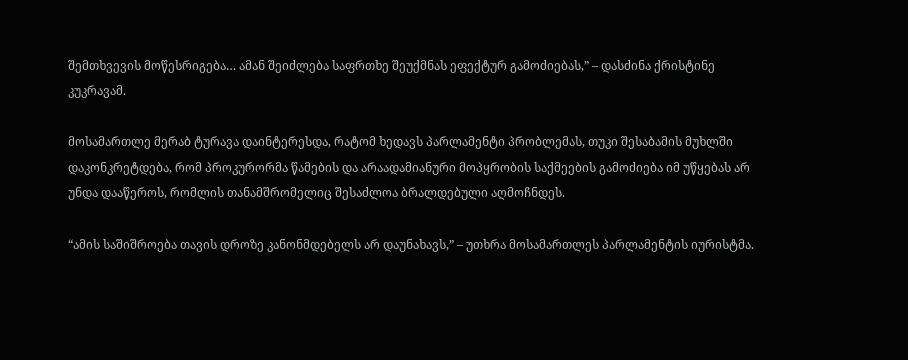შემთხვევის მოწესრიგება… ამან შეიძლება საფრთხე შეუქმნას ეფექტურ გამოძიებას,” – დასძინა ქრისტინე კუკრავამ.

მოსამართლე მერაბ ტურავა დაინტერესდა, რატომ ხედავს პარლამენტი პრობლემას, თუკი შესაბამის მუხლში დაკონკრეტდება, რომ პროკურორმა წამების და არაადამიანური მოპყრობის საქმეების გამოძიება იმ უწყებას არ უნდა დააწეროს, რომლის თანამშრომელიც შესაძლოა ბრალდებული აღმოჩნდეს.

“ამის საშიშროება თავის დროზე კანონმდებელს არ დაუნახავს,” – უთხრა მოსამართლეს პარლამენტის იურისტმა.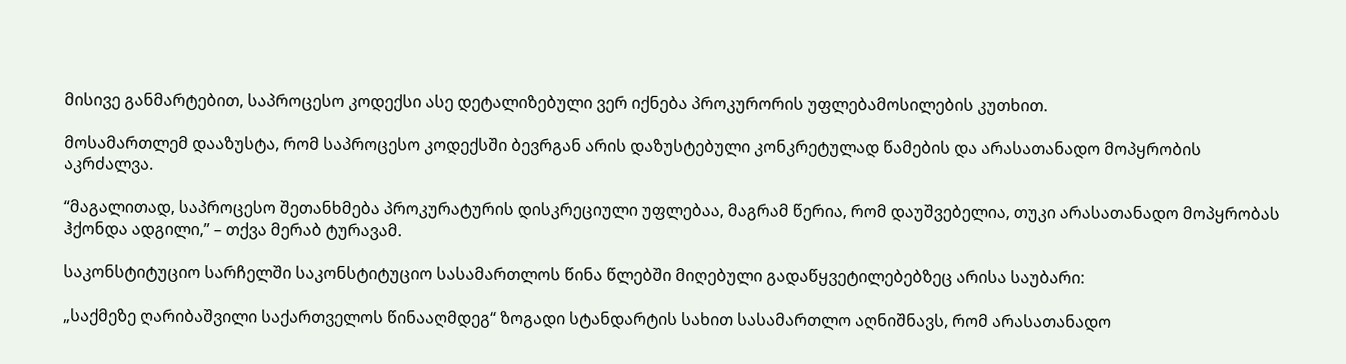მისივე განმარტებით, საპროცესო კოდექსი ასე დეტალიზებული ვერ იქნება პროკურორის უფლებამოსილების კუთხით.

მოსამართლემ დააზუსტა, რომ საპროცესო კოდექსში ბევრგან არის დაზუსტებული კონკრეტულად წამების და არასათანადო მოპყრობის აკრძალვა.

“მაგალითად, საპროცესო შეთანხმება პროკურატურის დისკრეციული უფლებაა, მაგრამ წერია, რომ დაუშვებელია, თუკი არასათანადო მოპყრობას ჰქონდა ადგილი,” – თქვა მერაბ ტურავამ.

საკონსტიტუციო სარჩელში საკონსტიტუციო სასამართლოს წინა წლებში მიღებული გადაწყვეტილებებზეც არისა საუბარი:

„საქმეზე ღარიბაშვილი საქართველოს წინააღმდეგ“ ზოგადი სტანდარტის სახით სასამართლო აღნიშნავს, რომ არასათანადო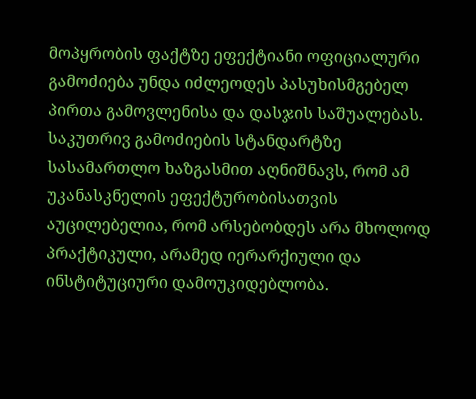მოპყრობის ფაქტზე ეფექტიანი ოფიციალური გამოძიება უნდა იძლეოდეს პასუხისმგებელ პირთა გამოვლენისა და დასჯის საშუალებას. საკუთრივ გამოძიების სტანდარტზე სასამართლო ხაზგასმით აღნიშნავს, რომ ამ უკანასკნელის ეფექტურობისათვის აუცილებელია, რომ არსებობდეს არა მხოლოდ პრაქტიკული, არამედ იერარქიული და ინსტიტუციური დამოუკიდებლობა.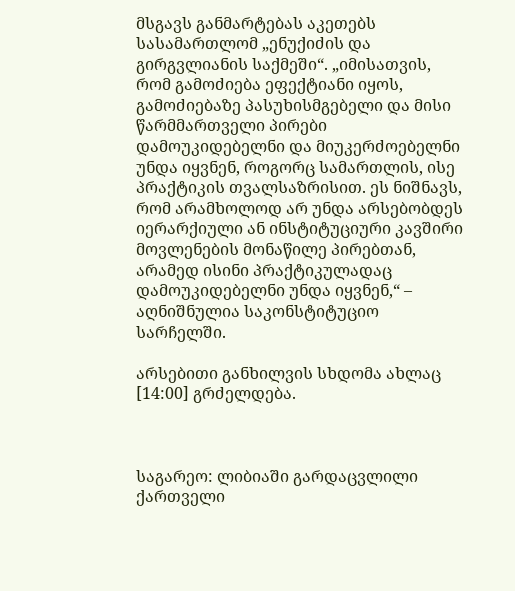მსგავს განმარტებას აკეთებს სასამართლომ „ენუქიძის და გირგვლიანის საქმეში“. „იმისათვის, რომ გამოძიება ეფექტიანი იყოს, გამოძიებაზე პასუხისმგებელი და მისი წარმმართველი პირები დამოუკიდებელნი და მიუკერძოებელნი უნდა იყვნენ, როგორც სამართლის, ისე პრაქტიკის თვალსაზრისით. ეს ნიშნავს, რომ არამხოლოდ არ უნდა არსებობდეს იერარქიული ან ინსტიტუციური კავშირი მოვლენების მონაწილე პირებთან, არამედ ისინი პრაქტიკულადაც დამოუკიდებელნი უნდა იყვნენ,“ – აღნიშნულია საკონსტიტუციო სარჩელში.

არსებითი განხილვის სხდომა ახლაც [14:00] გრძელდება.



საგარეო: ლიბიაში გარდაცვლილი ქართველი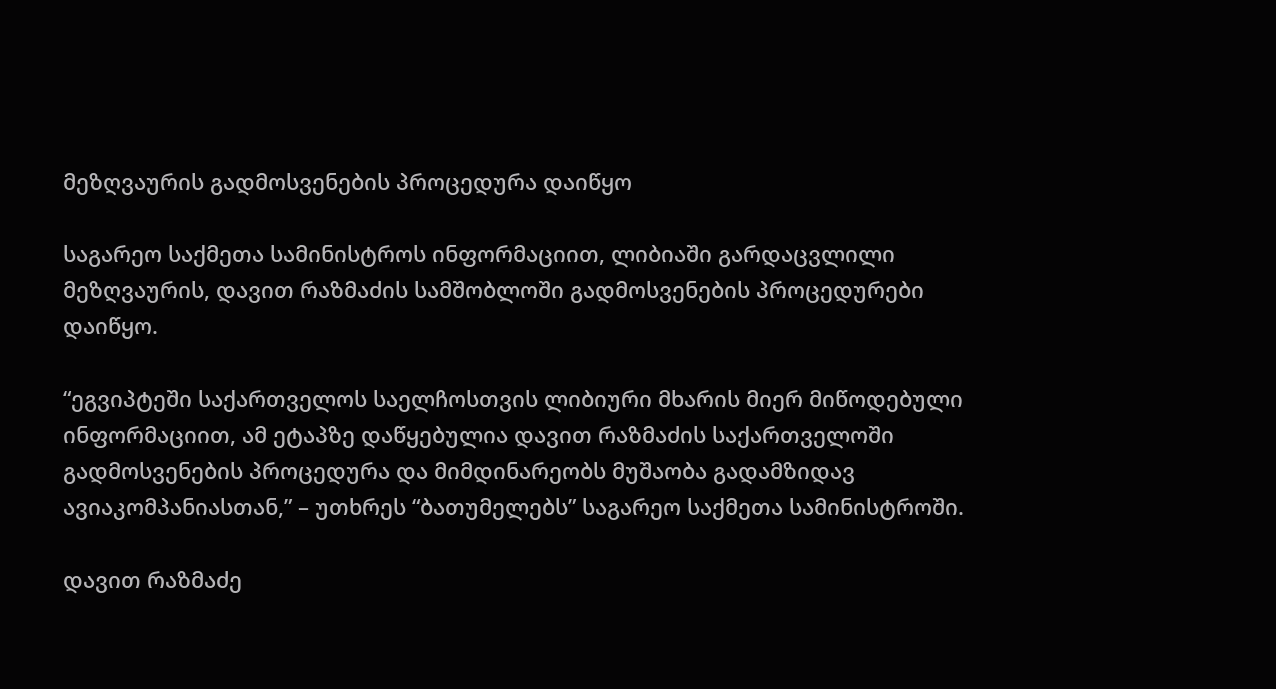მეზღვაურის გადმოსვენების პროცედურა დაიწყო

საგარეო საქმეთა სამინისტროს ინფორმაციით, ლიბიაში გარდაცვლილი მეზღვაურის, დავით რაზმაძის სამშობლოში გადმოსვენების პროცედურები დაიწყო.

“ეგვიპტეში საქართველოს საელჩოსთვის ლიბიური მხარის მიერ მიწოდებული ინფორმაციით, ამ ეტაპზე დაწყებულია დავით რაზმაძის საქართველოში გადმოსვენების პროცედურა და მიმდინარეობს მუშაობა გადამზიდავ ავიაკომპანიასთან,” – უთხრეს “ბათუმელებს” საგარეო საქმეთა სამინისტროში.

დავით რაზმაძე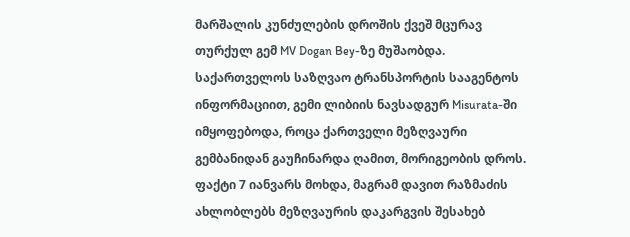მარშალის კუნძულების დროშის ქვეშ მცურავ თურქულ გემ MV Dogan Bey-ზე მუშაობდა. საქართველოს საზღვაო ტრანსპორტის სააგენტოს ინფორმაციით, გემი ლიბიის ნავსადგურ Misurata-ში იმყოფებოდა, როცა ქართველი მეზღვაური გემბანიდან გაუჩინარდა ღამით, მორიგეობის დროს. ფაქტი 7 იანვარს მოხდა, მაგრამ დავით რაზმაძის ახლობლებს მეზღვაურის დაკარგვის შესახებ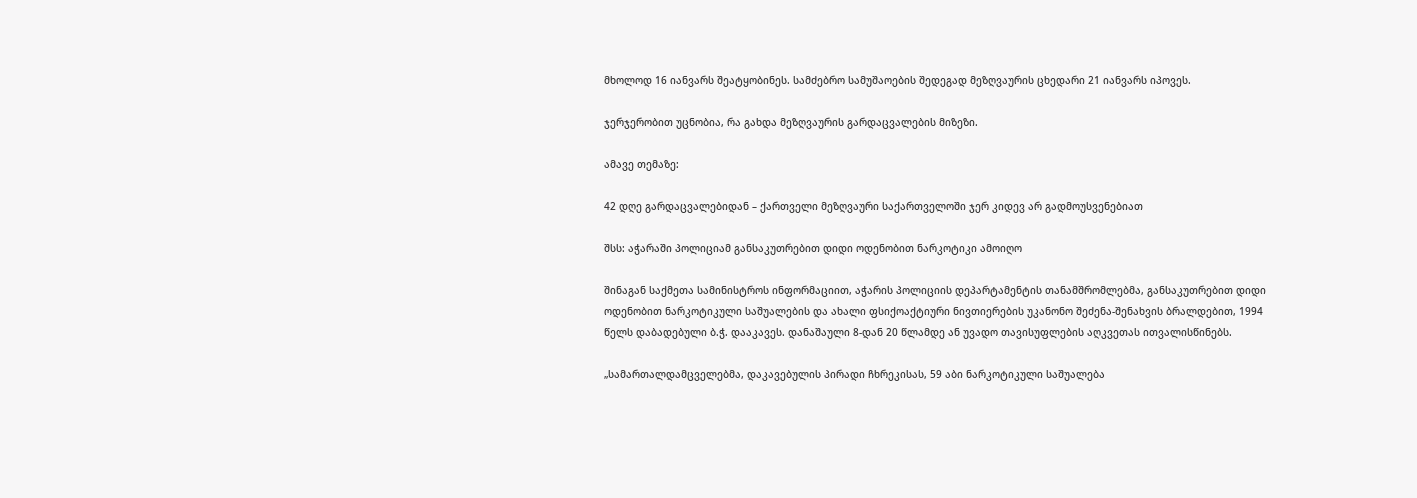მხოლოდ 16 იანვარს შეატყობინეს. სამძებრო სამუშაოების შედეგად მეზღვაურის ცხედარი 21 იანვარს იპოვეს.

ჯერჯერობით უცნობია, რა გახდა მეზღვაურის გარდაცვალების მიზეზი.

ამავე თემაზე:

42 დღე გარდაცვალებიდან – ქართველი მეზღვაური საქართველოში ჯერ კიდევ არ გადმოუსვენებიათ

შსს: აჭარაში პოლიციამ განსაკუთრებით დიდი ოდენობით ნარკოტიკი ამოიღო

შინაგან საქმეთა სამინისტროს ინფორმაციით, აჭარის პოლიციის დეპარტამენტის თანამშრომლებმა, განსაკუთრებით დიდი ოდენობით ნარკოტიკული საშუალების და ახალი ფსიქოაქტიური ნივთიერების უკანონო შეძენა-შენახვის ბრალდებით, 1994 წელს დაბადებული ბ.ჭ. დააკავეს. დანაშაული 8-დან 20 წლამდე ან უვადო თავისუფლების აღკვეთას ითვალისწინებს.

„სამართალდამცველებმა, დაკავებულის პირადი ჩხრეკისას, 59 აბი ნარკოტიკული საშუალება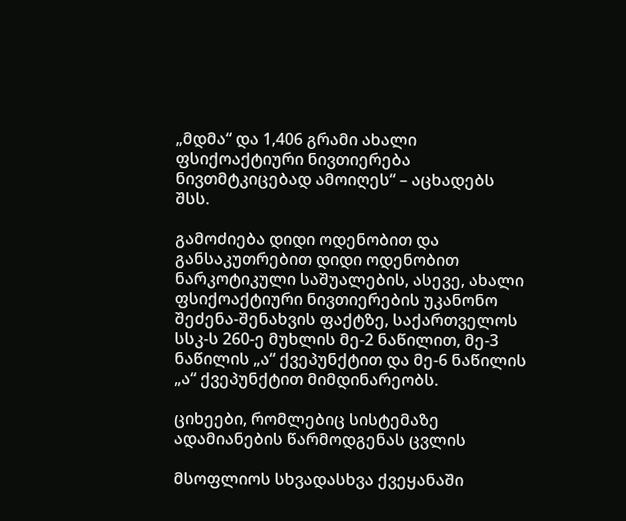„მდმა“ და 1,406 გრამი ახალი ფსიქოაქტიური ნივთიერება ნივთმტკიცებად ამოიღეს“ – აცხადებს შსს.

გამოძიება დიდი ოდენობით და განსაკუთრებით დიდი ოდენობით ნარკოტიკული საშუალების, ასევე, ახალი ფსიქოაქტიური ნივთიერების უკანონო შეძენა-შენახვის ფაქტზე, საქართველოს სსკ-ს 260-ე მუხლის მე-2 ნაწილით, მე-3 ნაწილის „ა“ ქვეპუნქტით და მე-6 ნაწილის „ა“ ქვეპუნქტით მიმდინარეობს.

ციხეები, რომლებიც სისტემაზე ადამიანების წარმოდგენას ცვლის

მსოფლიოს სხვადასხვა ქვეყანაში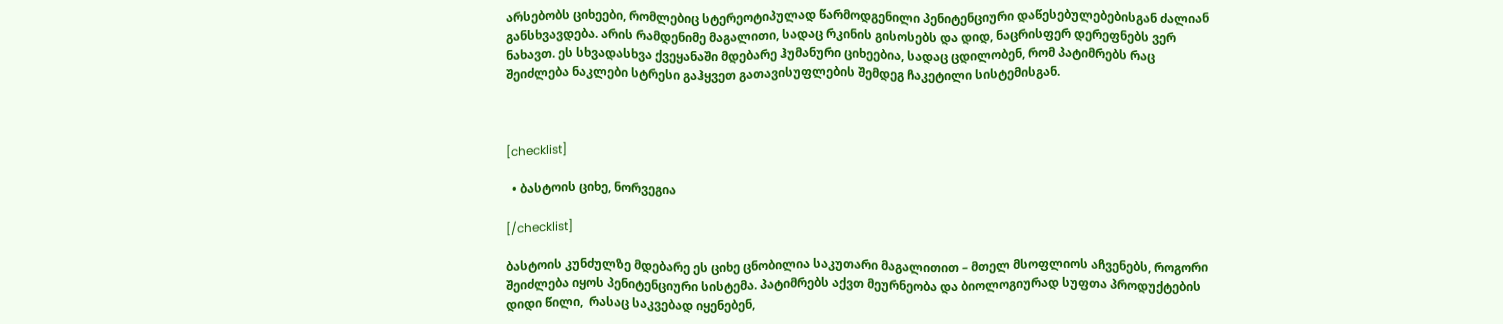არსებობს ციხეები, რომლებიც სტერეოტიპულად წარმოდგენილი პენიტენციური დაწესებულებებისგან ძალიან განსხვავდება. არის რამდენიმე მაგალითი, სადაც რკინის გისოსებს და დიდ, ნაცრისფერ დერეფნებს ვერ ნახავთ. ეს სხვადასხვა ქვეყანაში მდებარე ჰუმანური ციხეებია, სადაც ცდილობენ, რომ პატიმრებს რაც შეიძლება ნაკლები სტრესი გაჰყვეთ გათავისუფლების შემდეგ ჩაკეტილი სისტემისგან.



[checklist]

  • ბასტოის ციხე, ნორვეგია

[/checklist]

ბასტოის კუნძულზე მდებარე ეს ციხე ცნობილია საკუთარი მაგალითით – მთელ მსოფლიოს აჩვენებს, როგორი შეიძლება იყოს პენიტენციური სისტემა. პატიმრებს აქვთ მეურნეობა და ბიოლოგიურად სუფთა პროდუქტების დიდი წილი,  რასაც საკვებად იყენებენ,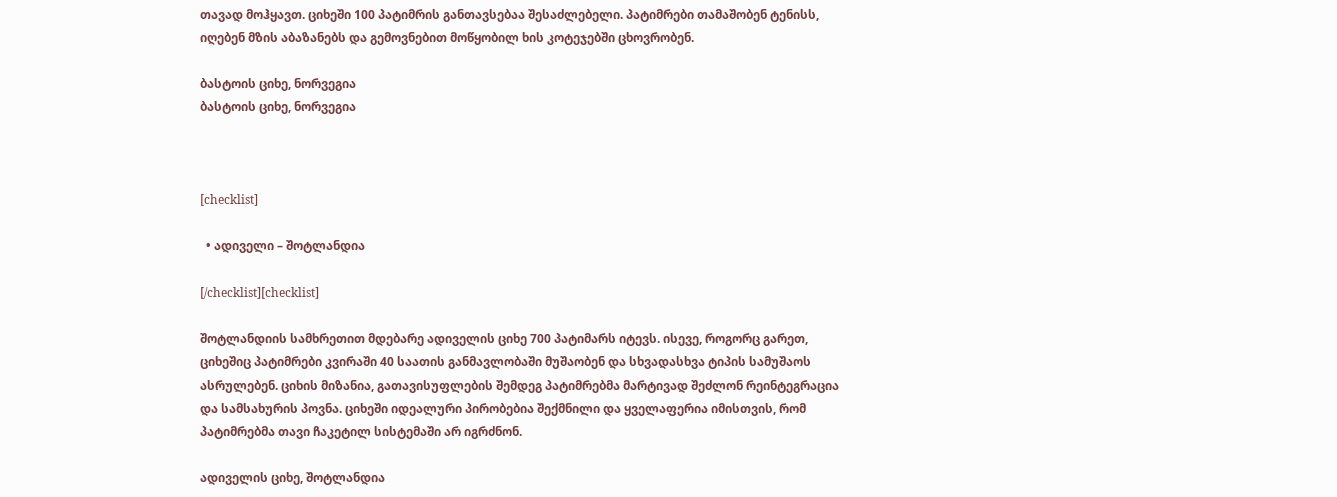თავად მოჰყავთ. ციხეში 100 პატიმრის განთავსებაა შესაძლებელი. პატიმრები თამაშობენ ტენისს, იღებენ მზის აბაზანებს და გემოვნებით მოწყობილ ხის კოტეჯებში ცხოვრობენ.

ბასტოის ციხე, ნორვეგია
ბასტოის ციხე, ნორვეგია



[checklist]

  • ადიველი – შოტლანდია

[/checklist][checklist]

შოტლანდიის სამხრეთით მდებარე ადიველის ციხე 700 პატიმარს იტევს. ისევე, როგორც გარეთ, ციხეშიც პატიმრები კვირაში 40 საათის განმავლობაში მუშაობენ და სხვადასხვა ტიპის სამუშაოს ასრულებენ. ციხის მიზანია, გათავისუფლების შემდეგ პატიმრებმა მარტივად შეძლონ რეინტეგრაცია და სამსახურის პოვნა. ციხეში იდეალური პირობებია შექმნილი და ყველაფერია იმისთვის, რომ პატიმრებმა თავი ჩაკეტილ სისტემაში არ იგრძნონ.

ადიველის ციხე, შოტლანდია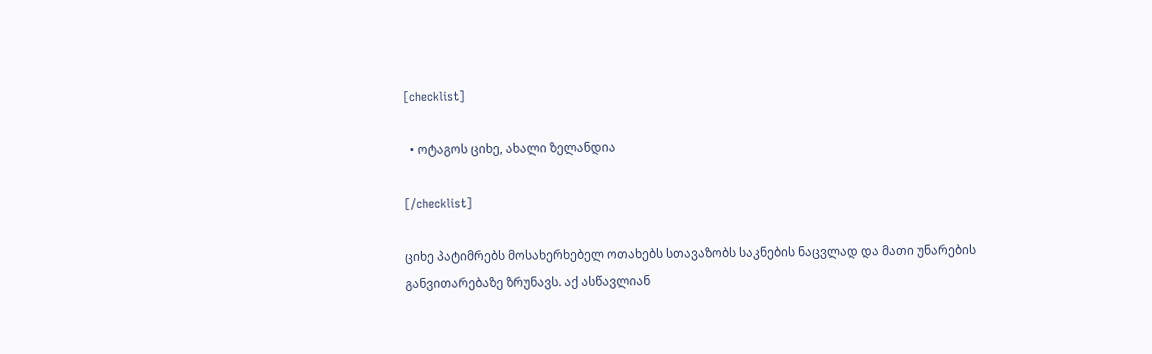[checklist]

  • ოტაგოს ციხე, ახალი ზელანდია

[/checklist]

ციხე პატიმრებს მოსახერხებელ ოთახებს სთავაზობს საკნების ნაცვლად და მათი უნარების განვითარებაზე ზრუნავს. აქ ასწავლიან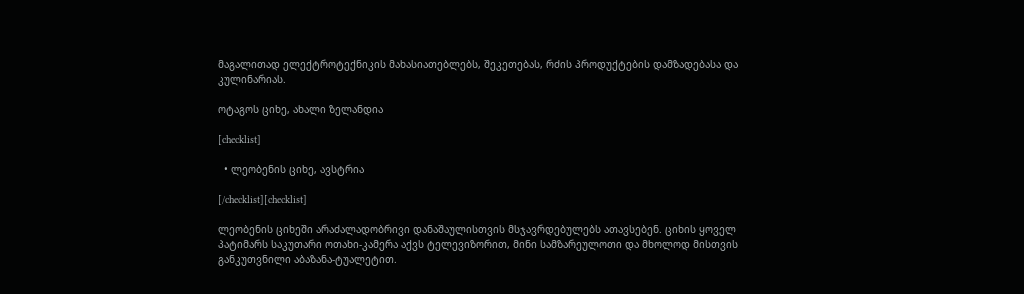მაგალითად ელექტროტექნიკის მახასიათებლებს, შეკეთებას, რძის პროდუქტების დამზადებასა და კულინარიას.

ოტაგოს ციხე, ახალი ზელანდია

[checklist]

  • ლეობენის ციხე, ავსტრია

[/checklist][checklist]

ლეობენის ციხეში არაძალადობრივი დანაშაულისთვის მსჯავრდებულებს ათავსებენ. ციხის ყოველ პატიმარს საკუთარი ოთახი-კამერა აქვს ტელევიზორით, მინი სამზარეულოთი და მხოლოდ მისთვის განკუთვნილი აბაზანა-ტუალეტით.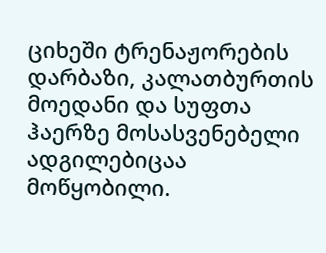ციხეში ტრენაჟორების დარბაზი, კალათბურთის მოედანი და სუფთა ჰაერზე მოსასვენებელი ადგილებიცაა მოწყობილი.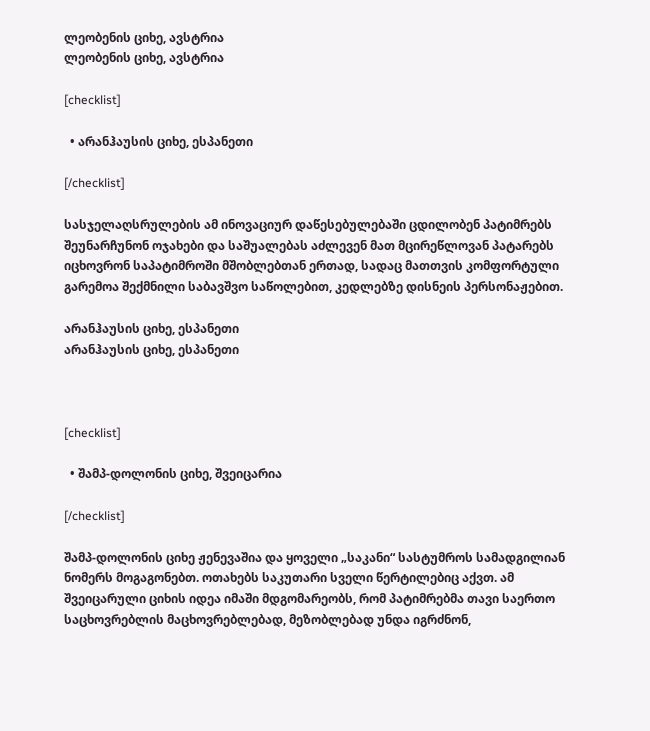ლეობენის ციხე, ავსტრია
ლეობენის ციხე, ავსტრია

[checklist]

  • არანჰაუსის ციხე, ესპანეთი

[/checklist]

სასჯელაღსრულების ამ ინოვაციურ დაწესებულებაში ცდილობენ პატიმრებს შეუნარჩუნონ ოჯახები და საშუალებას აძლევენ მათ მცირეწლოვან პატარებს იცხოვრონ საპატიმროში მშობლებთან ერთად, სადაც მათთვის კომფორტული გარემოა შექმნილი საბავშვო საწოლებით, კედლებზე დისნეის პერსონაჟებით.

არანჰაუსის ციხე, ესპანეთი
არანჰაუსის ციხე, ესპანეთი



[checklist]

  • შამპ-დოლონის ციხე, შვეიცარია

[/checklist]

შამპ-დოლონის ციხე ჟენევაშია და ყოველი „საკანი“ სასტუმროს სამადგილიან ნომერს მოგაგონებთ. ოთახებს საკუთარი სველი წერტილებიც აქვთ. ამ შვეიცარული ციხის იდეა იმაში მდგომარეობს, რომ პატიმრებმა თავი საერთო საცხოვრებლის მაცხოვრებლებად, მეზობლებად უნდა იგრძნონ,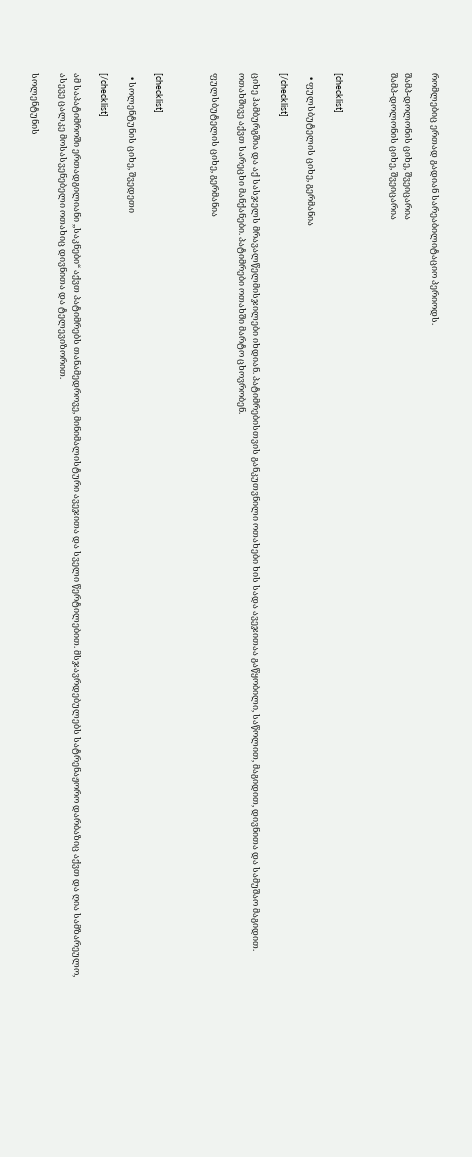რომლებიც ერთად გადიან სარეაბილიტაციო პერიოდს.

შამპ-დოლონის ციხე, შვეიცარია
შამპ-დოლონის ციხე, შვეიცარია



[checklist]

  • ფულსბუტელის ციხე, გერმანია

[/checklist]

ციხე ჰამბურგშია და აქ სასჯელს მრავალწელმისჯილები იხდიან. პატიმრებისთვის განკუთვნილი ოთახები ხის სადა ავეჯითაა გაწყობილი, საწოლით, მაგიდით, დივნითა და სამუშაო მაგიდით. ოთახშივე აქვთ სარეცხი მანქანები. პატიმრები ოთახში მარტო ცხოვრობენ.

ფულსბუტელის ციხე, გერმანია



[checklist]

  • სოლენტუნის ციხე, შვედეთი

[/checklist]

ამ საპატიმროში ერთადგილიანი ,,საკნები“ აქვთ პატიმრებს თანამედროვე, მინიმალისტური ავეჯითა და სველი წერტილებით. მსჯავრდებულებს სატრენაჟორო დარბაზიც აქვთ და ღია სამზარეულო, ასევე ცალკე მოსასვენებელი ოთახიც დივნითა და ტელევიზორით.

სოლენტუნის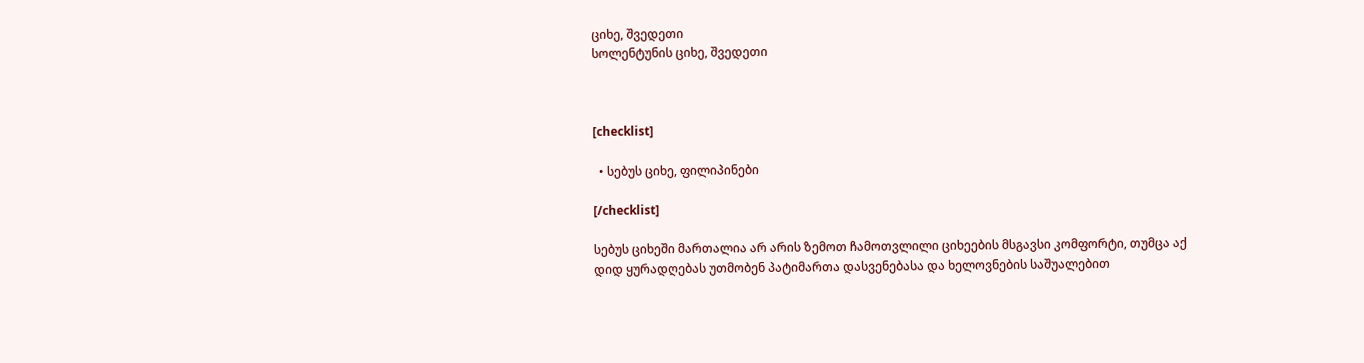ციხე, შვედეთი
სოლენტუნის ციხე, შვედეთი



[checklist]

  • სებუს ციხე, ფილიპინები

[/checklist]

სებუს ციხეში მართალია არ არის ზემოთ ჩამოთვლილი ციხეების მსგავსი კომფორტი, თუმცა აქ დიდ ყურადღებას უთმობენ პატიმართა დასვენებასა და ხელოვნების საშუალებით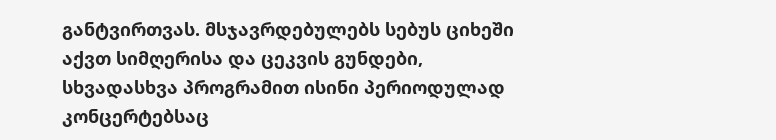განტვირთვას. მსჯავრდებულებს სებუს ციხეში აქვთ სიმღერისა და ცეკვის გუნდები, სხვადასხვა პროგრამით ისინი პერიოდულად კონცერტებსაც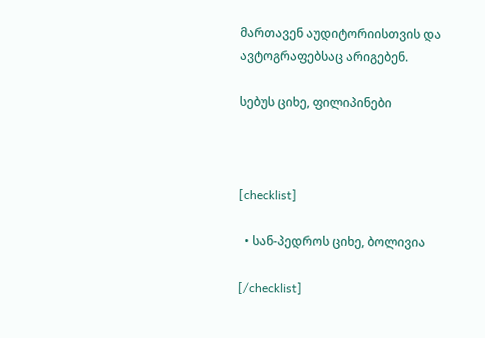მართავენ აუდიტორიისთვის და ავტოგრაფებსაც არიგებენ.

სებუს ციხე, ფილიპინები



[checklist]

  • სან-პედროს ციხე, ბოლივია

[/checklist]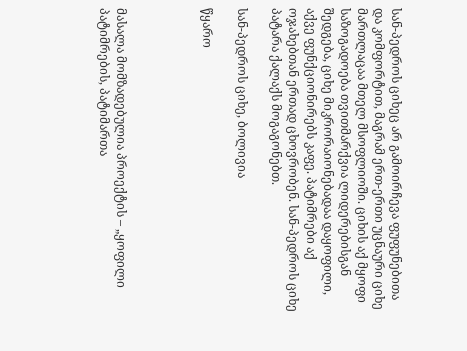სან-პედროს ციხეც არ გამოირჩევა ფუფუნებითა და კომფორტით, მაგრამ ერთ-ერთი უცნაური ციხე მართლაცაა მთელ მსოფლიოში. ციხის აქ მყოფი საზოგადოება თვითმარქვია ლიდერებისგან შედგება, ციხე მიკრორაიონებადაა დაყოფილი, აქვე ფუნქციონირებს კაფე. პატიმრები აქ ოჯახებთან ერთად ცხოვრობენ. სან-პედროს ციხე პატარა ქალაქს მოგაგონებთ.

სან-პედროს ციხე, ბოლივია

წყარო




მასალა მომზადებულია პროექტის – „ყოფილი პატიმრების, პატიმართა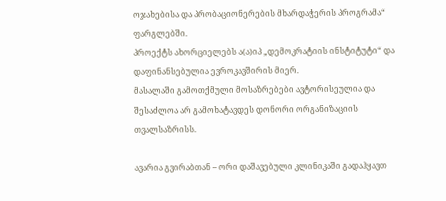ოჯახებისა და პრობაციონერების მხარდაჭერის პროგრამა“  ფარგლებში.
პროექტს ახორციელებს ა(ა)იპ „დემოკრატიის ინსტიტუტი“ და დაფინანსებულია ევროკავშირის მიერ.
მასალაში გამოთქმული მოსაზრებები ავტორისეულია და შესაძლოა არ გამოხატავდეს დონორი ორგანიზაციის თვალსაზრისს.

ავარია გვირაბთან – ორი დაშავებული კლინიკაში გადაჰყავთ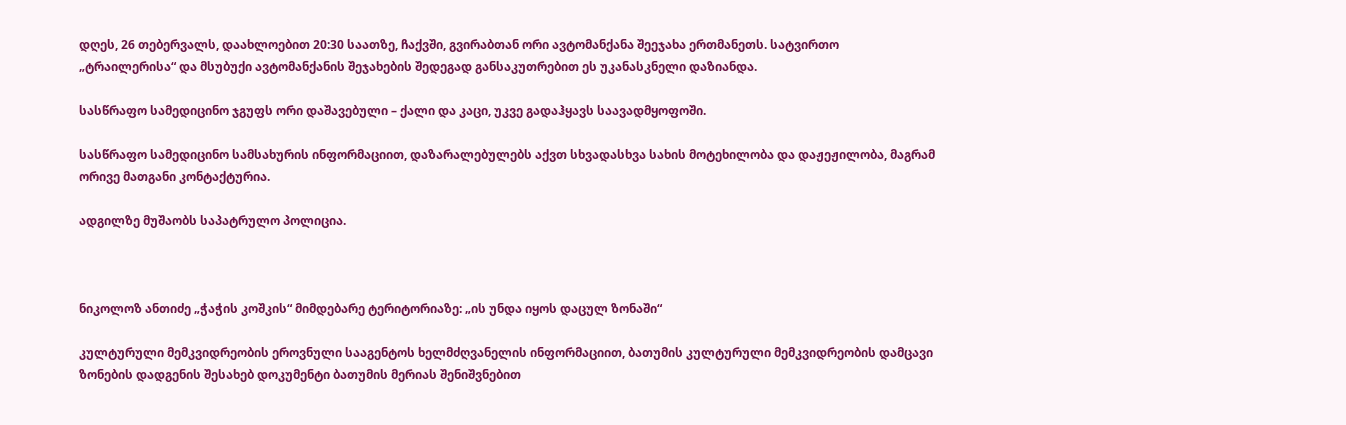დღეს, 26 თებერვალს, დაახლოებით 20:30 საათზე, ჩაქვში, გვირაბთან ორი ავტომანქანა შეეჯახა ერთმანეთს. სატვირთო „ტრაილერისა“ და მსუბუქი ავტომანქანის შეჯახების შედეგად განსაკუთრებით ეს უკანასკნელი დაზიანდა.

სასწრაფო სამედიცინო ჯგუფს ორი დაშავებული – ქალი და კაცი, უკვე გადაჰყავს საავადმყოფოში.

სასწრაფო სამედიცინო სამსახურის ინფორმაციით, დაზარალებულებს აქვთ სხვადასხვა სახის მოტეხილობა და დაჟეჟილობა, მაგრამ ორივე მათგანი კონტაქტურია.

ადგილზე მუშაობს საპატრულო პოლიცია.



ნიკოლოზ ანთიძე „ჭაჭის კოშკის“ მიმდებარე ტერიტორიაზე: „ის უნდა იყოს დაცულ ზონაში“

კულტურული მემკვიდრეობის ეროვნული სააგენტოს ხელმძღვანელის ინფორმაციით, ბათუმის კულტურული მემკვიდრეობის დამცავი ზონების დადგენის შესახებ დოკუმენტი ბათუმის მერიას შენიშვნებით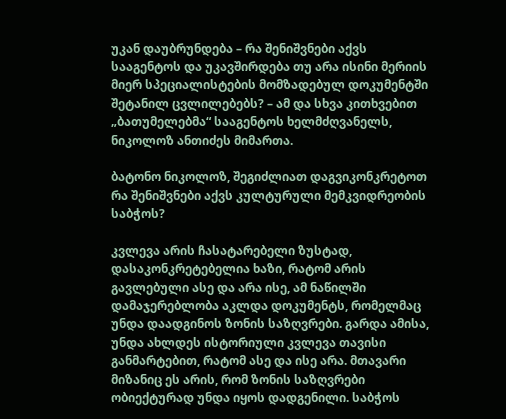უკან დაუბრუნდება – რა შენიშვნები აქვს სააგენტოს და უკავშირდება თუ არა ისინი მერიის მიერ სპეციალისტების მომზადებულ დოკუმენტში შეტანილ ცვლილებებს? – ამ და სხვა კითხვებით „ბათუმელებმა“ სააგენტოს ხელმძღვანელს, ნიკოლოზ ანთიძეს მიმართა.

ბატონო ნიკოლოზ, შეგიძლიათ დაგვიკონკრეტოთ რა შენიშვნები აქვს კულტურული მემკვიდრეობის საბჭოს?

კვლევა არის ჩასატარებელი ზუსტად, დასაკონკრეტებელია ხაზი, რატომ არის გავლებული ასე და არა ისე, ამ ნაწილში დამაჯერებლობა აკლდა დოკუმენტს, რომელმაც უნდა დაადგინოს ზონის საზღვრები. გარდა ამისა, უნდა ახლდეს ისტორიული კვლევა თავისი განმარტებით, რატომ ასე და ისე არა. მთავარი მიზანიც ეს არის, რომ ზონის საზღვრები ობიექტურად უნდა იყოს დადგენილი. საბჭოს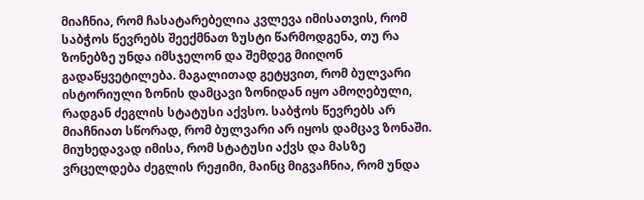მიაჩნია, რომ ჩასატარებელია კვლევა იმისათვის, რომ საბჭოს წევრებს შეექმნათ ზუსტი წარმოდგენა, თუ რა ზონებზე უნდა იმსჯელონ და შემდეგ მიიღონ გადაწყვეტილება. მაგალითად გეტყვით, რომ ბულვარი ისტორიული ზონის დამცავი ზონიდან იყო ამოღებული, რადგან ძეგლის სტატუსი აქვსო. საბჭოს წევრებს არ მიაჩნიათ სწორად, რომ ბულვარი არ იყოს დამცავ ზონაში. მიუხედავად იმისა, რომ სტატუსი აქვს და მასზე ვრცელდება ძეგლის რეჟიმი, მაინც მიგვაჩნია, რომ უნდა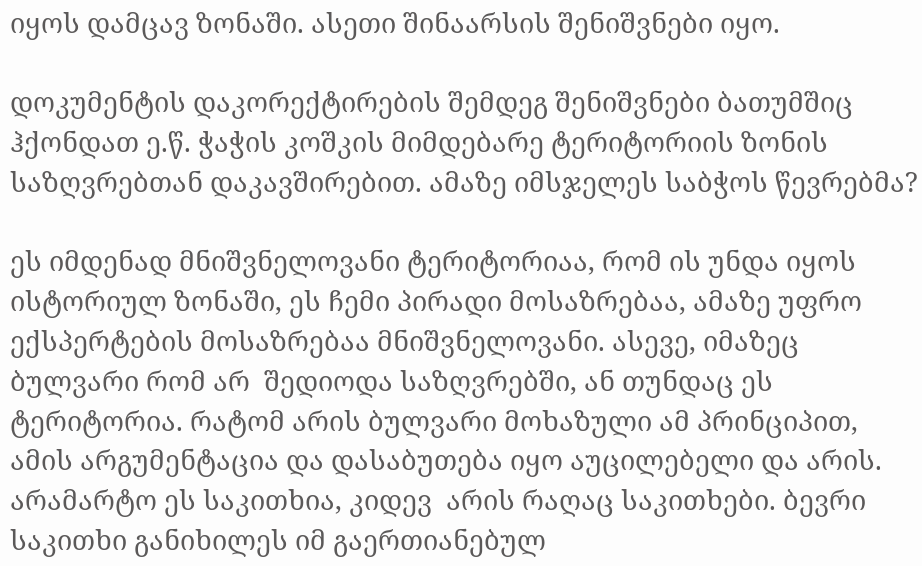იყოს დამცავ ზონაში. ასეთი შინაარსის შენიშვნები იყო.

დოკუმენტის დაკორექტირების შემდეგ შენიშვნები ბათუმშიც ჰქონდათ ე.წ. ჭაჭის კოშკის მიმდებარე ტერიტორიის ზონის საზღვრებთან დაკავშირებით. ამაზე იმსჯელეს საბჭოს წევრებმა?

ეს იმდენად მნიშვნელოვანი ტერიტორიაა, რომ ის უნდა იყოს ისტორიულ ზონაში, ეს ჩემი პირადი მოსაზრებაა, ამაზე უფრო ექსპერტების მოსაზრებაა მნიშვნელოვანი. ასევე, იმაზეც ბულვარი რომ არ  შედიოდა საზღვრებში, ან თუნდაც ეს ტერიტორია. რატომ არის ბულვარი მოხაზული ამ პრინციპით, ამის არგუმენტაცია და დასაბუთება იყო აუცილებელი და არის. არამარტო ეს საკითხია, კიდევ  არის რაღაც საკითხები. ბევრი საკითხი განიხილეს იმ გაერთიანებულ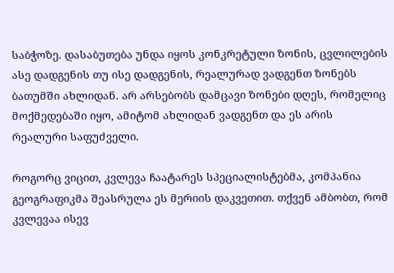საბჭოზე. დასაბუთება უნდა იყოს კონკრეტული ზონის, ცვლილების ასე დადგენის თუ ისე დადგენის, რეალურად ვადგენთ ზონებს ბათუმში ახლიდან. არ არსებობს დამცავი ზონები დღეს, რომელიც მოქმედებაში იყო, ამიტომ ახლიდან ვადგენთ და ეს არის რეალური საფუძველი.

როგორც ვიცით, კვლევა ჩაატარეს სპეციალისტებმა, კომპანია გეოგრაფიკმა შეასრულა ეს მერიის დაკვეთით. თქვენ ამბობთ, რომ კვლევაა ისევ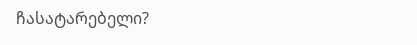ჩასატარებელი?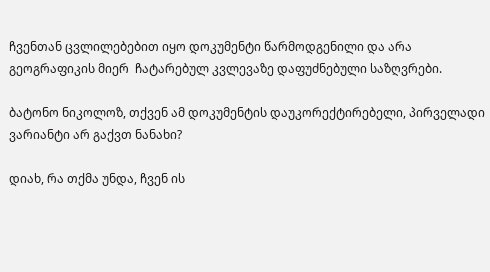ჩვენთან ცვლილებებით იყო დოკუმენტი წარმოდგენილი და არა გეოგრაფიკის მიერ  ჩატარებულ კვლევაზე დაფუძნებული საზღვრები.

ბატონო ნიკოლოზ, თქვენ ამ დოკუმენტის დაუკორექტირებელი, პირველადი ვარიანტი არ გაქვთ ნანახი?

დიახ, რა თქმა უნდა, ჩვენ ის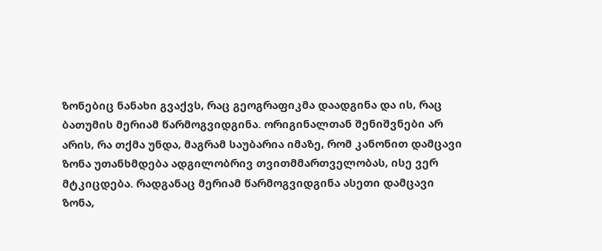ზონებიც ნანახი გვაქვს, რაც გეოგრაფიკმა დაადგინა და ის, რაც ბათუმის მერიამ წარმოგვიდგინა. ორიგინალთან შენიშვნები არ არის, რა თქმა უნდა, მაგრამ საუბარია იმაზე, რომ კანონით დამცავი ზონა უთანხმდება ადგილობრივ თვითმმართველობას, ისე ვერ მტკიცდება. რადგანაც მერიამ წარმოგვიდგინა ასეთი დამცავი ზონა,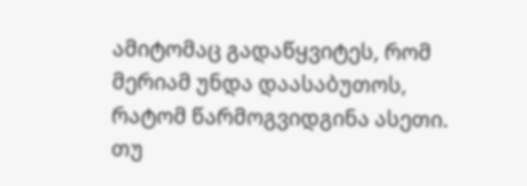ამიტომაც გადაწყვიტეს, რომ მერიამ უნდა დაასაბუთოს, რატომ წარმოგვიდგინა ასეთი. თუ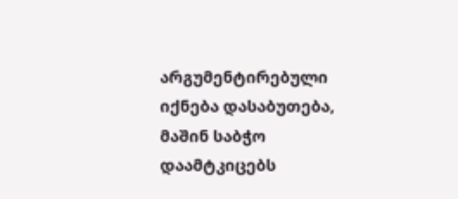არგუმენტირებული იქნება დასაბუთება, მაშინ საბჭო დაამტკიცებს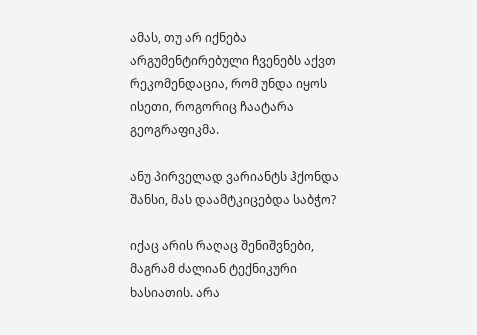ამას, თუ არ იქნება არგუმენტირებული ჩვენებს აქვთ რეკომენდაცია, რომ უნდა იყოს ისეთი, როგორიც ჩაატარა გეოგრაფიკმა.

ანუ პირველად ვარიანტს ჰქონდა შანსი, მას დაამტკიცებდა საბჭო?

იქაც არის რაღაც შენიშვნები, მაგრამ ძალიან ტექნიკური ხასიათის. არა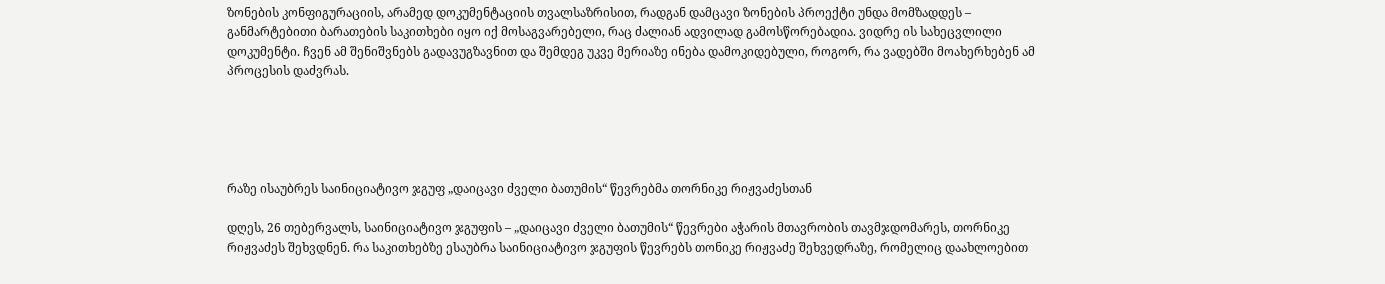ზონების კონფიგურაციის, არამედ დოკუმენტაციის თვალსაზრისით, რადგან დამცავი ზონების პროექტი უნდა მომზადდეს – განმარტებითი ბარათების საკითხები იყო იქ მოსაგვარებელი, რაც ძალიან ადვილად გამოსწორებადია. ვიდრე ის სახეცვლილი დოკუმენტი. ჩვენ ამ შენიშვნებს გადავუგზავნით და შემდეგ უკვე მერიაზე ინება დამოკიდებული, როგორ, რა ვადებში მოახერხებენ ამ პროცესის დაძვრას.





რაზე ისაუბრეს საინიციატივო ჯგუფ „დაიცავი ძველი ბათუმის“ წევრებმა თორნიკე რიჟვაძესთან

დღეს, 26 თებერვალს, საინიციატივო ჯგუფის – „დაიცავი ძველი ბათუმის“ წევრები აჭარის მთავრობის თავმჯდომარეს, თორნიკე რიჟვაძეს შეხვდნენ. რა საკითხებზე ესაუბრა საინიციატივო ჯგუფის წევრებს თონიკე რიჟვაძე შეხვედრაზე, რომელიც დაახლოებით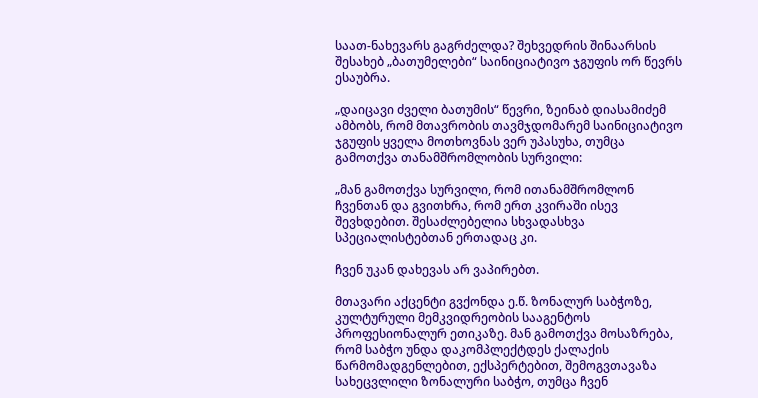საათ-ნახევარს გაგრძელდა? შეხვედრის შინაარსის შესახებ „ბათუმელები“ საინიციატივო ჯგუფის ორ წევრს ესაუბრა.

„დაიცავი ძველი ბათუმის“ წევრი, ზეინაბ დიასამიძემ ამბობს, რომ მთავრობის თავმჯდომარემ საინიციატივო ჯგუფის ყველა მოთხოვნას ვერ უპასუხა, თუმცა გამოთქვა თანამშრომლობის სურვილი:

„მან გამოთქვა სურვილი, რომ ითანამშრომლონ ჩვენთან და გვითხრა, რომ ერთ კვირაში ისევ შევხდებით. შესაძლებელია სხვადასხვა სპეციალისტებთან ერთადაც კი.

ჩვენ უკან დახევას არ ვაპირებთ.

მთავარი აქცენტი გვქონდა ე.წ. ზონალურ საბჭოზე, კულტურული მემკვიდრეობის სააგენტოს პროფესიონალურ ეთიკაზე. მან გამოთქვა მოსაზრება, რომ საბჭო უნდა დაკომპლექტდეს ქალაქის წარმომადგენლებით, ექსპერტებით, შემოგვთავაზა სახეცვლილი ზონალური საბჭო, თუმცა ჩვენ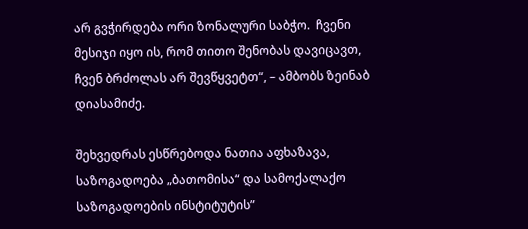არ გვჭირდება ორი ზონალური საბჭო.  ჩვენი მესიჯი იყო ის, რომ თითო შენობას დავიცავთ, ჩვენ ბრძოლას არ შევწყვეტთ“, – ამბობს ზეინაბ დიასამიძე.

შეხვედრას ესწრებოდა ნათია აფხაზავა, საზოგადოება „ბათომისა“ და სამოქალაქო საზოგადოების ინსტიტუტის”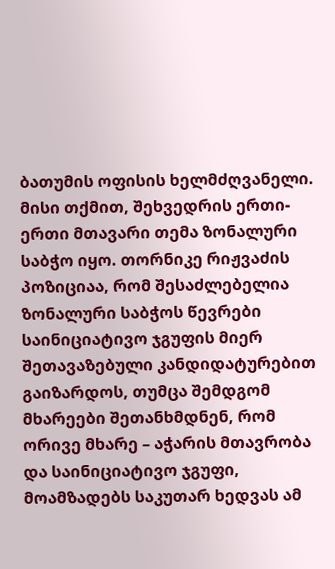ბათუმის ოფისის ხელმძღვანელი. მისი თქმით, შეხვედრის ერთი-ერთი მთავარი თემა ზონალური საბჭო იყო. თორნიკე რიჟვაძის პოზიციაა, რომ შესაძლებელია ზონალური საბჭოს წევრები საინიციატივო ჯგუფის მიერ შეთავაზებული კანდიდატურებით გაიზარდოს, თუმცა შემდგომ მხარეები შეთანხმდნენ, რომ ორივე მხარე – აჭარის მთავრობა და საინიციატივო ჯგუფი, მოამზადებს საკუთარ ხედვას ამ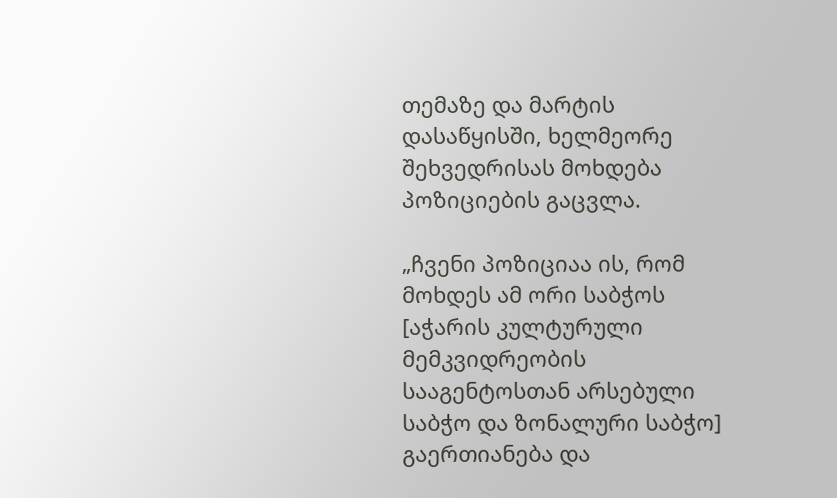თემაზე და მარტის დასაწყისში, ხელმეორე შეხვედრისას მოხდება პოზიციების გაცვლა.

„ჩვენი პოზიციაა ის, რომ მოხდეს ამ ორი საბჭოს [აჭარის კულტურული მემკვიდრეობის სააგენტოსთან არსებული საბჭო და ზონალური საბჭო] გაერთიანება და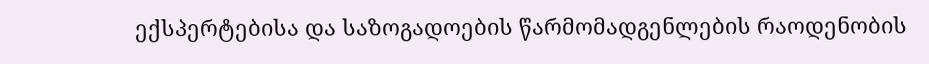ექსპერტებისა და საზოგადოების წარმომადგენლების რაოდენობის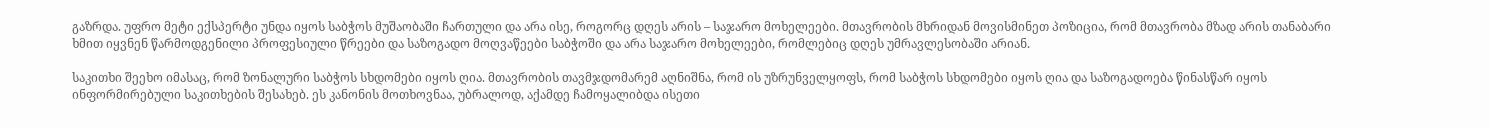გაზრდა. უფრო მეტი ექსპერტი უნდა იყოს საბჭოს მუშაობაში ჩართული და არა ისე, როგორც დღეს არის – საჯარო მოხელეები. მთავრობის მხრიდან მოვისმინეთ პოზიცია, რომ მთავრობა მზად არის თანაბარი ხმით იყვნენ წარმოდგენილი პროფესიული წრეები და საზოგადო მოღვაწეები საბჭოში და არა საჯარო მოხელეები, რომლებიც დღეს უმრავლესობაში არიან.

საკითხი შეეხო იმასაც, რომ ზონალური საბჭოს სხდომები იყოს ღია. მთავრობის თავმჯდომარემ აღნიშნა, რომ ის უზრუნველყოფს, რომ საბჭოს სხდომები იყოს ღია და საზოგადოება წინასწარ იყოს ინფორმირებული საკითხების შესახებ. ეს კანონის მოთხოვნაა, უბრალოდ, აქამდე ჩამოყალიბდა ისეთი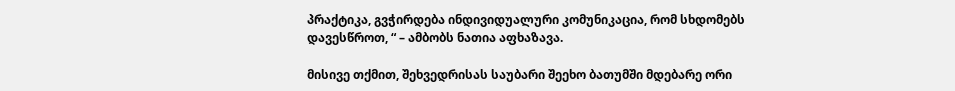პრაქტიკა, გვჭირდება ინდივიდუალური კომუნიკაცია, რომ სხდომებს დავესწროთ, “ – ამბობს ნათია აფხაზავა.

მისივე თქმით, შეხვედრისას საუბარი შეეხო ბათუმში მდებარე ორი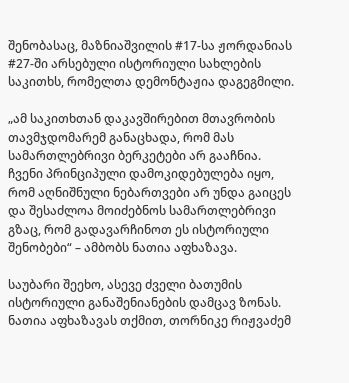შენობასაც, მაზნიაშვილის #17-სა ჟორდანიას #27-ში არსებული ისტორიული სახლების საკითხს, რომელთა დემონტაჟია დაგეგმილი.

„ამ საკითხთან დაკავშირებით მთავრობის თავმჯდომარემ განაცხადა, რომ მას სამართლებრივი ბერკეტები არ გააჩნია.  ჩვენი პრინციპული დამოკიდებულება იყო, რომ აღნიშნული ნებართვები არ უნდა გაიცეს და შესაძლოა მოიძებნოს სამართლებრივი გზაც, რომ გადავარჩინოთ ეს ისტორიული შენობები“ – ამბობს ნათია აფხაზავა.

საუბარი შეეხო, ასევე ძველი ბათუმის ისტორიული განაშენიანების დამცავ ზონას. ნათია აფხაზავას თქმით, თორნიკე რიჟვაძემ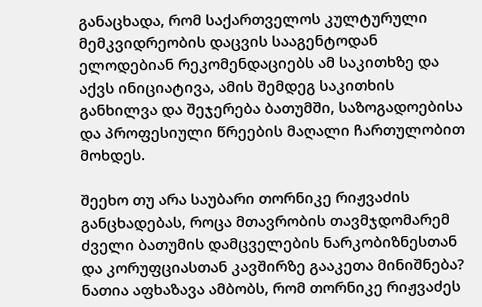განაცხადა, რომ საქართველოს კულტურული მემკვიდრეობის დაცვის სააგენტოდან ელოდებიან რეკომენდაციებს ამ საკითხზე და აქვს ინიციატივა, ამის შემდეგ საკითხის განხილვა და შეჯერება ბათუმში, საზოგადოებისა და პროფესიული წრეების მაღალი ჩართულობით მოხდეს.

შეეხო თუ არა საუბარი თორნიკე რიჟვაძის განცხადებას, როცა მთავრობის თავმჯდომარემ ძველი ბათუმის დამცველების ნარკობიზნესთან და კორუფციასთან კავშირზე გააკეთა მინიშნება? ნათია აფხაზავა ამბობს, რომ თორნიკე რიჟვაძეს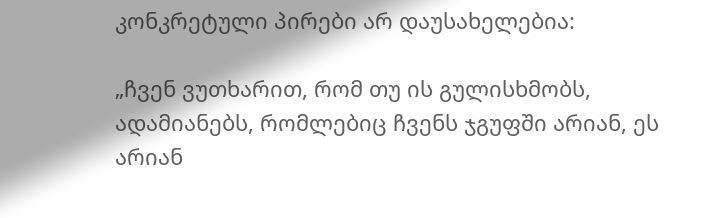კონკრეტული პირები არ დაუსახელებია:

„ჩვენ ვუთხარით, რომ თუ ის გულისხმობს, ადამიანებს, რომლებიც ჩვენს ჯგუფში არიან, ეს არიან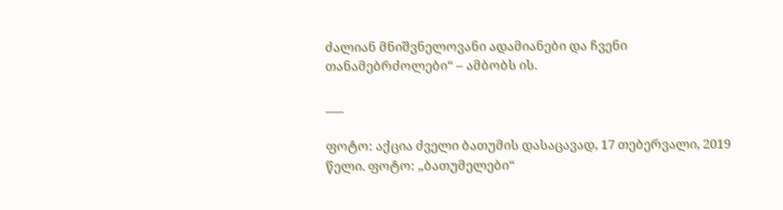ძალიან მნიშვნელოვანი ადამიანები და ჩვენი თანამებრძოლები“ – ამბობს ის.

___

ფოტო: აქცია ძველი ბათუმის დასაცავად, 17 თებერვალი, 2019 წელი. ფოტო: „ბათუმელები“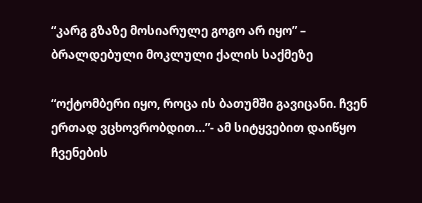“კარგ გზაზე მოსიარულე გოგო არ იყო” – ბრალდებული მოკლული ქალის საქმეზე

“ოქტომბერი იყო, როცა ის ბათუმში გავიცანი. ჩვენ ერთად ვცხოვრობდით…”- ამ სიტყვებით დაიწყო ჩვენების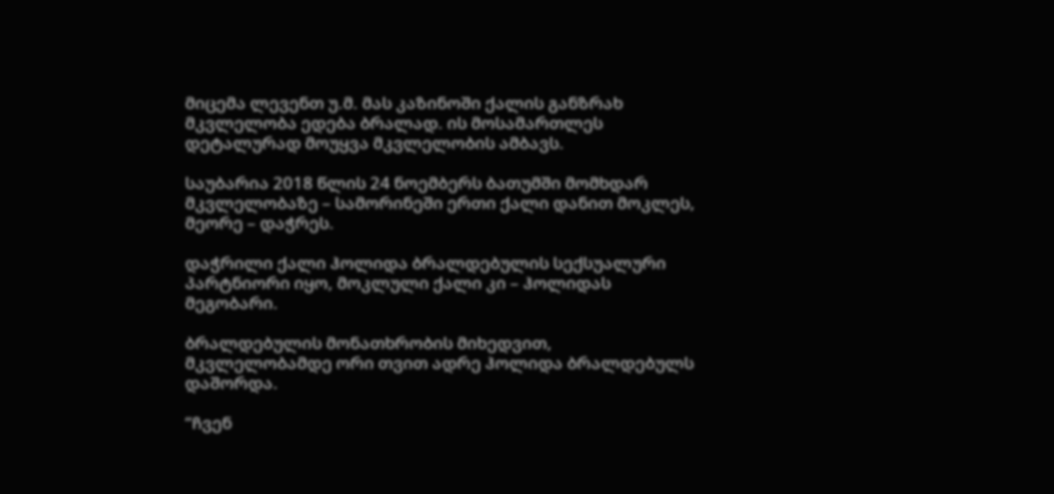მიცემა ლევენთ უ.მ. მას კაზინოში ქალის განზრახ მკვლელობა ედება ბრალად. ის მოსამართლეს დეტალურად მოუყვა მკვლელობის ამბავს.

საუბარია 2018 წლის 24 ნოემბერს ბათუმში მომხდარ მკვლელობაზე – სამორინეში ერთი ქალი დანით მოკლეს, მეორე – დაჭრეს.

დაჭრილი ქალი ჰოლიდა ბრალდებულის სექსუალური პარტნიორი იყო, მოკლული ქალი კი – ჰოლიდას მეგობარი.

ბრალდებულის მონათხრობის მიხედვით, მკვლელობამდე ორი თვით ადრე ჰოლიდა ბრალდებულს დაშორდა.

“ჩვენ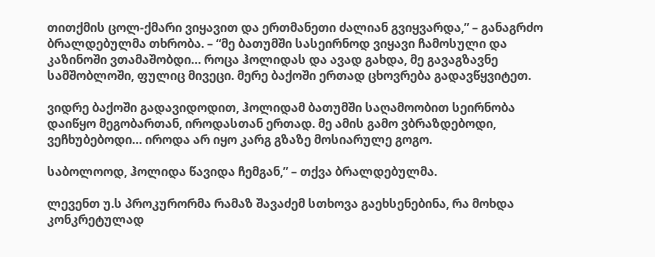თითქმის ცოლ-ქმარი ვიყავით და ერთმანეთი ძალიან გვიყვარდა,” – განაგრძო ბრალდებულმა თხრობა. – “მე ბათუმში სასეირნოდ ვიყავი ჩამოსული და კაზინოში ვთამაშობდი… როცა ჰოლიდას და ავად გახდა, მე გავაგზავნე სამშობლოში, ფულიც მივეცი. მერე ბაქოში ერთად ცხოვრება გადავწყვიტეთ.

ვიდრე ბაქოში გადავიდოდით, ჰოლიდამ ბათუმში საღამოობით სეირნობა დაიწყო მეგობართან, იროდასთან ერთად. მე ამის გამო ვბრაზდებოდი, ვეჩხუბებოდი… იროდა არ იყო კარგ გზაზე მოსიარულე გოგო.

საბოლოოდ, ჰოლიდა წავიდა ჩემგან,” – თქვა ბრალდებულმა.

ლევენთ უ.ს პროკურორმა რამაზ შავაძემ სთხოვა გაეხსენებინა, რა მოხდა კონკრეტულად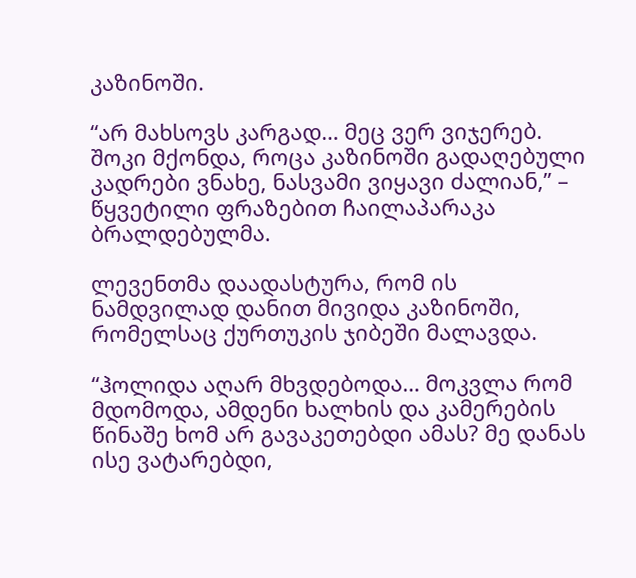კაზინოში.

“არ მახსოვს კარგად… მეც ვერ ვიჯერებ. შოკი მქონდა, როცა კაზინოში გადაღებული კადრები ვნახე, ნასვამი ვიყავი ძალიან,” – წყვეტილი ფრაზებით ჩაილაპარაკა ბრალდებულმა.

ლევენთმა დაადასტურა, რომ ის ნამდვილად დანით მივიდა კაზინოში, რომელსაც ქურთუკის ჯიბეში მალავდა.

“ჰოლიდა აღარ მხვდებოდა… მოკვლა რომ მდომოდა, ამდენი ხალხის და კამერების წინაშე ხომ არ გავაკეთებდი ამას? მე დანას ისე ვატარებდი,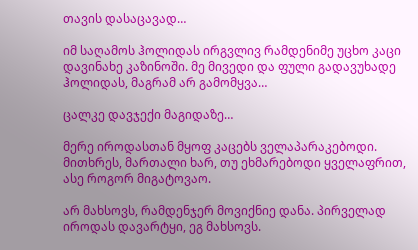თავის დასაცავად…

იმ საღამოს ჰოლიდას ირგვლივ რამდენიმე უცხო კაცი დავინახე კაზინოში. მე მივედი და ფული გადავუხადე ჰოლიდას, მაგრამ არ გამომყვა…

ცალკე დავჯექი მაგიდაზე…

მერე იროდასთან მყოფ კაცებს ველაპარაკებოდი. მითხრეს, მართალი ხარ, თუ ეხმარებოდი ყველაფრით, ასე როგორ მიგატოვაო.

არ მახსოვს, რამდენჯერ მოვიქნიე დანა. პირველად იროდას დავარტყი, ეგ მახსოვს.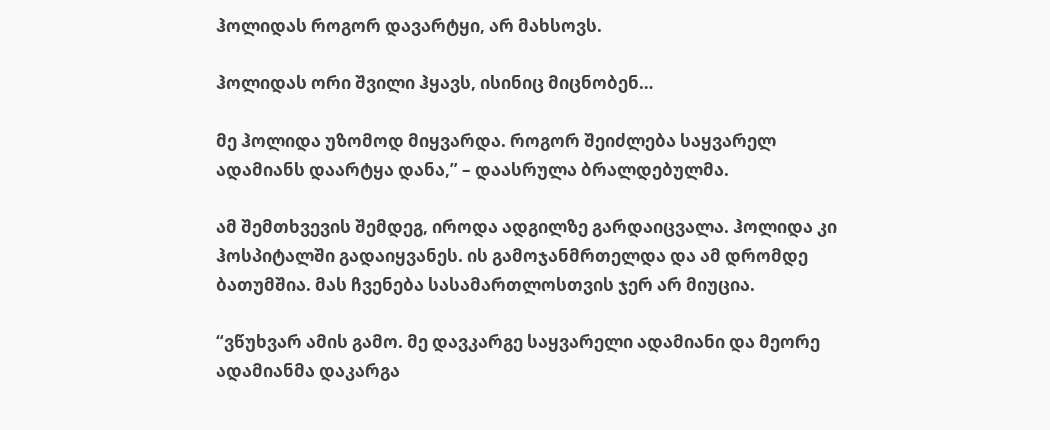ჰოლიდას როგორ დავარტყი, არ მახსოვს.

ჰოლიდას ორი შვილი ჰყავს, ისინიც მიცნობენ…

მე ჰოლიდა უზომოდ მიყვარდა. როგორ შეიძლება საყვარელ ადამიანს დაარტყა დანა,” – დაასრულა ბრალდებულმა.

ამ შემთხვევის შემდეგ, იროდა ადგილზე გარდაიცვალა. ჰოლიდა კი ჰოსპიტალში გადაიყვანეს. ის გამოჯანმრთელდა და ამ დრომდე ბათუმშია. მას ჩვენება სასამართლოსთვის ჯერ არ მიუცია.

“ვწუხვარ ამის გამო. მე დავკარგე საყვარელი ადამიანი და მეორე ადამიანმა დაკარგა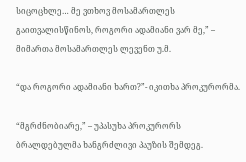სიცოცხლე… მე ვთხოვ მოსამართლეს გაითვალისწინოს, როგორი ადამიანი ვარ მე,” – მიმართა მოსამართლეს ლევენთ უ.მ.

“და როგორი ადამიანი ხართ?”- იკითხა პროკურორმა.

“მგრძნობიარე,” – უპასუხა პროკურორს ბრალდებულმა ხანგრძლივი პაუზის შემდეგ.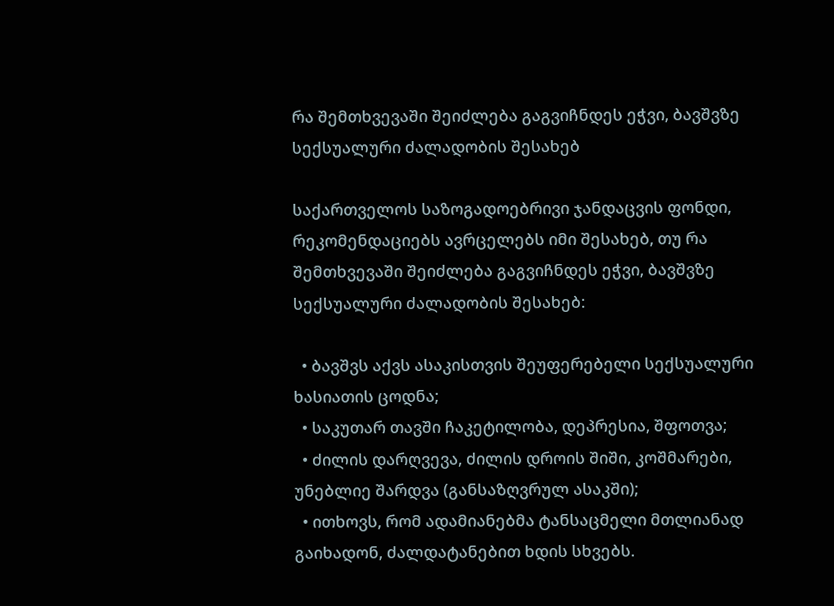რა შემთხვევაში შეიძლება გაგვიჩნდეს ეჭვი, ბავშვზე სექსუალური ძალადობის შესახებ

საქართველოს საზოგადოებრივი ჯანდაცვის ფონდი, რეკომენდაციებს ავრცელებს იმი შესახებ, თუ რა შემთხვევაში შეიძლება გაგვიჩნდეს ეჭვი, ბავშვზე სექსუალური ძალადობის შესახებ:

  • ბავშვს აქვს ასაკისთვის შეუფერებელი სექსუალური ხასიათის ცოდნა;
  • საკუთარ თავში ჩაკეტილობა, დეპრესია, შფოთვა;
  • ძილის დარღვევა, ძილის დროის შიში, კოშმარები, უნებლიე შარდვა (განსაზღვრულ ასაკში);
  • ითხოვს, რომ ადამიანებმა ტანსაცმელი მთლიანად გაიხადონ, ძალდატანებით ხდის სხვებს.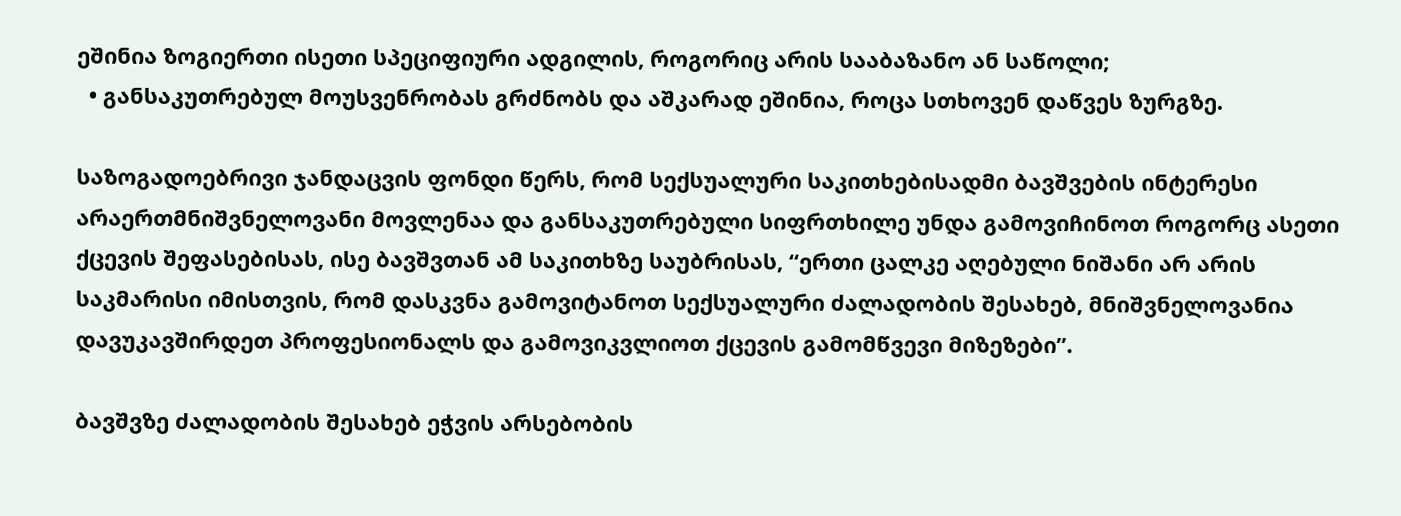ეშინია ზოგიერთი ისეთი სპეციფიური ადგილის, როგორიც არის სააბაზანო ან საწოლი;
  • განსაკუთრებულ მოუსვენრობას გრძნობს და აშკარად ეშინია, როცა სთხოვენ დაწვეს ზურგზე.

საზოგადოებრივი ჯანდაცვის ფონდი წერს, რომ სექსუალური საკითხებისადმი ბავშვების ინტერესი არაერთმნიშვნელოვანი მოვლენაა და განსაკუთრებული სიფრთხილე უნდა გამოვიჩინოთ როგორც ასეთი ქცევის შეფასებისას, ისე ბავშვთან ამ საკითხზე საუბრისას, “ერთი ცალკე აღებული ნიშანი არ არის საკმარისი იმისთვის, რომ დასკვნა გამოვიტანოთ სექსუალური ძალადობის შესახებ, მნიშვნელოვანია დავუკავშირდეთ პროფესიონალს და გამოვიკვლიოთ ქცევის გამომწვევი მიზეზები”.

ბავშვზე ძალადობის შესახებ ეჭვის არსებობის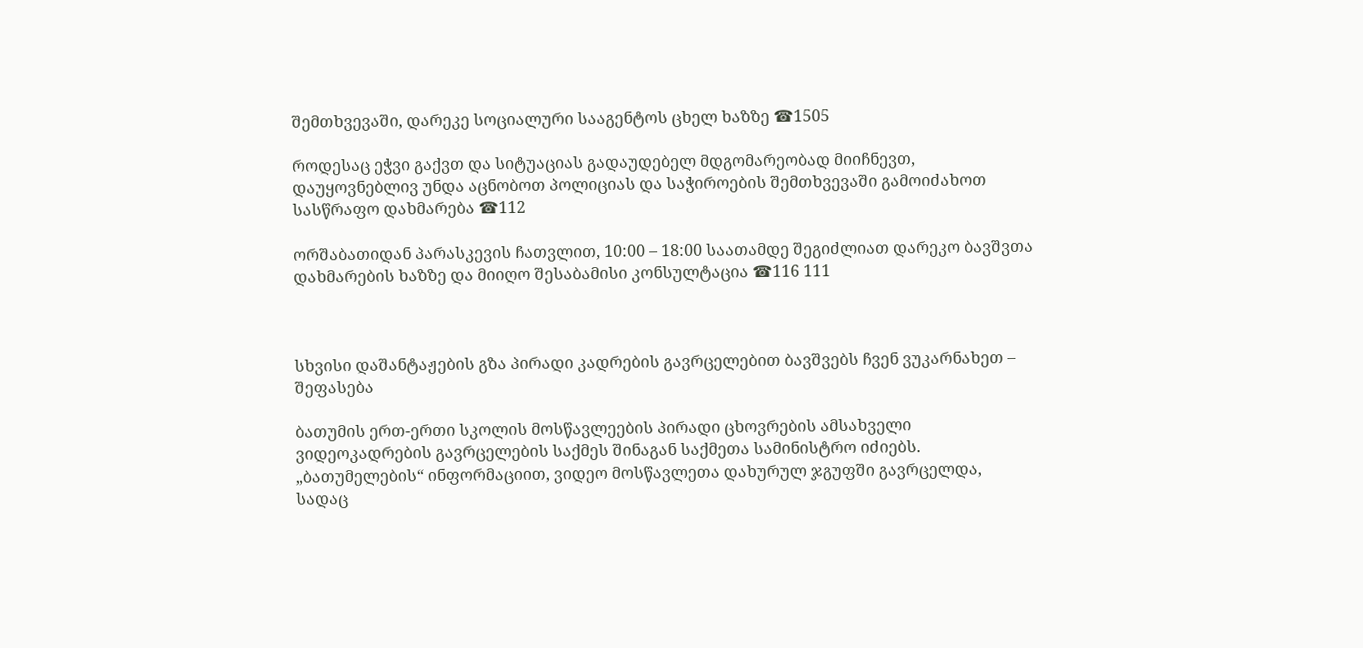შემთხვევაში, დარეკე სოციალური სააგენტოს ცხელ ხაზზე ☎1505

როდესაც ეჭვი გაქვთ და სიტუაციას გადაუდებელ მდგომარეობად მიიჩნევთ, დაუყოვნებლივ უნდა აცნობოთ პოლიციას და საჭიროების შემთხვევაში გამოიძახოთ სასწრაფო დახმარება ☎112

ორშაბათიდან პარასკევის ჩათვლით, 10:00 – 18:00 საათამდე შეგიძლიათ დარეკო ბავშვთა დახმარების ხაზზე და მიიღო შესაბამისი კონსულტაცია ☎116 111



სხვისი დაშანტაჟების გზა პირადი კადრების გავრცელებით ბავშვებს ჩვენ ვუკარნახეთ – შეფასება

ბათუმის ერთ-ერთი სკოლის მოსწავლეების პირადი ცხოვრების ამსახველი ვიდეოკადრების გავრცელების საქმეს შინაგან საქმეთა სამინისტრო იძიებს. „ბათუმელების“ ინფორმაციით, ვიდეო მოსწავლეთა დახურულ ჯგუფში გავრცელდა, სადაც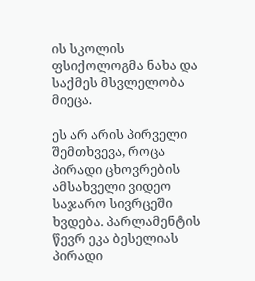ის სკოლის ფსიქოლოგმა ნახა და საქმეს მსვლელობა მიეცა.

ეს არ არის პირველი შემთხვევა, როცა პირადი ცხოვრების ამსახველი ვიდეო საჯარო სივრცეში ხვდება. პარლამენტის წევრ ეკა ბესელიას პირადი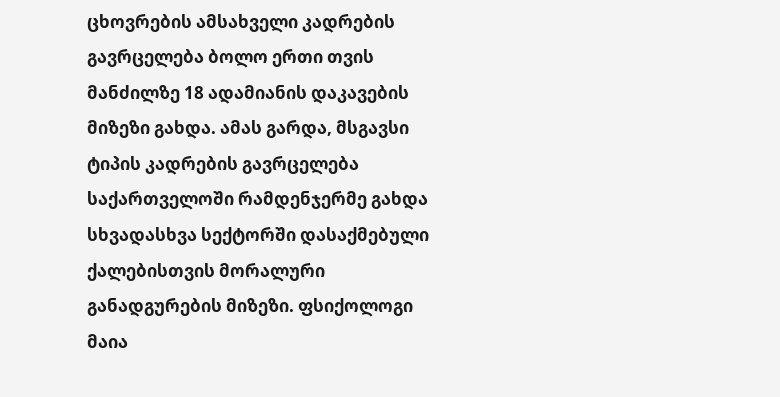ცხოვრების ამსახველი კადრების გავრცელება ბოლო ერთი თვის მანძილზე 18 ადამიანის დაკავების მიზეზი გახდა. ამას გარდა, მსგავსი ტიპის კადრების გავრცელება საქართველოში რამდენჯერმე გახდა სხვადასხვა სექტორში დასაქმებული ქალებისთვის მორალური განადგურების მიზეზი. ფსიქოლოგი მაია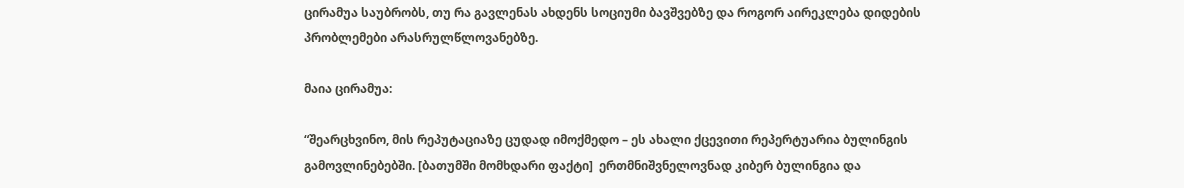ცირამუა საუბრობს, თუ რა გავლენას ახდენს სოციუმი ბავშვებზე და როგორ აირეკლება დიდების პრობლემები არასრულწლოვანებზე.

მაია ცირამუა:

“შეარცხვინო, მის რეპუტაციაზე ცუდად იმოქმედო – ეს ახალი ქცევითი რეპერტუარია ბულინგის გამოვლინებებში. [ბათუმში მომხდარი ფაქტი]  ერთმნიშვნელოვნად კიბერ ბულინგია და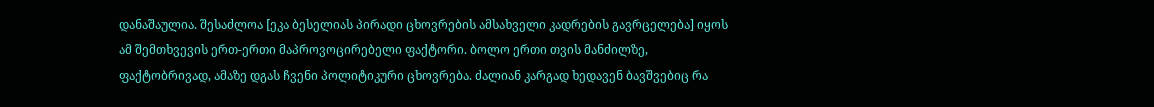დანაშაულია. შესაძლოა [ეკა ბესელიას პირადი ცხოვრების ამსახველი კადრების გავრცელება] იყოს ამ შემთხვევის ერთ-ერთი მაპროვოცირებელი ფაქტორი. ბოლო ერთი თვის მანძილზე, ფაქტობრივად, ამაზე დგას ჩვენი პოლიტიკური ცხოვრება. ძალიან კარგად ხედავენ ბავშვებიც რა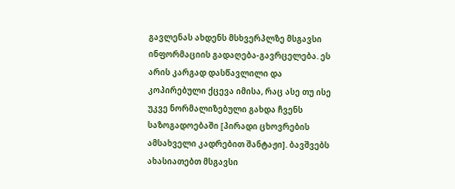გავლენას ახდენს მსხვერპლზე მსგავსი ინფორმაციის გადაღება-გავრცელება. ეს არის კარგად დასწავლილი და კოპირებული ქცევა იმისა, რაც ასე თუ ისე უკვე ნორმალიზებული გახდა ჩვენს საზოგადოებაში [პირადი ცხოვრების ამსახველი კადრებით შანტაჟი]. ბავშვებს ახასიათებთ მსგავსი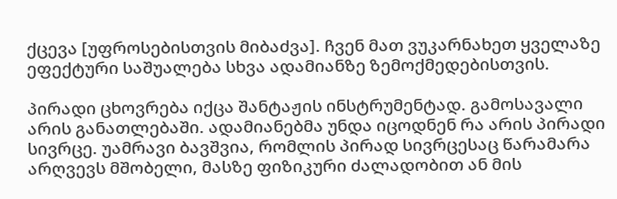ქცევა [უფროსებისთვის მიბაძვა]. ჩვენ მათ ვუკარნახეთ ყველაზე ეფექტური საშუალება სხვა ადამიანზე ზემოქმედებისთვის.

პირადი ცხოვრება იქცა შანტაჟის ინსტრუმენტად. გამოსავალი არის განათლებაში. ადამიანებმა უნდა იცოდნენ რა არის პირადი სივრცე. უამრავი ბავშვია, რომლის პირად სივრცესაც წარამარა არღვევს მშობელი, მასზე ფიზიკური ძალადობით ან მის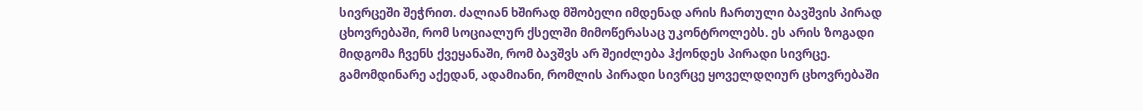სივრცეში შეჭრით. ძალიან ხშირად მშობელი იმდენად არის ჩართული ბავშვის პირად ცხოვრებაში, რომ სოციალურ ქსელში მიმოწერასაც უკონტროლებს. ეს არის ზოგადი მიდგომა ჩვენს ქვეყანაში, რომ ბავშვს არ შეიძლება ჰქონდეს პირადი სივრცე. გამომდინარე აქედან, ადამიანი, რომლის პირადი სივრცე ყოველდღიურ ცხოვრებაში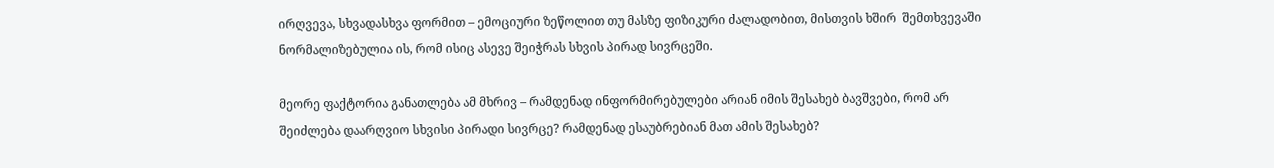ირღვევა, სხვადასხვა ფორმით – ემოციური ზეწოლით თუ მასზე ფიზიკური ძალადობით, მისთვის ხშირ  შემთხვევაში ნორმალიზებულია ის, რომ ისიც ასევე შეიჭრას სხვის პირად სივრცეში.

მეორე ფაქტორია განათლება ამ მხრივ – რამდენად ინფორმირებულები არიან იმის შესახებ ბავშვები, რომ არ შეიძლება დაარღვიო სხვისი პირადი სივრცე? რამდენად ესაუბრებიან მათ ამის შესახებ?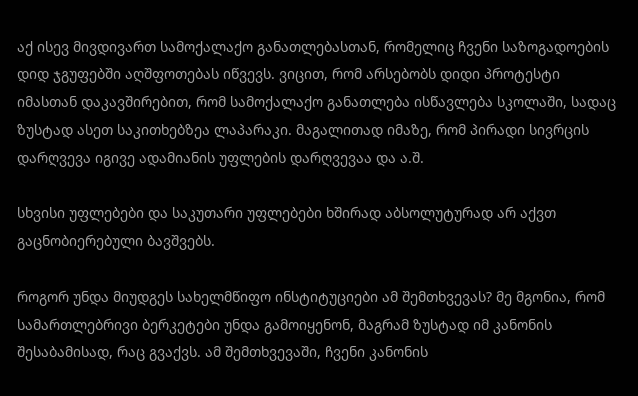აქ ისევ მივდივართ სამოქალაქო განათლებასთან, რომელიც ჩვენი საზოგადოების დიდ ჯგუფებში აღშფოთებას იწვევს. ვიცით, რომ არსებობს დიდი პროტესტი იმასთან დაკავშირებით, რომ სამოქალაქო განათლება ისწავლება სკოლაში, სადაც ზუსტად ასეთ საკითხებზეა ლაპარაკი. მაგალითად იმაზე, რომ პირადი სივრცის დარღვევა იგივე ადამიანის უფლების დარღვევაა და ა.შ.

სხვისი უფლებები და საკუთარი უფლებები ხშირად აბსოლუტურად არ აქვთ გაცნობიერებული ბავშვებს.

როგორ უნდა მიუდგეს სახელმწიფო ინსტიტუციები ამ შემთხვევას? მე მგონია, რომ სამართლებრივი ბერკეტები უნდა გამოიყენონ, მაგრამ ზუსტად იმ კანონის შესაბამისად, რაც გვაქვს. ამ შემთხვევაში, ჩვენი კანონის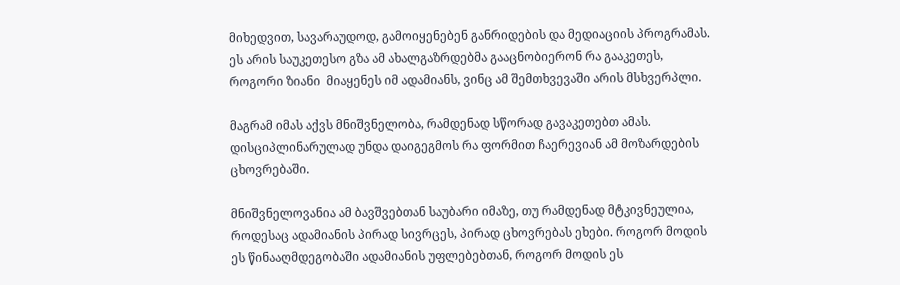მიხედვით, სავარაუდოდ, გამოიყენებენ განრიდების და მედიაციის პროგრამას. ეს არის საუკეთესო გზა ამ ახალგაზრდებმა გააცნობიერონ რა გააკეთეს, როგორი ზიანი  მიაყენეს იმ ადამიანს, ვინც ამ შემთხვევაში არის მსხვერპლი.

მაგრამ იმას აქვს მნიშვნელობა, რამდენად სწორად გავაკეთებთ ამას. დისციპლინარულად უნდა დაიგეგმოს რა ფორმით ჩაერევიან ამ მოზარდების ცხოვრებაში.

მნიშვნელოვანია ამ ბავშვებთან საუბარი იმაზე, თუ რამდენად მტკივნეულია, როდესაც ადამიანის პირად სივრცეს, პირად ცხოვრებას ეხები. როგორ მოდის ეს წინააღმდეგობაში ადამიანის უფლებებთან, როგორ მოდის ეს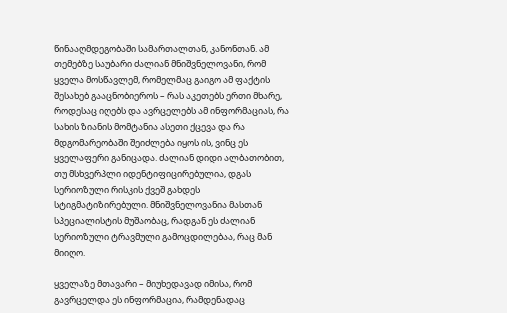წინააღმდეგობაში სამართალთან, კანონთან. ამ თემებზე საუბარი ძალიან მნიშვნელოვანი, რომ ყველა მოსწავლემ, რომელმაც გაიგო ამ ფაქტის შესახებ გააცნობიეროს – რას აკეთებს ერთი მხარე, როდესაც იღებს და ავრცელებს ამ ინფორმაციას, რა სახის ზიანის მომტანია ასეთი ქცევა და რა მდგომარეობაში შეიძლება იყოს ის, ვინც ეს ყველაფერი განიცადა. ძალიან დიდი ალბათობით, თუ მსხვერპლი იდენტიფიცირებულია, დგას სერიოზული რისკის ქვეშ გახდეს სტიგმატიზირებული. მნიშვნელოვანია მასთან სპეციალისტის მუშაობაც, რადგან ეს ძალიან სერიოზული ტრავმული გამოცდილებაა, რაც მან მიიღო.

ყველაზე მთავარი – მიუხედავად იმისა, რომ გავრცელდა ეს ინფორმაცია, რამდენადაც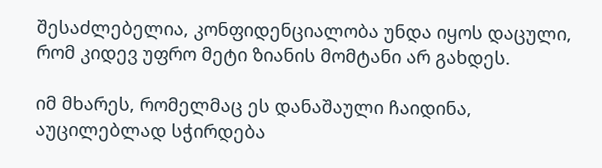შესაძლებელია, კონფიდენციალობა უნდა იყოს დაცული, რომ კიდევ უფრო მეტი ზიანის მომტანი არ გახდეს.

იმ მხარეს, რომელმაც ეს დანაშაული ჩაიდინა, აუცილებლად სჭირდება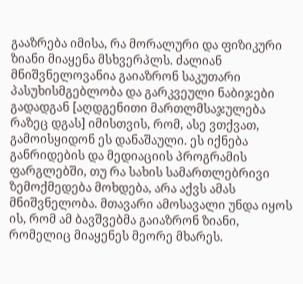გააზრება იმისა, რა მორალური და ფიზიკური ზიანი მიაყენა მსხვერპლს. ძალიან მნიშვნელოვანია გაიაზრონ საკუთარი პასუხისმგებლობა და გარკვეული ნაბიჯები გადადგან [აღდგენითი მართლმსაჯულება რაზეც დგას] იმისთვის, რომ, ასე ვთქვათ, გამოისყიდონ ეს დანაშაული. ეს იქნება განრიდების და მედიაციის პროგრამის ფარგლებში, თუ რა სახის სამართლებრივი ზემოქმედება მოხდება, არა აქვს ამას მნიშვნელობა. მთავარი ამოსავალი უნდა იყოს ის, რომ ამ ბავშვებმა გაიაზრონ ზიანი, რომელიც მიაყენეს მეორე მხარეს.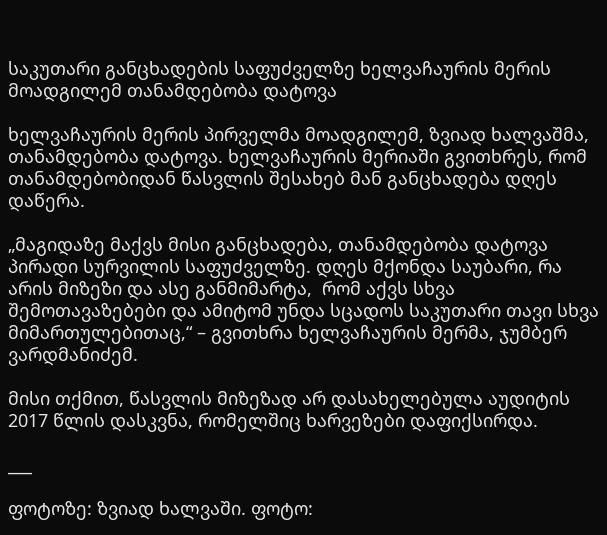საკუთარი განცხადების საფუძველზე ხელვაჩაურის მერის მოადგილემ თანამდებობა დატოვა

ხელვაჩაურის მერის პირველმა მოადგილემ, ზვიად ხალვაშმა, თანამდებობა დატოვა. ხელვაჩაურის მერიაში გვითხრეს, რომ თანამდებობიდან წასვლის შესახებ მან განცხადება დღეს დაწერა.

„მაგიდაზე მაქვს მისი განცხადება, თანამდებობა დატოვა პირადი სურვილის საფუძველზე. დღეს მქონდა საუბარი, რა არის მიზეზი და ასე განმიმარტა,  რომ აქვს სხვა შემოთავაზებები და ამიტომ უნდა სცადოს საკუთარი თავი სხვა მიმართულებითაც,“ – გვითხრა ხელვაჩაურის მერმა, ჯუმბერ ვარდმანიძემ.

მისი თქმით, წასვლის მიზეზად არ დასახელებულა აუდიტის 2017 წლის დასკვნა, რომელშიც ხარვეზები დაფიქსირდა.

___

ფოტოზე: ზვიად ხალვაში. ფოტო: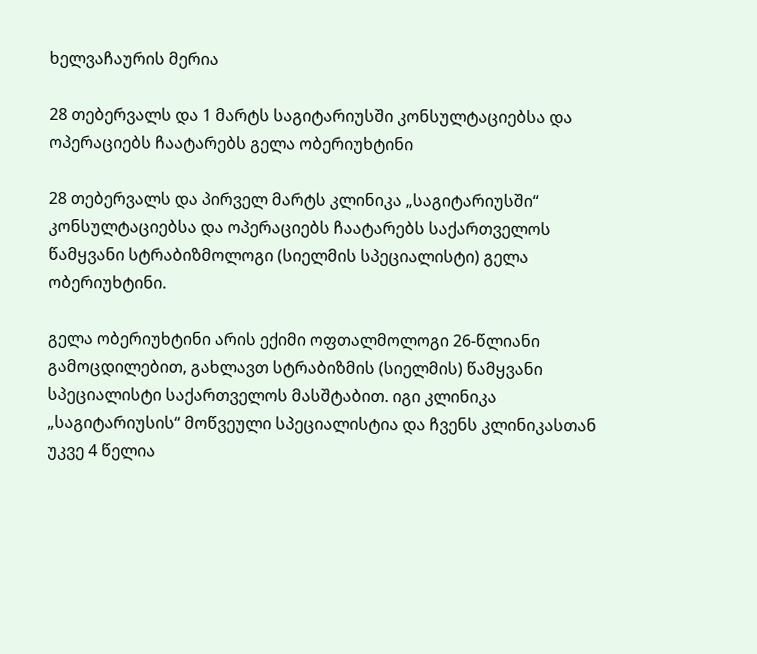ხელვაჩაურის მერია

28 თებერვალს და 1 მარტს საგიტარიუსში კონსულტაციებსა და ოპერაციებს ჩაატარებს გელა ობერიუხტინი

28 თებერვალს და პირველ მარტს კლინიკა „საგიტარიუსში“ კონსულტაციებსა და ოპერაციებს ჩაატარებს საქართველოს წამყვანი სტრაბიზმოლოგი (სიელმის სპეციალისტი) გელა ობერიუხტინი.

გელა ობერიუხტინი არის ექიმი ოფთალმოლოგი 26-წლიანი გამოცდილებით, გახლავთ სტრაბიზმის (სიელმის) წამყვანი სპეციალისტი საქართველოს მასშტაბით. იგი კლინიკა „საგიტარიუსის“ მოწვეული სპეციალისტია და ჩვენს კლინიკასთან უკვე 4 წელია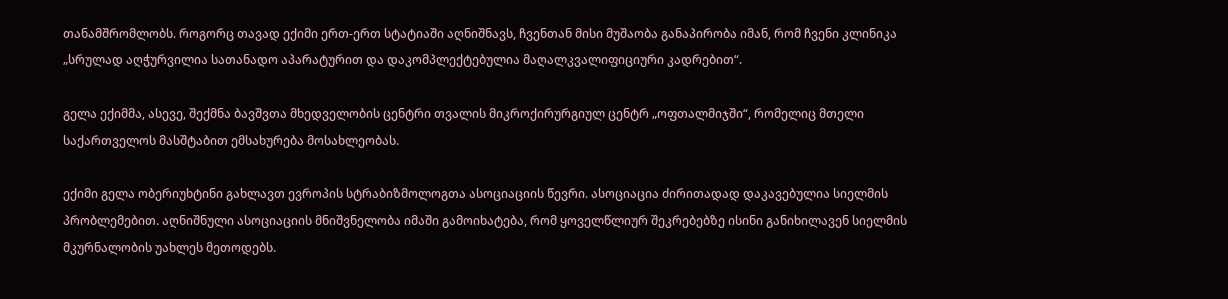თანამშრომლობს. როგორც თავად ექიმი ერთ-ერთ სტატიაში აღნიშნავს, ჩვენთან მისი მუშაობა განაპირობა იმან, რომ ჩვენი კლინიკა „სრულად აღჭურვილია სათანადო აპარატურით და დაკომპლექტებულია მაღალკვალიფიციური კადრებით“.

გელა ექიმმა, ასევე, შექმნა ბავშვთა მხედველობის ცენტრი თვალის მიკროქირურგიულ ცენტრ „ოფთალმიჯში“, რომელიც მთელი საქართველოს მასშტაბით ემსახურება მოსახლეობას.

ექიმი გელა ობერიუხტინი გახლავთ ევროპის სტრაბიზმოლოგთა ასოციაციის წევრი. ასოციაცია ძირითადად დაკავებულია სიელმის პრობლემებით. აღნიშნული ასოციაციის მნიშვნელობა იმაში გამოიხატება, რომ ყოველწლიურ შეკრებებზე ისინი განიხილავენ სიელმის მკურნალობის უახლეს მეთოდებს.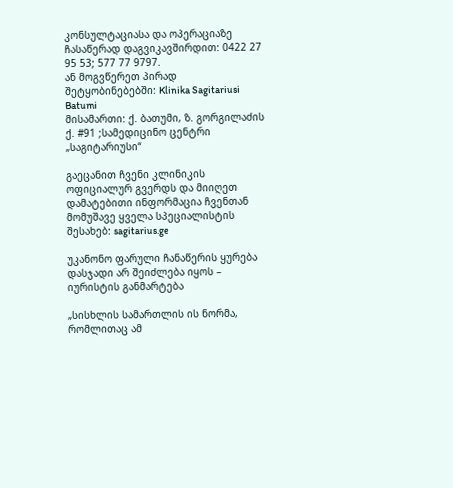კონსულტაციასა და ოპერაციაზე ჩასაწერად დაგვიკავშირდით: 0422 27 95 53; 577 77 9797.
ან მოგვწერეთ პირად შეტყობინებებში: Klinika Sagitariusi Batumi
მისამართი: ქ. ბათუმი, ზ. გორგილაძის ქ. #91 ;სამედიცინო ცენტრი „საგიტარიუსი“

გაეცანით ჩვენი კლინიკის ოფიციალურ გვერდს და მიიღეთ დამატებითი ინფორმაცია ჩვენთან მომუშავე ყველა სპეციალისტის შესახებ: sagitarius.ge

უკანონო ფარული ჩანაწერის ყურება დასჯადი არ შეიძლება იყოს – იურისტის განმარტება

„სისხლის სამართლის ის ნორმა, რომლითაც ამ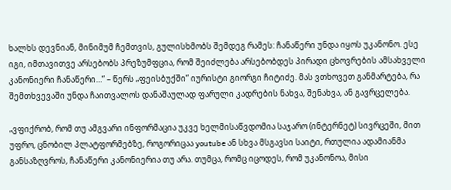ხალხს დევნიან, მინიმუმ ჩემთვის, გულისხმობს შემდეგ რამეს: ჩანაწერი უნდა იყოს უკანონო. ესე იგი, იმთავითვე არსებობს პრეზუმფცია, რომ შეიძლება არსებობდეს პირადი ცხოვრების ამსახველი კანონიერი ჩანაწერი…“ – წერს „ფეისბუქში“ იურისტი გიორგი ჩიტიძე. მას ვთხოვეთ განმარტება, რა შემთხვევაში უნდა ჩაითვალოს დანაშაულად ფარული კადრების ნახვა, შენახვა, ან გავრცელება.

„ვფიქრობ, რომ თუ ამგვარი ინფორმაცია უკვე ხელმისაწვდომია საჯარო (ინტერნეტ) სივრცეში, მით უფრო, ცნობილ პლატფორმებზე, როგორიცაა youtube ან სხვა მსგავსი საიტი, რთულია ადამიანმა განსაზღვროს, ჩანაწერი კანონიერია თუ არა. თუმცა, რომც იცოდეს, რომ უკანონოა, მისი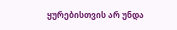ყურებისთვის არ უნდა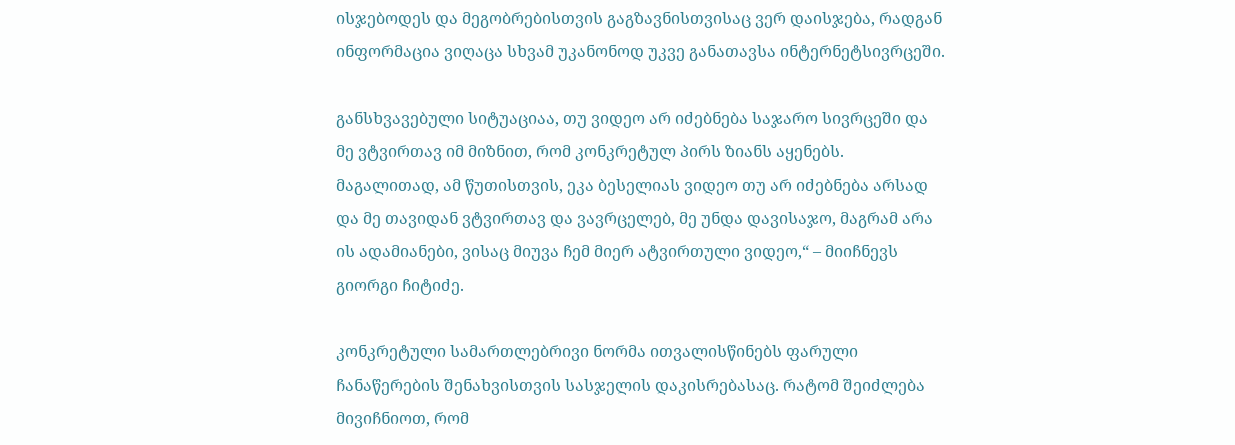ისჯებოდეს და მეგობრებისთვის გაგზავნისთვისაც ვერ დაისჯება, რადგან ინფორმაცია ვიღაცა სხვამ უკანონოდ უკვე განათავსა ინტერნეტსივრცეში.

განსხვავებული სიტუაციაა, თუ ვიდეო არ იძებნება საჯარო სივრცეში და მე ვტვირთავ იმ მიზნით, რომ კონკრეტულ პირს ზიანს აყენებს. მაგალითად, ამ წუთისთვის, ეკა ბესელიას ვიდეო თუ არ იძებნება არსად და მე თავიდან ვტვირთავ და ვავრცელებ, მე უნდა დავისაჯო, მაგრამ არა ის ადამიანები, ვისაც მიუვა ჩემ მიერ ატვირთული ვიდეო,“ – მიიჩნევს გიორგი ჩიტიძე.

კონკრეტული სამართლებრივი ნორმა ითვალისწინებს ფარული ჩანაწერების შენახვისთვის სასჯელის დაკისრებასაც. რატომ შეიძლება მივიჩნიოთ, რომ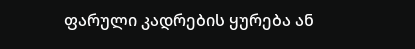ფარული კადრების ყურება ან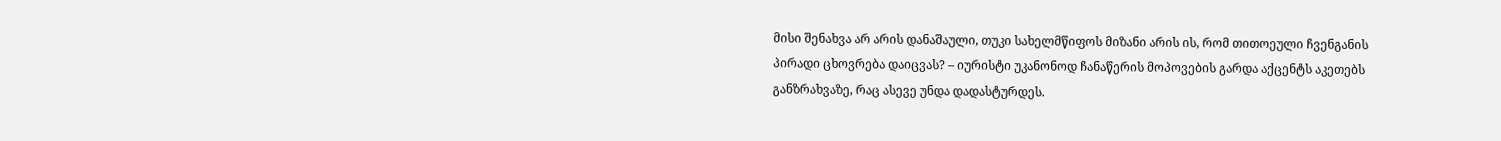მისი შენახვა არ არის დანაშაული, თუკი სახელმწიფოს მიზანი არის ის, რომ თითოეული ჩვენგანის პირადი ცხოვრება დაიცვას? – იურისტი უკანონოდ ჩანაწერის მოპოვების გარდა აქცენტს აკეთებს განზრახვაზე, რაც ასევე უნდა დადასტურდეს.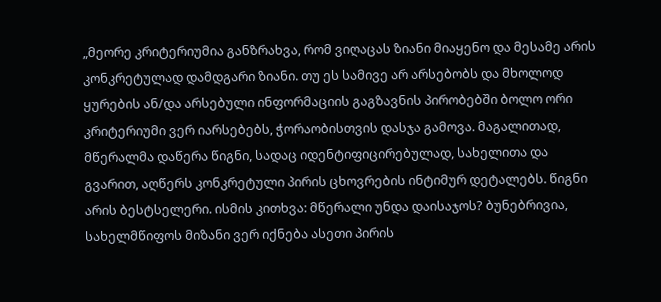„მეორე კრიტერიუმია განზრახვა, რომ ვიღაცას ზიანი მიაყენო და მესამე არის კონკრეტულად დამდგარი ზიანი. თუ ეს სამივე არ არსებობს და მხოლოდ ყურების ან/და არსებული ინფორმაციის გაგზავნის პირობებში ბოლო ორი კრიტერიუმი ვერ იარსებებს, ჭორაობისთვის დასჯა გამოვა. მაგალითად, მწერალმა დაწერა წიგნი, სადაც იდენტიფიცირებულად, სახელითა და გვარით, აღწერს კონკრეტული პირის ცხოვრების ინტიმურ დეტალებს. წიგნი არის ბესტსელერი. ისმის კითხვა: მწერალი უნდა დაისაჯოს? ბუნებრივია, სახელმწიფოს მიზანი ვერ იქნება ასეთი პირის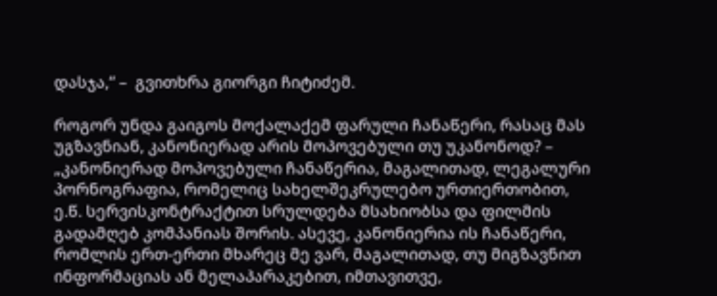დასჯა,“ –  გვითხრა გიორგი ჩიტიძემ.

როგორ უნდა გაიგოს მოქალაქემ ფარული ჩანაწერი, რასაც მას უგზავნიან, კანონიერად არის მოპოვებული თუ უკანონოდ? – „კანონიერად მოპოვებული ჩანაწერია, მაგალითად, ლეგალური პორნოგრაფია, რომელიც სახელშეკრულებო ურთიერთობით, ე.წ. სერვისკონტრაქტით სრულდება მსახიობსა და ფილმის გადამღებ კომპანიას შორის. ასევე, კანონიერია ის ჩანაწერი, რომლის ერთ-ერთი მხარეც მე ვარ, მაგალითად, თუ მიგზავნით ინფორმაციას ან მელაპარაკებით, იმთავითვე,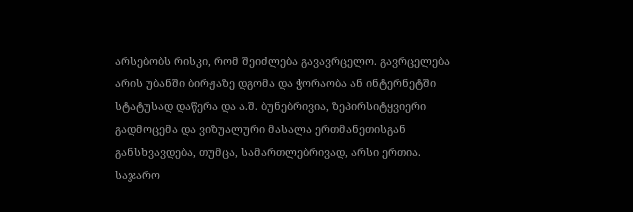არსებობს რისკი, რომ შეიძლება გავავრცელო. გავრცელება არის უბანში ბირჟაზე დგომა და ჭორაობა ან ინტერნეტში სტატუსად დაწერა და ა.შ. ბუნებრივია, ზეპირსიტყვიერი გადმოცემა და ვიზუალური მასალა ერთმანეთისგან განსხვავდება, თუმცა, სამართლებრივად, არსი ერთია. საჯარო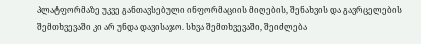პლატფორმაზე უკვე განთავსებული ინფორმაციის მიღების, შენახვის და გავრცელების შემთხვევაში კი არ უნდა დავისაჯო. სხვა შემთხვევაში, შეიძლება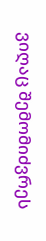ვიღაც შემომიძვრეს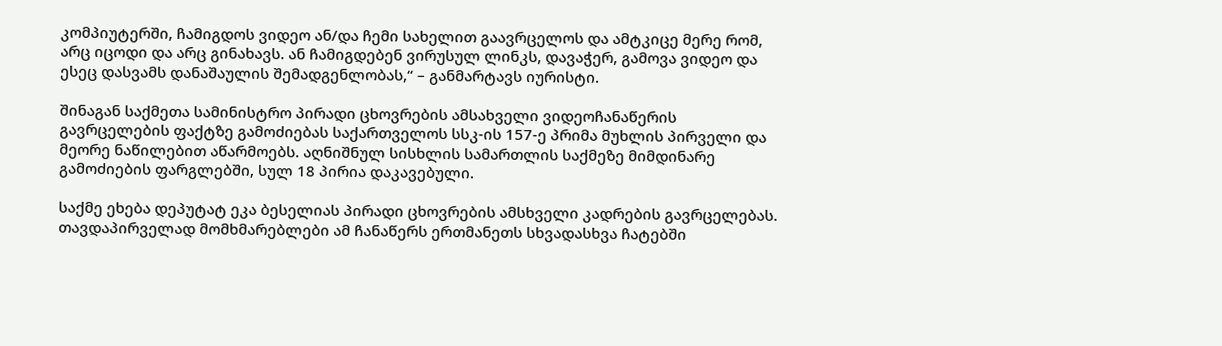კომპიუტერში, ჩამიგდოს ვიდეო ან/და ჩემი სახელით გაავრცელოს და ამტკიცე მერე რომ, არც იცოდი და არც გინახავს. ან ჩამიგდებენ ვირუსულ ლინკს, დავაჭერ, გამოვა ვიდეო და ესეც დასვამს დანაშაულის შემადგენლობას,“ – განმარტავს იურისტი.

შინაგან საქმეთა სამინისტრო პირადი ცხოვრების ამსახველი ვიდეოჩანაწერის გავრცელების ფაქტზე გამოძიებას საქართველოს სსკ-ის 157-ე პრიმა მუხლის პირველი და მეორე ნაწილებით აწარმოებს. აღნიშნულ სისხლის სამართლის საქმეზე მიმდინარე გამოძიების ფარგლებში, სულ 18 პირია დაკავებული.

საქმე ეხება დეპუტატ ეკა ბესელიას პირადი ცხოვრების ამსხველი კადრების გავრცელებას. თავდაპირველად მომხმარებლები ამ ჩანაწერს ერთმანეთს სხვადასხვა ჩატებში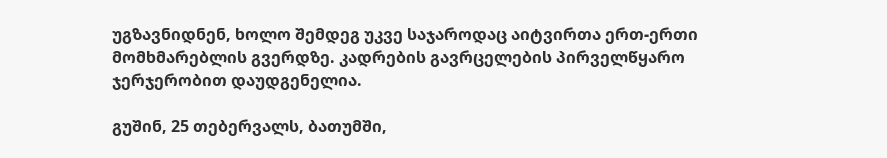უგზავნიდნენ, ხოლო შემდეგ უკვე საჯაროდაც აიტვირთა ერთ-ერთი მომხმარებლის გვერდზე. კადრების გავრცელების პირველწყარო ჯერჯერობით დაუდგენელია.

გუშინ, 25 თებერვალს, ბათუმში,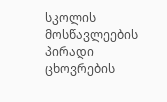სკოლის მოსწავლეების პირადი ცხოვრების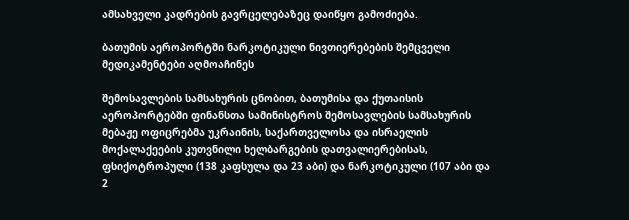ამსახველი კადრების გავრცელებაზეც დაიწყო გამოძიება.

ბათუმის აეროპორტში ნარკოტიკული ნივთიერებების შემცველი მედიკამენტები აღმოაჩინეს

შემოსავლების სამსახურის ცნობით, ბათუმისა და ქუთაისის აეროპორტებში ფინანსთა სამინისტროს შემოსავლების სამსახურის მებაჟე ოფიცრებმა უკრაინის, საქართველოსა და ისრაელის მოქალაქეების კუთვნილი ხელბარგების დათვალიერებისას, ფსიქოტროპული (138 კაფსულა და 23 აბი) და ნარკოტიკული (107 აბი და 2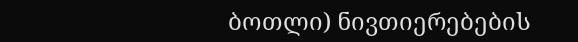ბოთლი) ნივთიერებების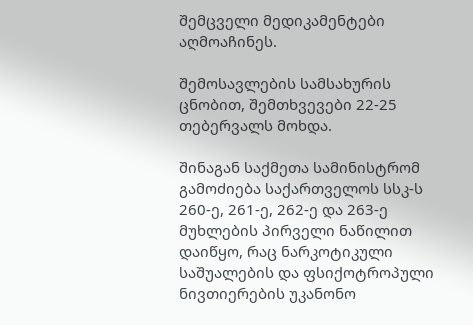შემცველი მედიკამენტები აღმოაჩინეს.

შემოსავლების სამსახურის ცნობით, შემთხვევები 22-25 თებერვალს მოხდა.

შინაგან საქმეთა სამინისტრომ გამოძიება საქართველოს სსკ-ს 260-ე, 261-ე, 262-ე და 263-ე მუხლების პირველი ნაწილით დაიწყო, რაც ნარკოტიკული საშუალების და ფსიქოტროპული ნივთიერების უკანონო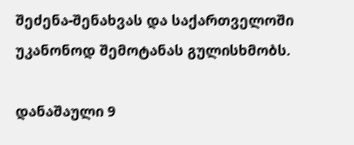შეძენა-შენახვას და საქართველოში უკანონოდ შემოტანას გულისხმობს.

დანაშაული 9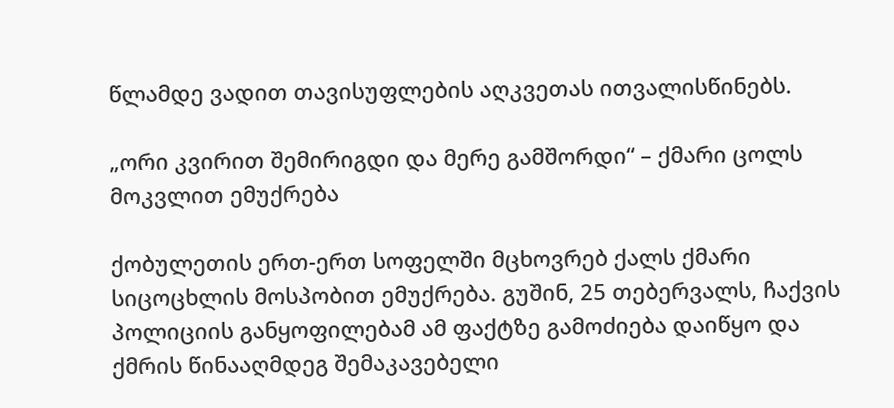წლამდე ვადით თავისუფლების აღკვეთას ითვალისწინებს.

„ორი კვირით შემირიგდი და მერე გამშორდი“ – ქმარი ცოლს მოკვლით ემუქრება

ქობულეთის ერთ-ერთ სოფელში მცხოვრებ ქალს ქმარი სიცოცხლის მოსპობით ემუქრება. გუშინ, 25 თებერვალს, ჩაქვის პოლიციის განყოფილებამ ამ ფაქტზე გამოძიება დაიწყო და ქმრის წინააღმდეგ შემაკავებელი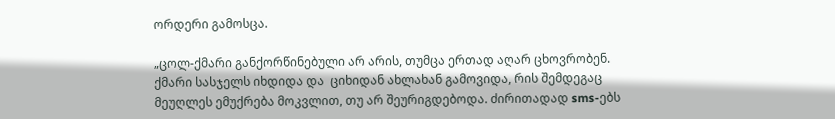ორდერი გამოსცა.

„ცოლ-ქმარი განქორწინებული არ არის, თუმცა ერთად აღარ ცხოვრობენ. ქმარი სასჯელს იხდიდა და  ციხიდან ახლახან გამოვიდა, რის შემდეგაც  მეუღლეს ემუქრება მოკვლით, თუ არ შეურიგდებოდა. ძირითადად sms-ებს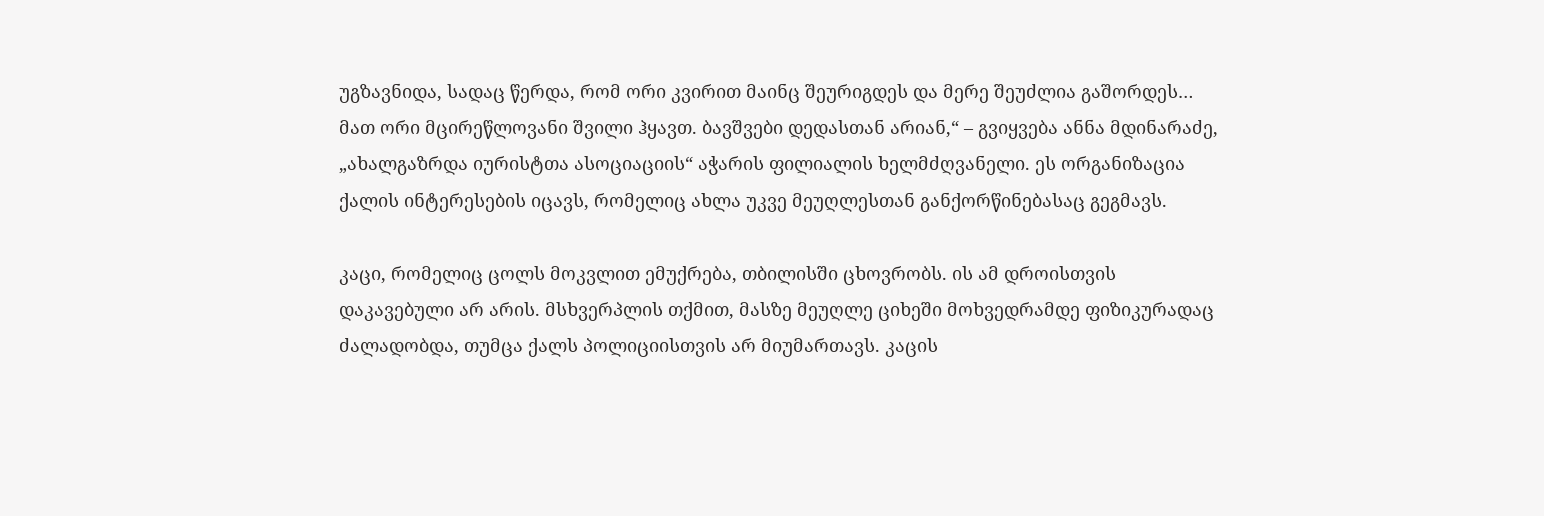უგზავნიდა, სადაც წერდა, რომ ორი კვირით მაინც შეურიგდეს და მერე შეუძლია გაშორდეს… მათ ორი მცირეწლოვანი შვილი ჰყავთ. ბავშვები დედასთან არიან,“ – გვიყვება ანნა მდინარაძე, „ახალგაზრდა იურისტთა ასოციაციის“ აჭარის ფილიალის ხელმძღვანელი. ეს ორგანიზაცია ქალის ინტერესების იცავს, რომელიც ახლა უკვე მეუღლესთან განქორწინებასაც გეგმავს.

კაცი, რომელიც ცოლს მოკვლით ემუქრება, თბილისში ცხოვრობს. ის ამ დროისთვის დაკავებული არ არის. მსხვერპლის თქმით, მასზე მეუღლე ციხეში მოხვედრამდე ფიზიკურადაც ძალადობდა, თუმცა ქალს პოლიციისთვის არ მიუმართავს. კაცის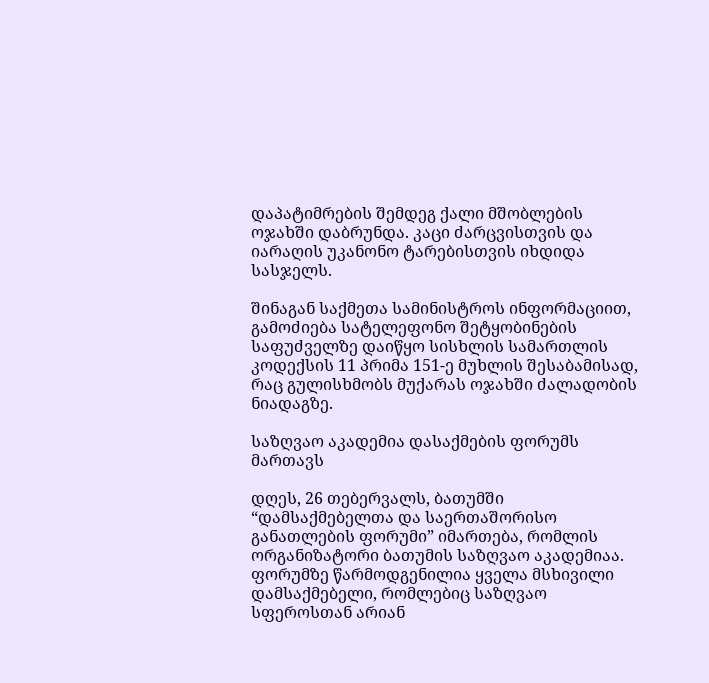დაპატიმრების შემდეგ ქალი მშობლების ოჯახში დაბრუნდა. კაცი ძარცვისთვის და იარაღის უკანონო ტარებისთვის იხდიდა სასჯელს.

შინაგან საქმეთა სამინისტროს ინფორმაციით, გამოძიება სატელეფონო შეტყობინების საფუძველზე დაიწყო სისხლის სამართლის კოდექსის 11 პრიმა 151-ე მუხლის შესაბამისად, რაც გულისხმობს მუქარას ოჯახში ძალადობის ნიადაგზე.

საზღვაო აკადემია დასაქმების ფორუმს მართავს

დღეს, 26 თებერვალს, ბათუმში “დამსაქმებელთა და საერთაშორისო განათლების ფორუმი” იმართება, რომლის ორგანიზატორი ბათუმის საზღვაო აკადემიაა. ფორუმზე წარმოდგენილია ყველა მსხივილი დამსაქმებელი, რომლებიც საზღვაო სფეროსთან არიან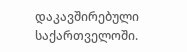დაკავშირებული საქართველოში.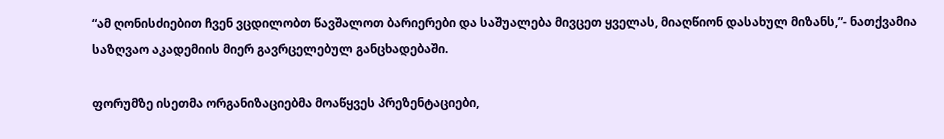“ამ ღონისძიებით ჩვენ ვცდილობთ წავშალოთ ბარიერები და საშუალება მივცეთ ყველას, მიაღწიონ დასახულ მიზანს,”- ნათქვამია საზღვაო აკადემიის მიერ გავრცელებულ განცხადებაში.

ფორუმზე ისეთმა ორგანიზაციებმა მოაწყვეს პრეზენტაციები,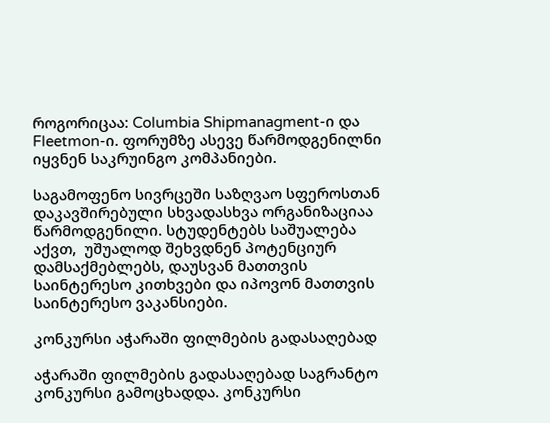როგორიცაა: Columbia Shipmanagment-ი და Fleetmon-ი. ფორუმზე ასევე წარმოდგენილნი იყვნენ საკრუინგო კომპანიები.

საგამოფენო სივრცეში საზღვაო სფეროსთან დაკავშირებული სხვადასხვა ორგანიზაციაა წარმოდგენილი. სტუდენტებს საშუალება აქვთ,  უშუალოდ შეხვდნენ პოტენციურ დამსაქმებლებს, დაუსვან მათთვის საინტერესო კითხვები და იპოვონ მათთვის საინტერესო ვაკანსიები.

კონკურსი აჭარაში ფილმების გადასაღებად

აჭარაში ფილმების გადასაღებად საგრანტო კონკურსი გამოცხადდა. კონკურსი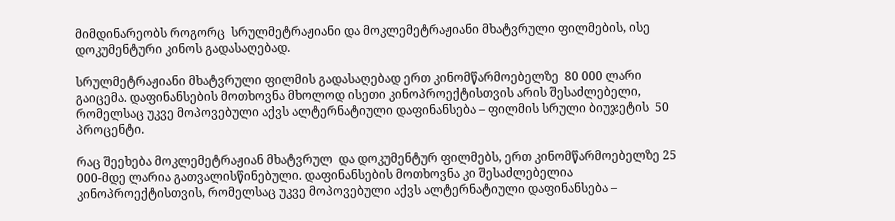მიმდინარეობს როგორც  სრულმეტრაჟიანი და მოკლემეტრაჟიანი მხატვრული ფილმების, ისე დოკუმენტური კინოს გადასაღებად.

სრულმეტრაჟიანი მხატვრული ფილმის გადასაღებად ერთ კინომწარმოებელზე  80 000 ლარი გაიცემა. დაფინანსების მოთხოვნა მხოლოდ ისეთი კინოპროექტისთვის არის შესაძლებელი,  რომელსაც უკვე მოპოვებული აქვს ალტერნატიული დაფინანსება – ფილმის სრული ბიუჯეტის  50 პროცენტი.

რაც შეეხება მოკლემეტრაჟიან მხატვრულ  და დოკუმენტურ ფილმებს, ერთ კინომწარმოებელზე 25 000-მდე ლარია გათვალისწინებული. დაფინანსების მოთხოვნა კი შესაძლებელია კინოპროექტისთვის, რომელსაც უკვე მოპოვებული აქვს ალტერნატიული დაფინანსება –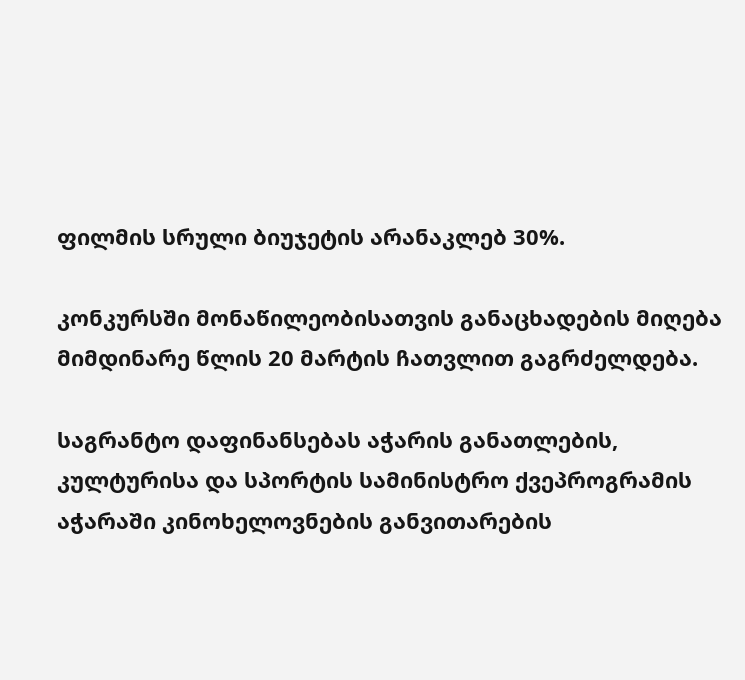ფილმის სრული ბიუჯეტის არანაკლებ 30%.

კონკურსში მონაწილეობისათვის განაცხადების მიღება მიმდინარე წლის 20 მარტის ჩათვლით გაგრძელდება.

საგრანტო დაფინანსებას აჭარის განათლების, კულტურისა და სპორტის სამინისტრო ქვეპროგრამის აჭარაში კინოხელოვნების განვითარების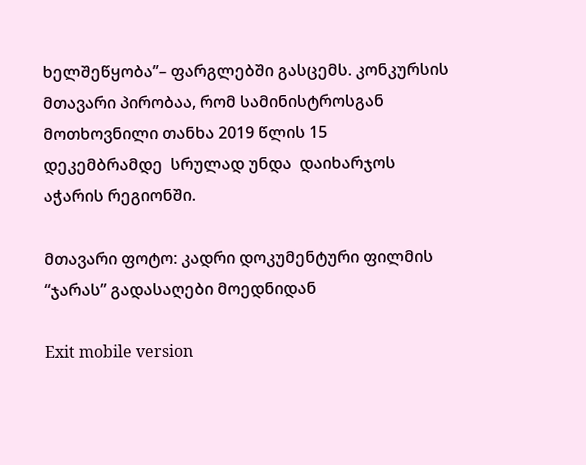ხელშეწყობა’’– ფარგლებში გასცემს. კონკურსის მთავარი პირობაა, რომ სამინისტროსგან მოთხოვნილი თანხა 2019 წლის 15 დეკემბრამდე  სრულად უნდა  დაიხარჯოს აჭარის რეგიონში.

მთავარი ფოტო: კადრი დოკუმენტური ფილმის “ჯარას” გადასაღები მოედნიდან

Exit mobile version